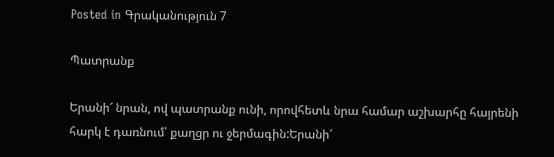Posted in Գրականություն 7

Պատրանք

Երանի՜ նրան, ով պատրանք ունի, որովհետև նրա համար աշխարհը հայրենի հարկ է դառնում՝ քաղցր ու ջերմագին:Երանի՜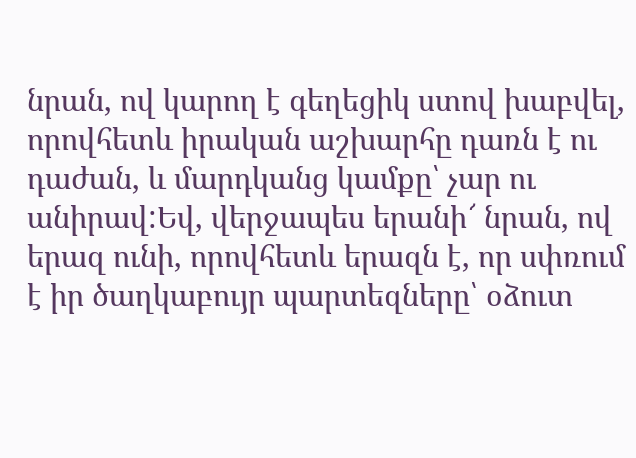նրան, ով կարող է գեղեցիկ ստով խաբվել, որովհետև իրական աշխարհը դառն է ու դաժան, և մարդկանց կամքը՝ չար ու անիրավ:Եվ, վերջապես երանի՜ նրան, ով երազ ունի, որովհետև երազն է, որ սփռում է իր ծաղկաբույր պարտեզները՝ օձուտ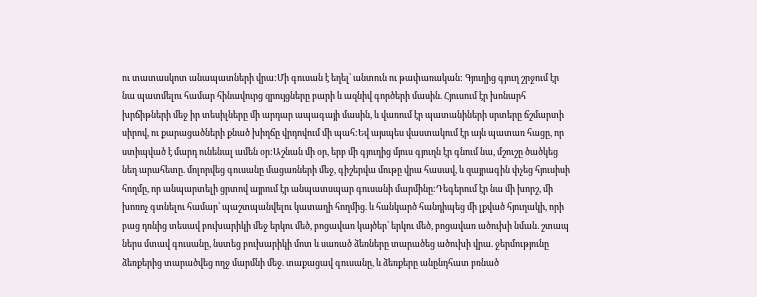ու տատասկոտ անապատների վրա:Մի գուսան է եղել՝ անտուն ու թափառական: Գյուղից գյուղ շրջում էր նա պատմելու համար հինավուրց զրույցները բարի և ազնիվ գործերի մասին. Հյուսում էր խոնարհ խրճիթների մեջ իր տեսիլները մի արդար ապագայի մասին, և վառում էր պատանիների սրտերը ճշմարտի սիրով, ու քարացածների քնած խիղճը վրդովում մի պահ:Եվ այսպես վաստակում էր այն պատառ հացը, որ ստիպված է մարդ ունենալ ամեն օր:Աշնան մի օր, երբ մի գյուղից մյուս գյուղն էր գնում նա, մշուշը ծածկեց նեղ արահետը. մոլորվեց գուսանը մացառների մեջ, գիշերվա մութը վրա հասավ, և զայրագին փչեց հյուսիսի հողմը, որ անպարտելի ցրտով այրում էր անպատսպար գուսանի մարմինը:Դեգերում էր նա մի խորշ, մի խոռոչ գտնելու համար՝ պաշտպանվելու կատաղի հողմից. և հանկարծ հանդիպեց մի լքված հյուղակի, որի բաց դռնից տեսավ բուխարիկի մեջ երկու մեծ, բոցավառ կայծեր՝ երկու մեծ, բոցավառ ածուխի նման. շտապ ներս մտավ գուսանը, նստեց բուխարիկի մոտ և սառած ձեռները տարածեց ածուխի վրա. ջերմությունը ձեռքերից տարածվեց ողջ մարմնի մեջ. տաքացավ գուսանը, և ձեռքերը անընդհատ բռնած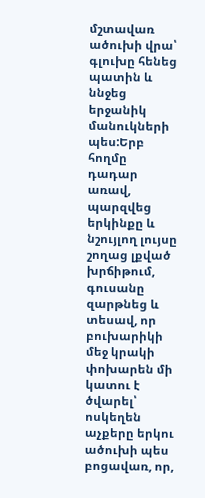մշտավառ ածուխի վրա՝ գլուխը հենեց պատին և ննջեց երջանիկ մանուկների պես:Երբ հողմը դադար առավ, պարզվեց երկինքը և նշույլող լույսը շողաց լքված խրճիթում, գուսանը զարթնեց և տեսավ, որ բուխարիկի մեջ կրակի փոխարեն մի կատու է ծվարել՝ ոսկեղեն աչքերը երկու ածուխի պես բոցավառ, որ,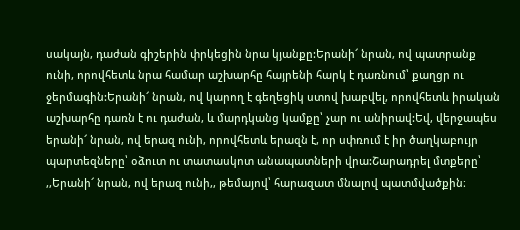սակայն, դաժան գիշերին փրկեցին նրա կյանքը:Երանի՜ նրան, ով պատրանք ունի, որովհետև նրա համար աշխարհը հայրենի հարկ է դառնում՝ քաղցր ու ջերմագին:Երանի՜ նրան, ով կարող է գեղեցիկ ստով խաբվել, որովհետև իրական աշխարհը դառն է ու դաժան, և մարդկանց կամքը՝ չար ու անիրավ:Եվ, վերջապես երանի՜ նրան, ով երազ ունի, որովհետև երազն է, որ սփռում է իր ծաղկաբույր պարտեզները՝ օձուտ ու տատասկոտ անապատների վրա:Շարադրել մտքերը՝ ,,Երանի՜ նրան, ով երազ ունի,, թեմայով՝ հարազատ մնալով պատմվածքին։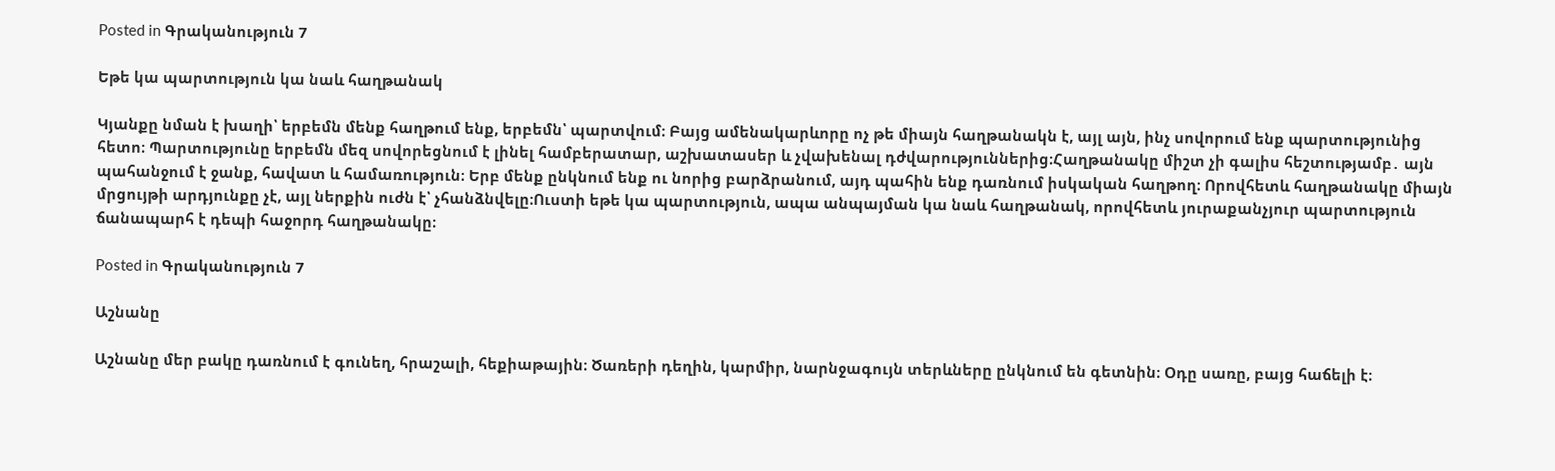Posted in Գրականություն 7

Եթե կա պարտություն կա նաև հաղթանակ

Կյանքը նման է խաղի՝ երբեմն մենք հաղթում ենք, երբեմն՝ պարտվում։ Բայց ամենակարևորը ոչ թե միայն հաղթանակն է, այլ այն, ինչ սովորում ենք պարտությունից հետո։ Պարտությունը երբեմն մեզ սովորեցնում է լինել համբերատար, աշխատասեր և չվախենալ դժվարություններից։Հաղթանակը միշտ չի գալիս հեշտությամբ․ այն պահանջում է ջանք, հավատ և համառություն։ Երբ մենք ընկնում ենք ու նորից բարձրանում, այդ պահին ենք դառնում իսկական հաղթող։ Որովհետև հաղթանակը միայն մրցույթի արդյունքը չէ, այլ ներքին ուժն է՝ չհանձնվելը։Ուստի եթե կա պարտություն, ապա անպայման կա նաև հաղթանակ, որովհետև յուրաքանչյուր պարտություն ճանապարհ է դեպի հաջորդ հաղթանակը։

Posted in Գրականություն 7

Աշնանը

Աշնանը մեր բակը դառնում է գունեղ, հրաշալի, հեքիաթային։ Ծառերի դեղին, կարմիր, նարնջագույն տերևները ընկնում են գետնին։ Օդը սառը, բայց հաճելի է։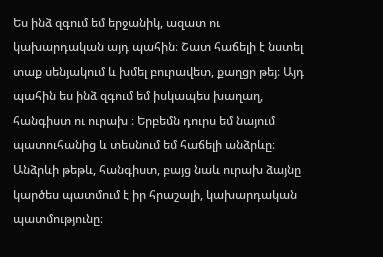Ես ինձ զգում եմ երջանիկ, ազատ ու կախարդական այդ պահին։ Շատ հաճելի է նստել տաք սենյակում և խմել բուրավետ, քաղցր թեյ։ Այդ պահին ես ինձ զգում եմ իսկապես խաղաղ, հանգիստ ու ուրախ ։ Երբեմն դուրս եմ նայում պատուհանից և տեսնում եմ հաճելի անձրևը։ Անձրևի թեթև, հանգիստ, բայց նաև ուրախ ձայնը կարծես պատմում է իր հրաշալի, կախարդական պատմությունը։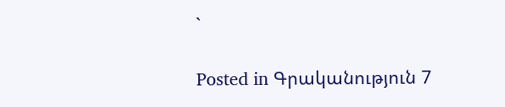`

Posted in Գրականություն 7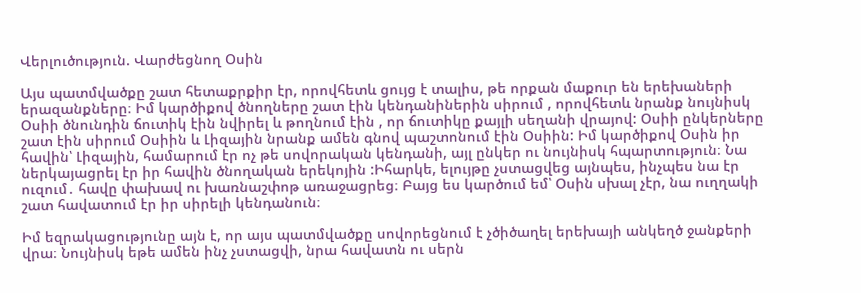Վերլուծություն. Վարժեցնող Օսին

Այս պատմվածքը շատ հետաքրքիր էր, որովհետև ցույց է տալիս, թե որքան մաքուր են երեխաների երազանքները։ Իմ կարծիքով ծնողները շատ էին կենդանիներին սիրում , որովհետև նրանք նույնիսկ Օսիի ծնունդին ճուտիկ էին նվիրել և թողնում էին , որ ճուտիկը քայլի սեղանի վրայով: Օսիի ընկերները շատ էին սիրում Օսիին և Լիզային նրանք ամեն գնով պաշտոնում էին Օսիին: Իմ կարծիքով Օսին իր հավին՝ Լիզային, համարում էր ոչ թե սովորական կենդանի, այլ ընկեր ու նույնիսկ հպարտություն։ Նա ներկայացրել էր իր հավին ծնողական երեկոյին :Իհարկե, ելույթը չստացվեց այնպես, ինչպես նա էր ուզում․ հավը փախավ ու խառնաշփոթ առաջացրեց։ Բայց ես կարծում եմ՝ Օսին սխալ չէր, նա ուղղակի շատ հավատում էր իր սիրելի կենդանուն։

Իմ եզրակացությունը այն է, որ այս պատմվածքը սովորեցնում է չծիծաղել երեխայի անկեղծ ջանքերի վրա։ Նույնիսկ եթե ամեն ինչ չստացվի, նրա հավատն ու սերն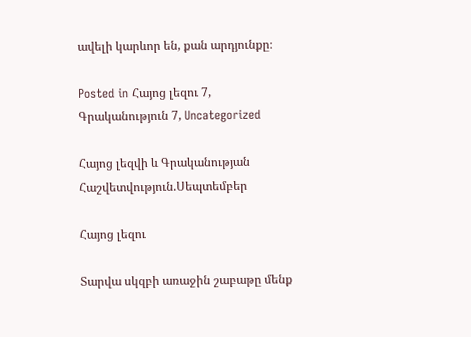ավելի կարևոր են, քան արդյունքը։

Posted in Հայոց լեզու 7, Գրականություն 7, Uncategorized

Հայոց լեզվի և Գրականության Հաշվետվություն.Սեպտեմբեր

Հայոց լեզու

Տարվա սկզբի առաջին շաբաթը մենք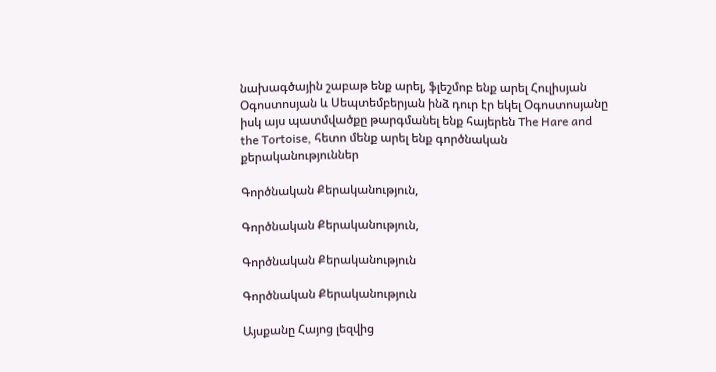նախագծային շաբաթ ենք արել, ֆլեշմոբ ենք արել Հուլիսյան Օգոստոսյան և Սեպտեմբերյան ինձ դուր էր եկել Օգոստոսյանը իսկ այս պատմվածքը թարգմանել ենք հայերեն The Hare and the Tortoise, հետո մենք արել ենք գործնական քերականություններ

Գործնական Քերականություն,

Գործնական Քերականություն,

Գործնական Քերականություն

Գործնական Քերականություն

Այսքանը Հայոց լեզվից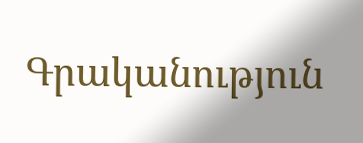Գրականություն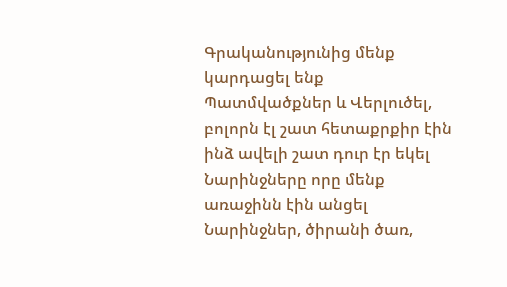Գրականությունից մենք կարդացել ենք Պատմվածքներ և Վերլուծել, բոլորն էլ շատ հետաքրքիր էին ինձ ավելի շատ դուր էր եկել Նարինջները որը մենք առաջինն էին անցել Նարինջներ, ծիրանի ծառ,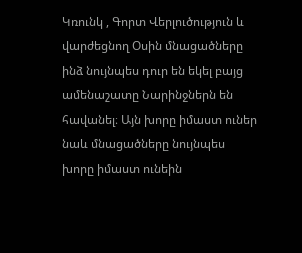Կռունկ , Գորտ Վերլուծություն և վարժեցնող Օսին մնացածները ինձ նույնպես դուր են եկել բայց ամենաշատը Նարինջներն են հավանել։ Այն խորը իմաստ ուներ նաև մնացածները նույնպես խորը իմաստ ունեին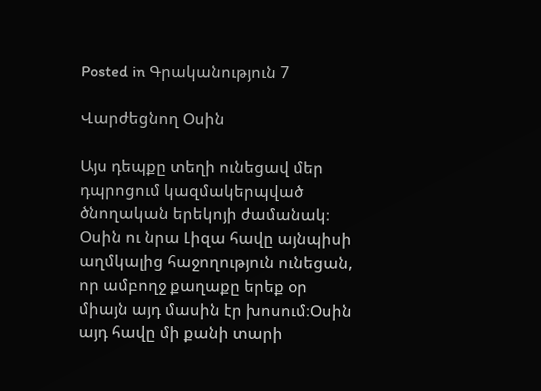Posted in Գրականություն 7

Վարժեցնող Օսին

Այս դեպքը տեղի ունեցավ մեր դպրոցում կազմակերպված ծնողական երեկոյի ժամանակ։ Օսին ու նրա Լիզա հավը այնպիսի աղմկալից հաջողություն ունեցան, որ ամբողջ քաղաքը երեք օր միայն այդ մասին էր խոսում։Օսին այդ հավը մի քանի տարի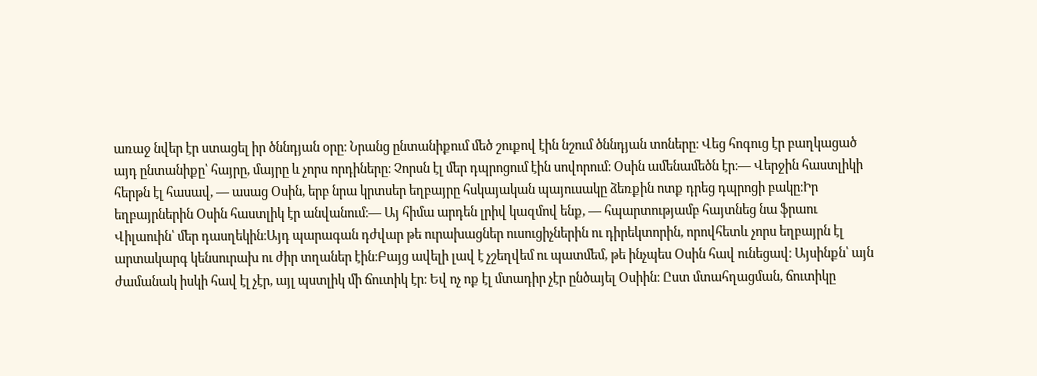առաջ նվեր էր ստացել իր ծննդյան օրը։ Նրանց ընտանիքում մեծ շուքով էին նշում ծննդյան տոները։ Վեց հոգուց էր բաղկացած այդ ընտանիքը՝ հայրը, մայրը և չորս որդիները։ Չորսն էլ մեր դպրոցում էին սովորում։ Օսին ամենամեծն էր։― Վերջին հաստլիկի հերթն էլ հասավ, ― ասաց Օսին, երբ նրա կրտսեր եղբայրը հսկայական պայուսակը ձեռքին ոտք դրեց դպրոցի բակը։Իր եղբայրներին Օսին հաստլիկ էր անվանում։― Այ հիմա արդեն լրիվ կազմով ենք, ― հպարտությամբ հայտնեց նա ֆրաու Վիլաուին՝ մեր դասղեկին։Այդ պարագան դժվար թե ուրախացներ ուսուցիչներին ու դիրեկտորին, որովհետև չորս եղբայրն էլ արտակարգ կենսուրախ ու ժիր տղաներ էին։Բայց ավելի լավ է չշեղվեմ ու պատմեմ, թե ինչպես Օսին հավ ունեցավ։ Այսինքն՝ այն ժամանակ իսկի հավ էլ չէր, այլ պստլիկ մի ճուտիկ էր։ Եվ ոչ ոք էլ մտադիր չէր ընծայել Օսիին։ Ըստ մտահղացման, ճուտիկը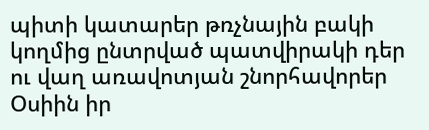պիտի կատարեր թռչնային բակի կողմից ընտրված պատվիրակի դեր ու վաղ առավոտյան շնորհավորեր Օսիին իր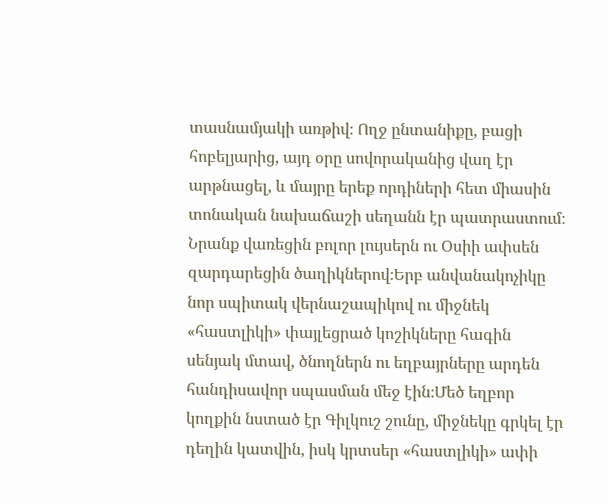տասնամյակի առթիվ։ Ողջ ընտանիքը, բացի հոբելյարից, այդ օրը սովորականից վաղ էր արթնացել, և մայրը երեք որդիների հետ միասին տոնական նախաճաշի սեղանն էր պատրաստում։ Նրանք վառեցին բոլոր լույսերն ու Օսիի ափսեն զարդարեցին ծաղիկներով։Երբ անվանակոչիկը նոր սպիտակ վերնաշապիկով ու միջնեկ «հաստլիկի» փայլեցրած կոշիկները հագին սենյակ մտավ, ծնողներն ու եղբայրները արդեն հանդիսավոր սպասման մեջ էին։Մեծ եղբոր կողքին նստած էր Գիլկուշ շունը, միջնեկը գրկել էր դեղին կատվին, իսկ կրտսեր «հաստլիկի» ափի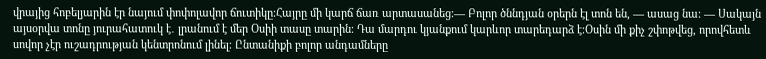վրայից հոբելյարին էր նայում փոփոլավոր ճուտիկը։Հայրը մի կարճ ճառ արտասանեց։― Բոլոր ծննդյան օրերն էլ տոն են, ― ասաց նա։ ― Սակայն այսօրվա տոնը յուրահատուկ է․ լրանում է մեր Օսիի տասը տարին։ Դա մարդու կյանքում կարևոր տարեդարձ է։Օսին մի քիչ շփոթվեց, որովհետև սովոր չէր ուշադրության կենտրոնում լինել։ Ընտանիքի բոլոր անդամները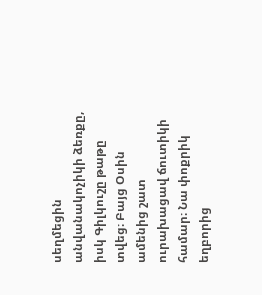սեղմեցին անվանակոչիկի ձեռքը, իսկ Գիլկուշը թաթը տվեց։ Բայց Օսին ամենից շատ ուրախացավ ճուտիկի համար։ Նա փոքրիկ եղբորից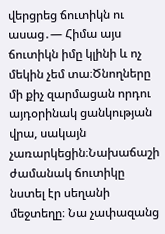վերցրեց ճուտիկն ու ասաց․― Հիմա այս ճուտիկն իմը կլինի և ոչ մեկին չեմ տա։Ծնողները մի քիչ զարմացան որդու այդօրինակ ցանկության վրա, սակայն չառարկեցին։Նախաճաշի ժամանակ ճուտիկը նստել էր սեղանի մեջտեղը։ Նա չափազանց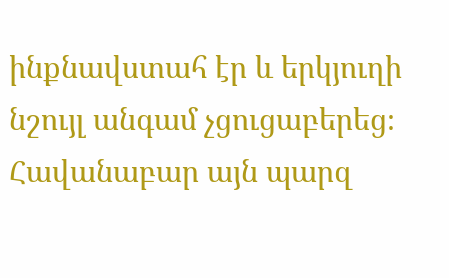ինքնավստահ էր և երկյուղի նշույլ անգամ չցուցաբերեց։ Հավանաբար այն պարզ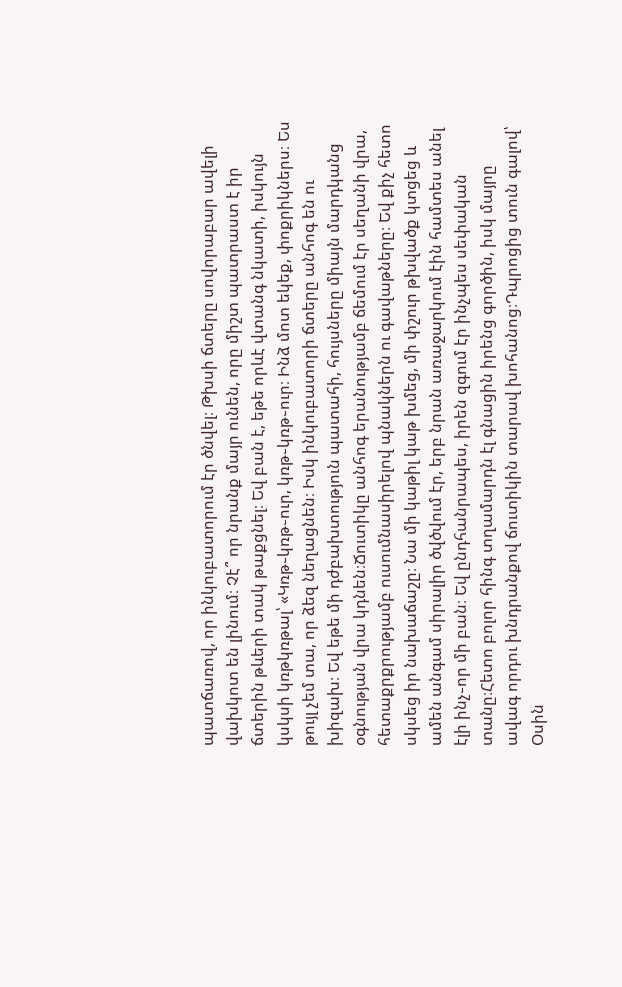պատճառով, որ ինկուբատորում էր ծնվել։ Թխսի ճտերը սովորաբար ավելի վախկոտ են լինում։ Չէ՞ որ նրանք մայր ունեն, որը միշտ պատրաստ է իր ճտերին թևերի տակ թաքցնել։ Եվ բան է, եթե որևէ վտանգ նկատի, իսկույն կսկսի կռթկռթալ՝ «Կռթ֊կռթ֊ուր, կռթ֊կռթ֊ուր։ Ինձ մոտ եկեք, փոքրիկներս։ Ես թույլ չեմ տա, որ ձեզ նեղացնեն։ Իսկ ինկուբատորի ճտերը անհոգ են ու խիզախ։ Եվ եթե մի դժբախտություն պատահի, հույսները միայն մարդկանց օգնության վրա կդնեն։Ճուտիկը անհոգ երանությամբ ճեմում էր սեղանի վրա, հետաքրքրությամբ ուսումնասիրելով պնակներն ու գավաթները։ Եվ քիչ հետո սկսեց իր նախաճաշը։ Նա մի կաթիլ կաթ խմեց, մի փշուր թխվածք կտցեց և ամեն անգամ սիրալիր ծվծվում էր, երբ նրան առաջարկում էին համտես անել էլի ինչ֊որ մի բան։ Եվ ընդհանրապես, իրեն զգում էր ինչպես սեփական տանը։Հետո բոլոր հինգ տղամարդն էլ գնացին իրենց գործին, իսկ մայրը ավագ որդու խնդրանքով ճուտիկին տարավ խոհանոց։Դպրոցից տուն գալով՝ Օսին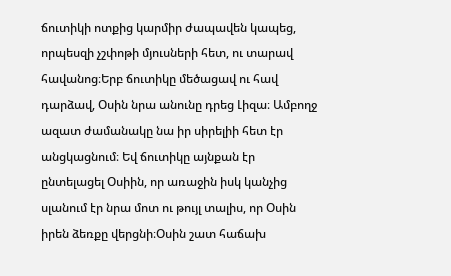ճուտիկի ոտքից կարմիր ժապավեն կապեց, որպեսզի չշփոթի մյուսների հետ, ու տարավ հավանոց։Երբ ճուտիկը մեծացավ ու հավ դարձավ, Օսին նրա անունը դրեց Լիզա։ Ամբողջ ազատ ժամանակը նա իր սիրելիի հետ էր անցկացնում։ Եվ ճուտիկը այնքան էր ընտելացել Օսիին, որ առաջին իսկ կանչից սլանում էր նրա մոտ ու թույլ տալիս, որ Օսին իրեն ձեռքը վերցնի։Օսին շատ հաճախ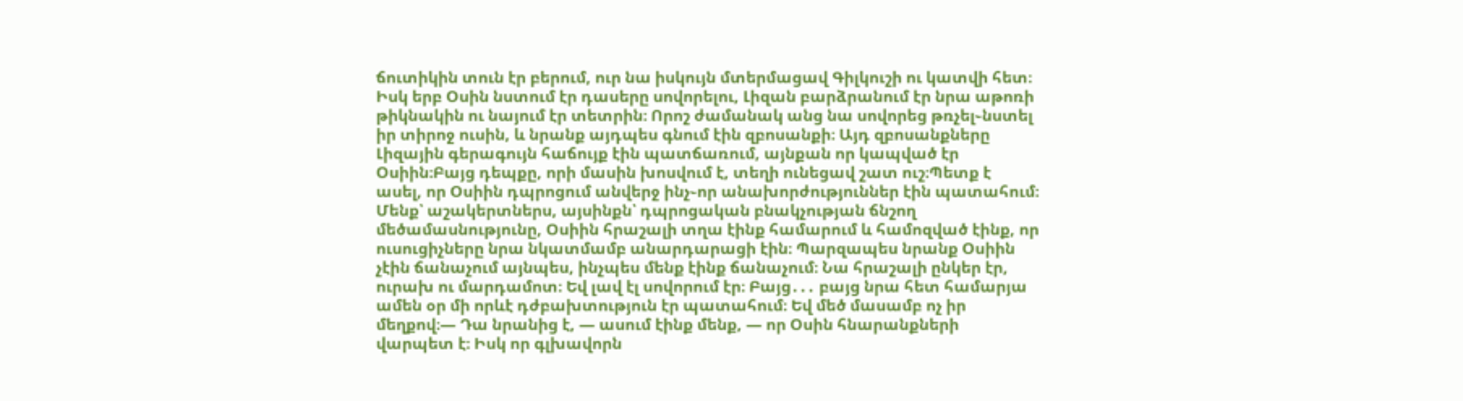ճուտիկին տուն էր բերում, ուր նա իսկույն մտերմացավ Գիլկուշի ու կատվի հետ։ Իսկ երբ Օսին նստում էր դասերը սովորելու, Լիզան բարձրանում էր նրա աթոռի թիկնակին ու նայում էր տետրին։ Որոշ ժամանակ անց նա սովորեց թռչել֊նստել իր տիրոջ ուսին, և նրանք այդպես գնում էին զբոսանքի։ Այդ զբոսանքները Լիզային գերագույն հաճույք էին պատճառում, այնքան որ կապված էր Օսիին։Բայց դեպքը, որի մասին խոսվում է, տեղի ունեցավ շատ ուշ։Պետք է ասել, որ Օսիին դպրոցում անվերջ ինչ֊որ անախորժություններ էին պատահում։ Մենք՝ աշակերտներս, այսինքն՝ դպրոցական բնակչության ճնշող մեծամասնությունը, Օսիին հրաշալի տղա էինք համարում և համոզված էինք, որ ուսուցիչները նրա նկատմամբ անարդարացի էին։ Պարզապես նրանք Օսիին չէին ճանաչում այնպես, ինչպես մենք էինք ճանաչում։ Նա հրաշալի ընկեր էր, ուրախ ու մարդամոտ։ Եվ լավ էլ սովորում էր։ Բայց․․․ բայց նրա հետ համարյա ամեն օր մի որևէ դժբախտություն էր պատահում։ Եվ մեծ մասամբ ոչ իր մեղքով։― Դա նրանից է, ― ասում էինք մենք, ― որ Օսին հնարանքների վարպետ է։ Իսկ որ գլխավորն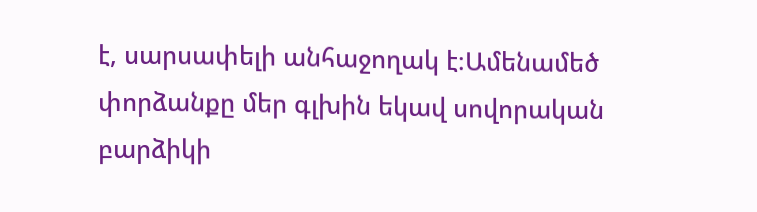է, սարսափելի անհաջողակ է։Ամենամեծ փորձանքը մեր գլխին եկավ սովորական բարձիկի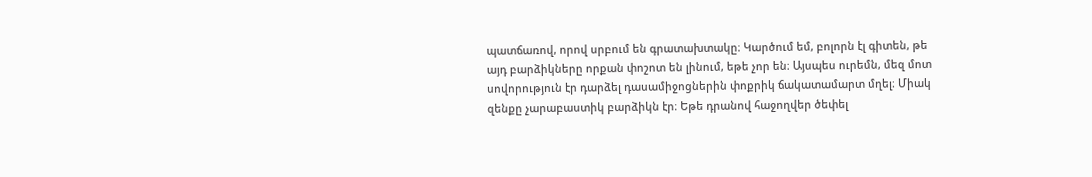պատճառով, որով սրբում են գրատախտակը։ Կարծում եմ, բոլորն էլ գիտեն, թե այդ բարձիկները որքան փոշոտ են լինում, եթե չոր են։ Այսպես ուրեմն, մեզ մոտ սովորություն էր դարձել դասամիջոցներին փոքրիկ ճակատամարտ մղել։ Միակ զենքը չարաբաստիկ բարձիկն էր։ Եթե դրանով հաջողվեր ծեփել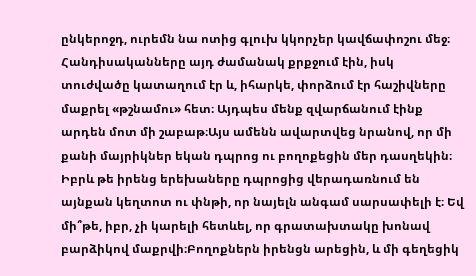ընկերոջդ, ուրեմն նա ոտից գլուխ կկորչեր կավճափոշու մեջ։ Հանդիսականները այդ ժամանակ քրքջում էին, իսկ տուժվածը կատաղում էր և, իհարկե, փորձում էր հաշիվները մաքրել «թշնամու» հետ։ Այդպես մենք զվարճանում էինք արդեն մոտ մի շաբաթ։Այս ամենն ավարտվեց նրանով, որ մի քանի մայրիկներ եկան դպրոց ու բողոքեցին մեր դասղեկին։ Իբրև թե իրենց երեխաները դպրոցից վերադառնում են այնքան կեղտոտ ու փնթի, որ նայելն անգամ սարսափելի է։ Եվ մի՞թե, իբր, չի կարելի հետևել, որ գրատախտակը խոնավ բարձիկով մաքրվի։Բողոքներն իրենցն արեցին, և մի գեղեցիկ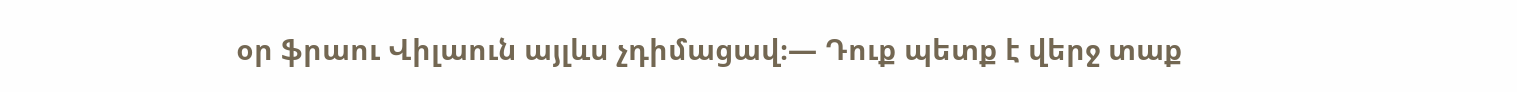օր ֆրաու Վիլաուն այլևս չդիմացավ։― Դուք պետք է վերջ տաք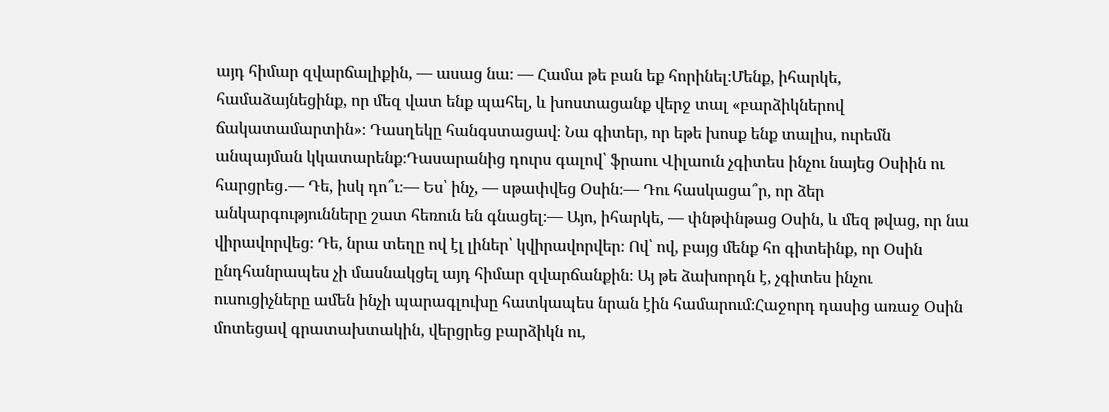այդ հիմար զվարճալիքին, ― ասաց նա։ ― Համա թե բան եք հորինել։Մենք, իհարկե, համաձայնեցինք, որ մեզ վատ ենք պահել, և խոստացանք վերջ տալ «բարձիկներով ճակատամարտին»։ Դասղեկը հանգստացավ։ Նա գիտեր, որ եթե խոսք ենք տալիս, ուրեմն անպայման կկատարենք։Դասարանից դուրս գալով՝ ֆրաու Վիլաուն չգիտես ինչու նայեց Օսիին ու հարցրեց․― Դե, իսկ դո՞ւ։― Ես՝ ինչ, ― սթափվեց Օսին։― Դու հասկացա՞ր, որ ձեր անկարգությունները շատ հեռուն են գնացել։― Այո, իհարկե, ― փնթփնթաց Օսին, և մեզ թվաց, որ նա վիրավորվեց։ Դե, նրա տեղը ով էլ լիներ՝ կվիրավորվեր։ Ով՝ ով, բայց մենք հո գիտեինք, որ Օսին ընդհանրապես չի մասնակցել այդ հիմար զվարճանքին։ Այ թե ձախորդն է, չգիտես ինչու ուսուցիչները ամեն ինչի պարագլուխը հատկապես նրան էին համարում։Հաջորդ դասից առաջ Օսին մոտեցավ գրատախտակին, վերցրեց բարձիկն ու,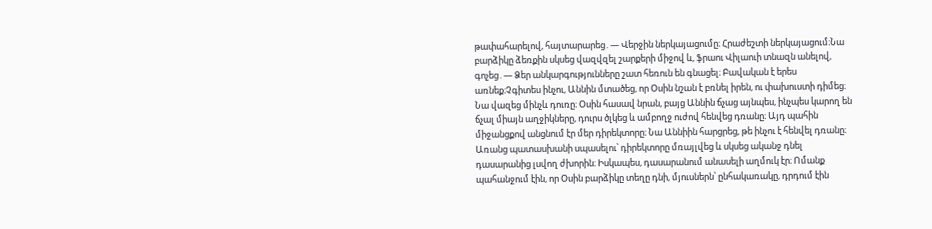թափահարելով, հայտարարեց․― Վերջին ներկայացումը։ Հրաժեշտի ներկայացում։Նա բարձիկը ձեռքին սկսեց վազվզել շարքերի միջով և, ֆրաու Վիլաուի տնազն անելով, գոչեց․― Ձեր անկարգությունները շատ հեռուն են գնացել։ Բավական է երես առնեք։Չգիտես ինչու, Աննին մտածեց, որ Օսին նշան է բռնել իրեն, ու փախուստի դիմեց։ Նա վազեց մինչև դուռը։ Օսին հասավ նրան, բայց Աննին ճչաց այնպես, ինչպես կարող են ճչալ միայն աղջիկները, դուրս ծլկեց և ամբողջ ուժով հենվեց դռանը։ Այդ պահին միջանցքով անցնում էր մեր դիրեկտորը։ Նա Աննիին հարցրեց, թե ինչու է հենվել դռանը։ Առանց պատասխանի սպասելու՝ դիրեկտորը մռայլվեց և սկսեց ականջ դնել դասարանից լսվող ժխորին։ Իսկապես, դասարանում անասելի աղմուկ էր։ Ոմանք պահանջում էին, որ Օսին բարձիկը տեղը դնի, մյուսներն՝ ընհակառակը, դրդում էին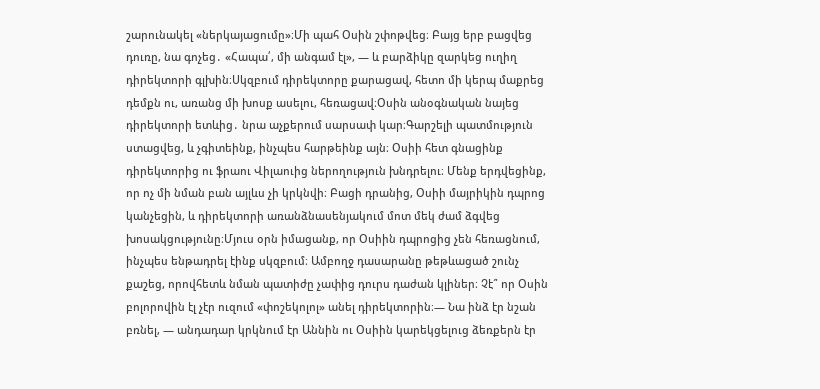շարունակել «ներկայացումը»։Մի պահ Օսին շփոթվեց։ Բայց երբ բացվեց դուռը, նա գոչեց․ «Հապա՛, մի անգամ էլ», ― և բարձիկը զարկեց ուղիղ դիրեկտորի գլխին։Սկզբում դիրեկտորը քարացավ, հետո մի կերպ մաքրեց դեմքն ու, առանց մի խոսք ասելու, հեռացավ։Օսին անօգնական նայեց դիրեկտորի ետևից․ նրա աչքերում սարսափ կար։Գարշելի պատմություն ստացվեց, և չգիտեինք, ինչպես հարթեինք այն։ Օսիի հետ գնացինք դիրեկտորից ու ֆրաու Վիլաուից ներողություն խնդրելու։ Մենք երդվեցինք, որ ոչ մի նման բան այլևս չի կրկնվի։ Բացի դրանից, Օսիի մայրիկին դպրոց կանչեցին, և դիրեկտորի առանձնասենյակում մոտ մեկ ժամ ձգվեց խոսակցությունը։Մյուս օրն իմացանք, որ Օսիին դպրոցից չեն հեռացնում, ինչպես ենթադրել էինք սկզբում։ Ամբողջ դասարանը թեթևացած շունչ քաշեց, որովհետև նման պատիժը չափից դուրս դաժան կլիներ։ Չէ՞ որ Օսին բոլորովին էլ չէր ուզում «փոշեկոլոլ» անել դիրեկտորին։― Նա ինձ էր նշան բռնել, ― անդադար կրկնում էր Աննին ու Օսիին կարեկցելուց ձեռքերն էր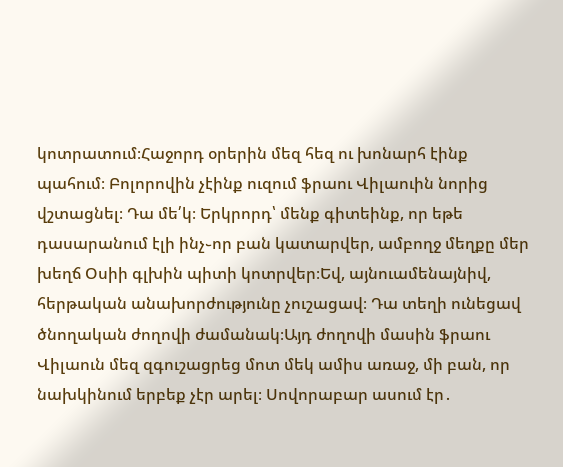կոտրատում։Հաջորդ օրերին մեզ հեզ ու խոնարհ էինք պահում։ Բոլորովին չէինք ուզում ֆրաու Վիլաուին նորից վշտացնել։ Դա մե՛կ։ Երկրորդ՝ մենք գիտեինք, որ եթե դասարանում էլի ինչ֊որ բան կատարվեր, ամբողջ մեղքը մեր խեղճ Օսիի գլխին պիտի կոտրվեր։Եվ, այնուամենայնիվ, հերթական անախորժությունը չուշացավ։ Դա տեղի ունեցավ ծնողական ժողովի ժամանակ։Այդ ժողովի մասին ֆրաու Վիլաուն մեզ զգուշացրեց մոտ մեկ ամիս առաջ, մի բան, որ նախկինում երբեք չէր արել։ Սովորաբար ասում էր․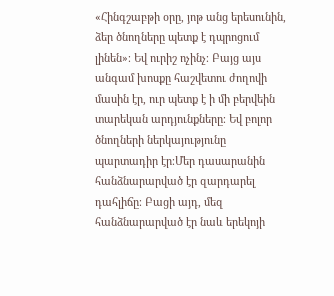«Հինգշաբթի օրը, յոթ անց երեսունին, ձեր ծնողները պետք է դպրոցում լինեն»։ Եվ ուրիշ ոչինչ։ Բայց այս անգամ խոսքը հաշվետու ժողովի մասին էր, ուր պետք է ի մի բերվեին տարեկան արդյունքները։ Եվ բոլոր ծնողների ներկայությունը պարտադիր էր։Մեր դասարանին հանձնարարված էր զարդարել դահլիճը։ Բացի այդ, մեզ հանձնարարված էր նաև երեկոյի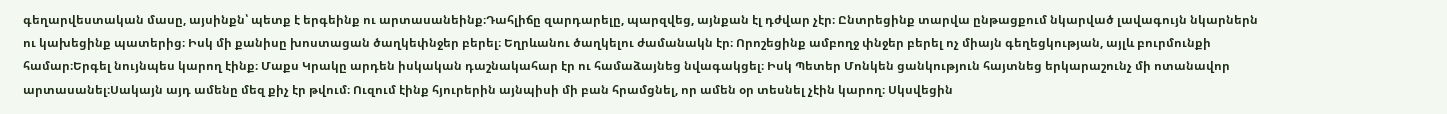գեղարվեստական մասը, այսինքն՝ պետք է երգեինք ու արտասանեինք։Դահլիճը զարդարելը, պարզվեց, այնքան էլ դժվար չէր։ Ընտրեցինք տարվա ընթացքում նկարված լավագույն նկարներն ու կախեցինք պատերից։ Իսկ մի քանիսը խոստացան ծաղկեփնջեր բերել։ Եղրևանու ծաղկելու ժամանակն էր։ Որոշեցինք ամբողջ փնջեր բերել ոչ միայն գեղեցկության, այլև բուրմունքի համար։Երգել նույնպես կարող էինք։ Մաքս Կրակը արդեն իսկական դաշնակահար էր ու համաձայնեց նվագակցել։ Իսկ Պետեր Մոնկեն ցանկություն հայտնեց երկարաշունչ մի ոտանավոր արտասանել։Սակայն այդ ամենը մեզ քիչ էր թվում։ Ուզում էինք հյուրերին այնպիսի մի բան հրամցնել, որ ամեն օր տեսնել չէին կարող։ Սկսվեցին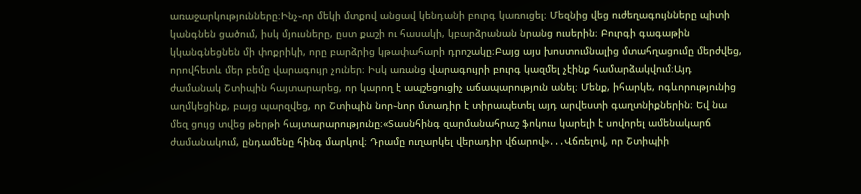առաջարկությունները։Ինչ֊որ մեկի մտքով անցավ կենդանի բուրգ կառուցել։ Մեզնից վեց ուժեղագույնները պիտի կանգնեն ցածում, իսկ մյուսները, ըստ քաշի ու հասակի, կբարձրանան նրանց ուսերին։ Բուրգի գագաթին կկանգնեցնեն մի փոքրիկի, որը բարձրից կթափահարի դրոշակը։Բայց այս խոստումնալից մտահղացումը մերժվեց, որովհետև մեր բեմը վարագույր չուներ։ Իսկ առանց վարագույրի բուրգ կազմել չէինք համարձակվում։Այդ ժամանակ Շտիպին հայտարարեց, որ կարող է ապշեցուցիչ աճապարություն անել։ Մենք, իհարկե, ոգևորությունից աղմկեցինք, բայց պարզվեց, որ Շտիպին նոր֊նոր մտադիր է տիրապետել այդ արվեստի գաղտնիքներին։ Եվ նա մեզ ցույց տվեց թերթի հայտարարությունը։«Տասնհինգ զարմանահրաշ ֆոկուս կարելի է սովորել ամենակարճ ժամանակում, ընդամենը հինգ մարկով։ Դրամը ուղարկել վերադիր վճարով»․․․Վճռելով, որ Շտիպիի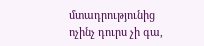մտադրությունից ոչինչ դուրս չի գա,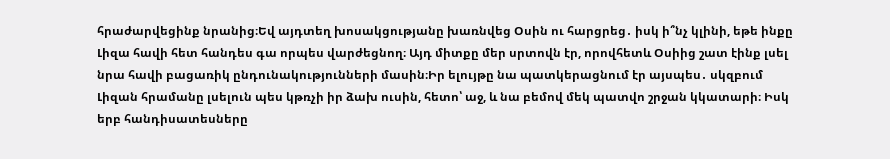հրաժարվեցինք նրանից։Եվ այդտեղ խոսակցությանը խառնվեց Օսին ու հարցրեց․ իսկ ի՞նչ կլինի, եթե ինքը Լիզա հավի հետ հանդես գա որպես վարժեցնող։ Այդ միտքը մեր սրտովն էր, որովհետև Օսիից շատ էինք լսել նրա հավի բացառիկ ընդունակությունների մասին։Իր ելույթը նա պատկերացնում էր այսպես․ սկզբում Լիզան հրամանը լսելուն պես կթռչի իր ձախ ուսին, հետո՝ աջ, և նա բեմով մեկ պատվո շրջան կկատարի։ Իսկ երբ հանդիսատեսները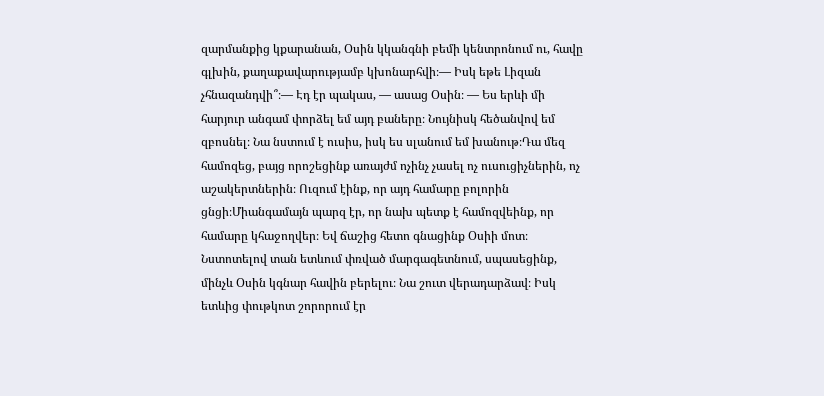զարմանքից կքարանան, Օսին կկանգնի բեմի կենտրոնում ու, հավը գլխին, քաղաքավարությամբ կխոնարհվի։― Իսկ եթե Լիզան չհնազանդվի՞։― Էդ էր պակաս, ― ասաց Օսին։ ― Ես երևի մի հարյուր անգամ փորձել եմ այդ բաները։ Նույնիսկ հեծանվով եմ զբոսնել։ Նա նստում է ուսիս, իսկ ես սլանում եմ խանութ։Դա մեզ համոզեց, բայց որոշեցինք առայժմ ոչինչ չասել ոչ ուսուցիչներին, ոչ աշակերտներին։ Ուզում էինք, որ այդ համարը բոլորին ցնցի։Միանգամայն պարզ էր, որ նախ պետք է համոզվեինք, որ համարը կհաջողվեր։ Եվ ճաշից հետո գնացինք Օսիի մոտ։ Նստոտելով տան ետևում փռված մարգագետնում, սպասեցինք, մինչև Օսին կգնար հավին բերելու։ Նա շուտ վերադարձավ։ Իսկ ետևից փութկոտ շորորում էր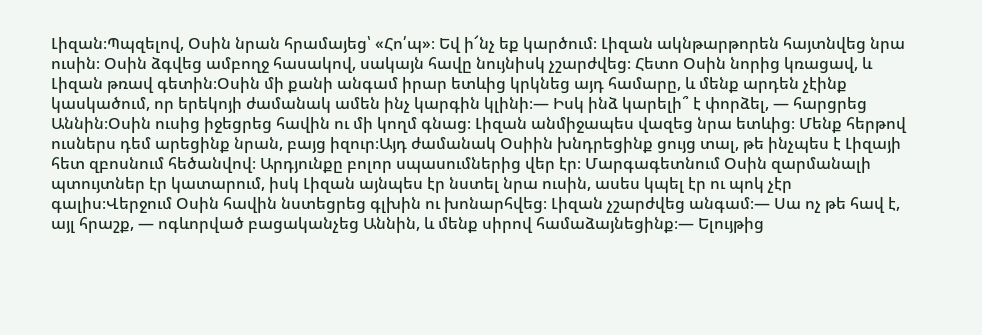Լիզան։Պպզելով, Օսին նրան հրամայեց՝ «Հո՛պ»։ Եվ ի՜նչ եք կարծում։ Լիզան ակնթարթորեն հայտնվեց նրա ուսին։ Օսին ձգվեց ամբողջ հասակով, սակայն հավը նույնիսկ չշարժվեց։ Հետո Օսին նորից կռացավ, և Լիզան թռավ գետին։Օսին մի քանի անգամ իրար ետևից կրկնեց այդ համարը, և մենք արդեն չէինք կասկածում, որ երեկոյի ժամանակ ամեն ինչ կարգին կլինի։― Իսկ ինձ կարելի՞ է փորձել, ― հարցրեց Աննին։Օսին ուսից իջեցրեց հավին ու մի կողմ գնաց։ Լիզան անմիջապես վազեց նրա ետևից։ Մենք հերթով ուսներս դեմ արեցինք նրան, բայց իզուր։Այդ ժամանակ Օսիին խնդրեցինք ցույց տալ, թե ինչպես է Լիզայի հետ զբոսնում հեծանվով։ Արդյունքը բոլոր սպասումներից վեր էր։ Մարգագետնում Օսին զարմանալի պտույտներ էր կատարում, իսկ Լիզան այնպես էր նստել նրա ուսին, ասես կպել էր ու պոկ չէր գալիս։Վերջում Օսին հավին նստեցրեց գլխին ու խոնարհվեց։ Լիզան չշարժվեց անգամ։― Սա ոչ թե հավ է, այլ հրաշք, ― ոգևորված բացականչեց Աննին, և մենք սիրով համաձայնեցինք։― Ելույթից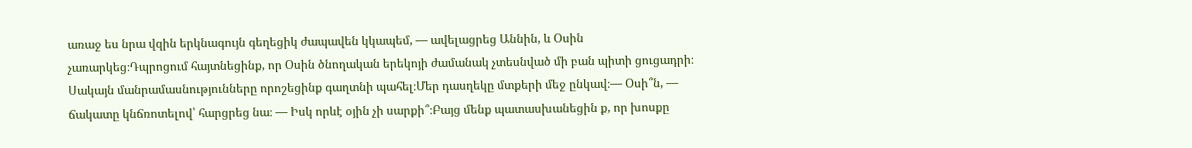առաջ ես նրա վզին երկնագույն գեղեցիկ ժապավեն կկապեմ, ― ավելացրեց Աննին, և Օսին չառարկեց։Դպրոցում հայտնեցինք, որ Օսին ծնողական երեկոյի ժամանակ չտեսնված մի բան պիտի ցուցադրի։ Սակայն մանրամասնությունները որոշեցինք գաղտնի պահել։Մեր դասղեկը մտքերի մեջ ընկավ։― Օսի՞ն, ― ճակատը կնճռոտելով՝ հարցրեց նա։ ― Իսկ որևէ օյին չի սարքի՞։Բայց մենք պատասխանեցին ք, որ խոսքը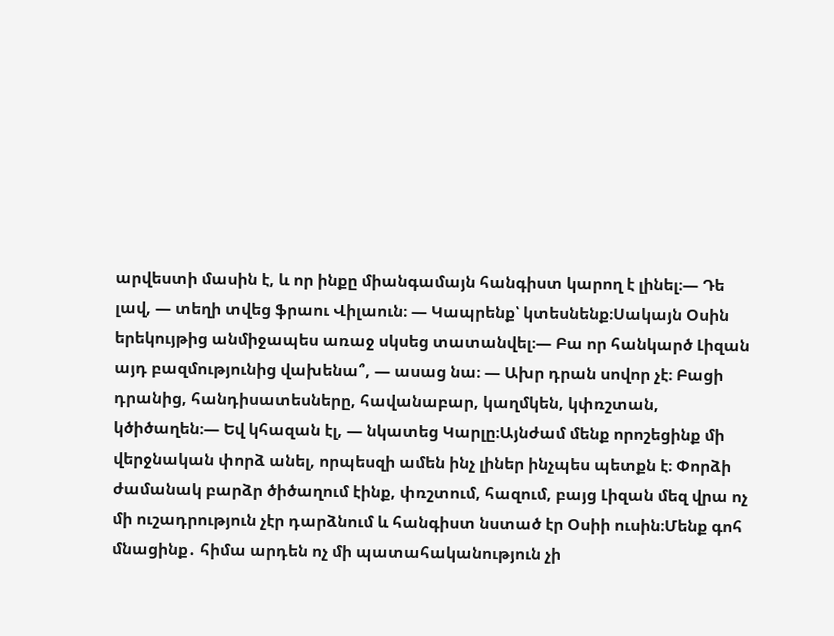արվեստի մասին է, և որ ինքը միանգամայն հանգիստ կարող է լինել։― Դե լավ, ― տեղի տվեց ֆրաու Վիլաուն։ ― Կապրենք՝ կտեսնենք։Սակայն Օսին երեկույթից անմիջապես առաջ սկսեց տատանվել։― Բա որ հանկարծ Լիզան այդ բազմությունից վախենա՞, ― ասաց նա։ ― Ախր դրան սովոր չէ։ Բացի դրանից, հանդիսատեսները, հավանաբար, կաղմկեն, կփռշտան, կծիծաղեն։― Եվ կհազան էլ, ― նկատեց Կարլը։Այնժամ մենք որոշեցինք մի վերջնական փորձ անել, որպեսզի ամեն ինչ լիներ ինչպես պետքն է։ Փորձի ժամանակ բարձր ծիծաղում էինք, փռշտում, հազում, բայց Լիզան մեզ վրա ոչ մի ուշադրություն չէր դարձնում և հանգիստ նստած էր Օսիի ուսին։Մենք գոհ մնացինք․ հիմա արդեն ոչ մի պատահականություն չի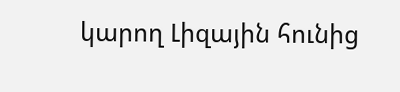կարող Լիզային հունից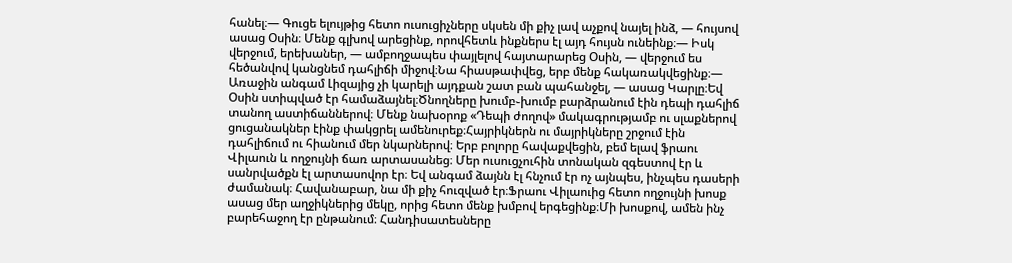հանել։― Գուցե ելույթից հետո ուսուցիչները սկսեն մի քիչ լավ աչքով նայել ինձ, ― հույսով ասաց Օսին։ Մենք գլխով արեցինք, որովհետև ինքներս էլ այդ հույսն ունեինք։― Իսկ վերջում, երեխաներ, ― ամբողջապես փայլելով հայտարարեց Օսին, ― վերջում ես հեծանվով կանցնեմ դահլիճի միջով։Նա հիասթափվեց, երբ մենք հակառակվեցինք։― Առաջին անգամ Լիզայից չի կարելի այդքան շատ բան պահանջել, ― ասաց Կարլը։Եվ Օսին ստիպված էր համաձայնել։Ծնողները խումբ֊խումբ բարձրանում էին դեպի դահլիճ տանող աստիճաններով։ Մենք նախօրոք «Դեպի ժողով» մակագրությամբ ու սլաքներով ցուցանակներ էինք փակցրել ամենուրեք։Հայրիկներն ու մայրիկները շրջում էին դահլիճում ու հիանում մեր նկարներով։ Երբ բոլորը հավաքվեցին, բեմ ելավ ֆրաու Վիլաուն և ողջույնի ճառ արտասանեց։ Մեր ուսուցչուհին տոնական զգեստով էր և սանրվածքն էլ արտասովոր էր։ Եվ անգամ ձայնն էլ հնչում էր ոչ այնպես, ինչպես դասերի ժամանակ։ Հավանաբար, նա մի քիչ հուզված էր։Ֆրաու Վիլաուից հետո ողջույնի խոսք ասաց մեր աղջիկներից մեկը, որից հետո մենք խմբով երգեցինք։Մի խոսքով, ամեն ինչ բարեհաջող էր ընթանում։ Հանդիսատեսները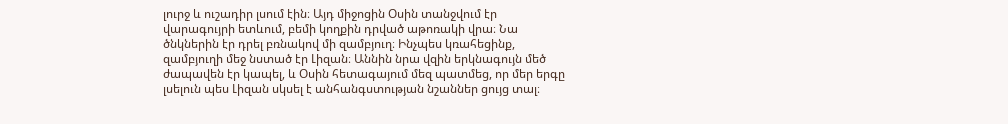լուրջ և ուշադիր լսում էին։ Այդ միջոցին Օսին տանջվում էր վարագույրի ետևում, բեմի կողքին դրված աթոռակի վրա։ Նա ծնկներին էր դրել բռնակով մի զամբյուղ։ Ինչպես կռահեցինք, զամբյուղի մեջ նստած էր Լիզան։ Աննին նրա վզին երկնագույն մեծ ժապավեն էր կապել, և Օսին հետագայում մեզ պատմեց, որ մեր երգը լսելուն պես Լիզան սկսել է անհանգստության նշաններ ցույց տալ։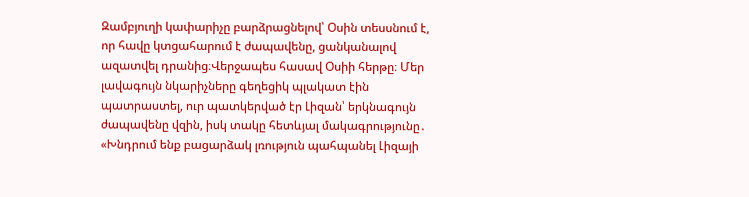Զամբյուղի կափարիչը բարձրացնելով՝ Օսին տեսսնում է, որ հավը կտցահարում է ժապավենը, ցանկանալով ազատվել դրանից։Վերջապես հասավ Օսիի հերթը։ Մեր լավագույն նկարիչները գեղեցիկ պլակատ էին պատրաստել, ուր պատկերված էր Լիզան՝ երկնագույն ժապավենը վզին, իսկ տակը հետևյալ մակագրությունը․ «Խնդրում ենք բացարձակ լռություն պահպանել Լիզայի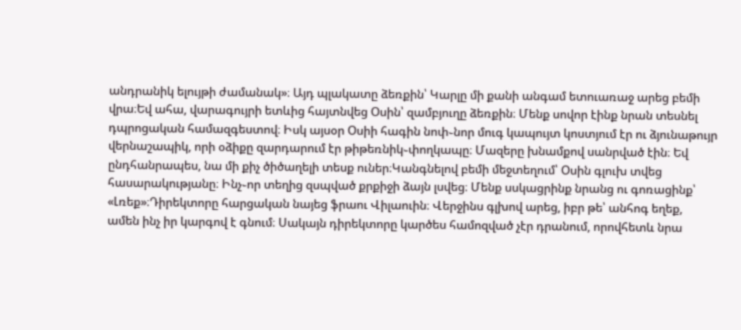անդրանիկ ելույթի ժամանակ»։ Այդ պլակատը ձեռքին՝ Կարլը մի քանի անգամ ետուառաջ արեց բեմի վրա։Եվ ահա, վարագույրի ետևից հայտնվեց Օսին՝ զամբյուղը ձեռքին։ Մենք սովոր էինք նրան տեսնել դպրոցական համազգեստով։ Իսկ այսօր Օսիի հագին նոփ֊նոր մուգ կապույտ կոստյում էր ու ձյունաթույր վերնաշապիկ, որի օձիքը զարդարում էր թիթեռնիկ֊փողկապը։ Մազերը խնամքով սանրված էին։ Եվ ընդհանրապես, նա մի քիչ ծիծաղելի տեսք ուներ։Կանգնելով բեմի մեջտեղում՝ Օսին գլուխ տվեց հասարակությանը։ Ինչ֊որ տեղից զսպված քրքիջի ձայն լսվեց։ Մենք սսկացրինք նրանց ու գոռացինք՝ «Լռեք»։Դիրեկտորը հարցական նայեց ֆրաու Վիլաուին։ Վերջինս գլխով արեց, իբր թե՝ անհոգ եղեք, ամեն ինչ իր կարգով է գնում։ Սակայն դիրեկտորը կարծես համոզված չէր դրանում, որովհետև նրա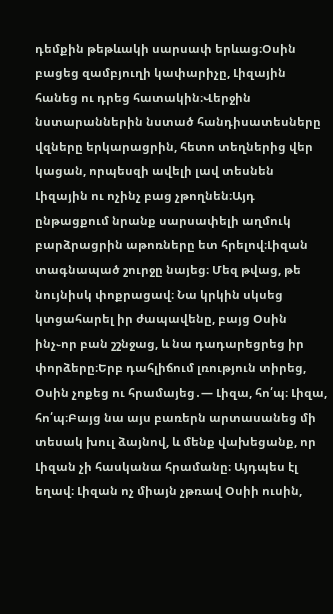դեմքին թեթևակի սարսափ երևաց։Օսին բացեց զամբյուղի կափարիչը, Լիզային հանեց ու դրեց հատակին։Վերջին նստարաններին նստած հանդիսատեսները վզները երկարացրին, հետո տեղներից վեր կացան, որպեսզի ավելի լավ տեսնեն Լիզային ու ոչինչ բաց չթողնեն։Այդ ընթացքում նրանք սարսափելի աղմուկ բարձրացրին աթոռները ետ հրելով։Լիզան տագնապած շուրջը նայեց։ Մեզ թվաց, թե նույնիսկ փոքրացավ։ Նա կրկին սկսեց կտցահարել իր ժապավենը, բայց Օսին ինչ֊որ բան շշնջաց, և նա դադարեցրեց իր փորձերը։Երբ դահլիճում լռություն տիրեց, Օսին չոքեց ու հրամայեց․― Լիզա, հո՛պ։ Լիզա, հո՛պ։Բայց նա այս բառերն արտասանեց մի տեսակ խուլ ձայնով, և մենք վախեցանք, որ Լիզան չի հասկանա հրամանը։ Այդպես էլ եղավ։ Լիզան ոչ միայն չթռավ Օսիի ուսին,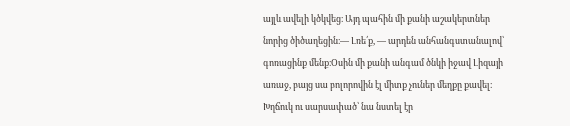այլև ավելի կծկվեց։ Այդ պահին մի քանի աշակերտներ նորից ծիծաղեցին։― Լռե՛ք, ― արդեն անհանգստանալով՝ գոռացինք մենք։Օսին մի քանի անգամ ծնկի իջավ Լիզայի առաջ, բայց սա բոլորովին էլ միտք չուներ մեղքը քավել։ Խղճուկ ու սարսափած՝ նա նստել էր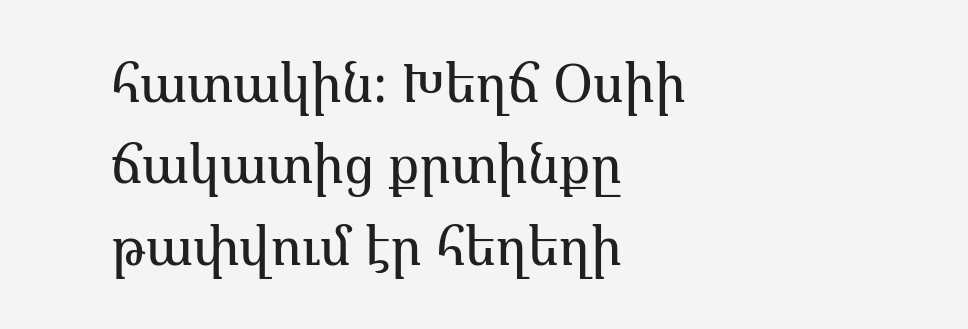հատակին։ Խեղճ Օսիի ճակատից քրտինքը թափվում էր հեղեղի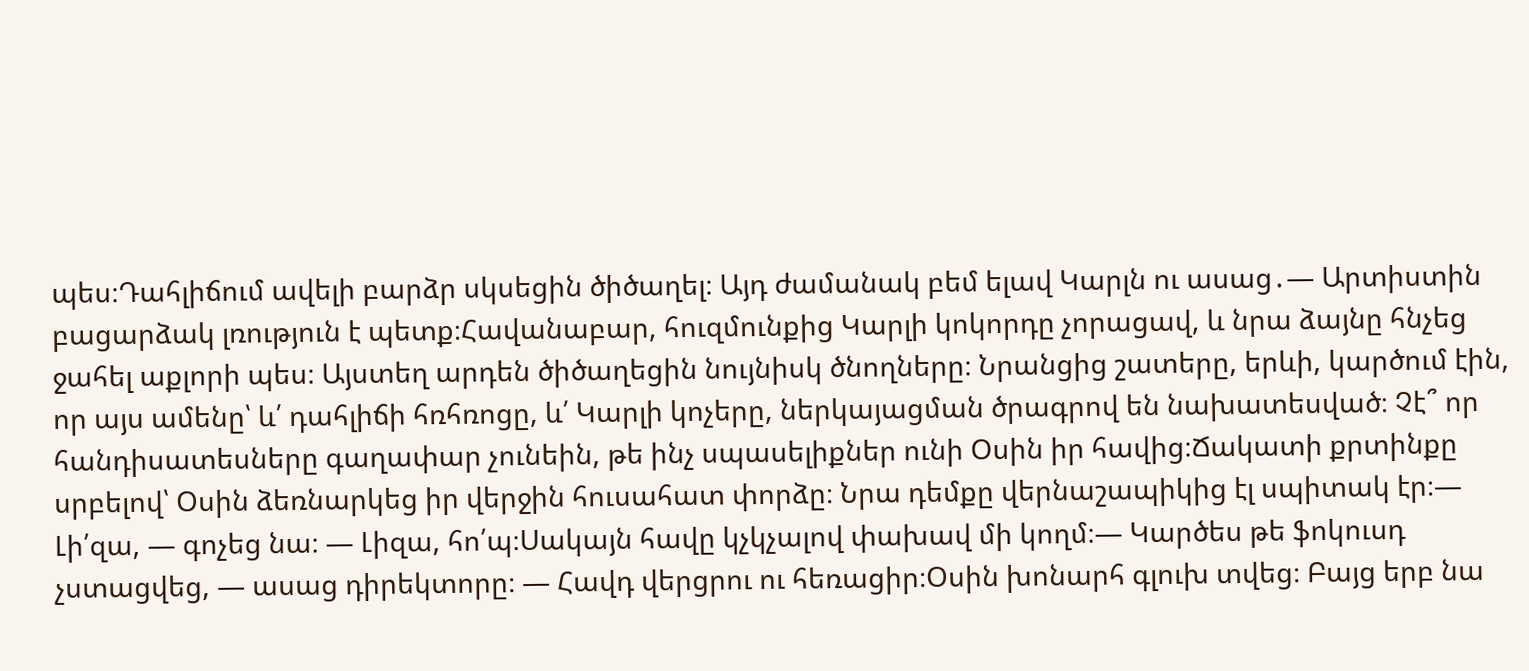պես։Դահլիճում ավելի բարձր սկսեցին ծիծաղել։ Այդ ժամանակ բեմ ելավ Կարլն ու ասաց․― Արտիստին բացարձակ լռություն է պետք։Հավանաբար, հուզմունքից Կարլի կոկորդը չորացավ, և նրա ձայնը հնչեց ջահել աքլորի պես։ Այստեղ արդեն ծիծաղեցին նույնիսկ ծնողները։ Նրանցից շատերը, երևի, կարծում էին, որ այս ամենը՝ և՛ դահլիճի հռհռոցը, և՛ Կարլի կոչերը, ներկայացման ծրագրով են նախատեսված։ Չէ՞ որ հանդիսատեսները գաղափար չունեին, թե ինչ սպասելիքներ ունի Օսին իր հավից։Ճակատի քրտինքը սրբելով՝ Օսին ձեռնարկեց իր վերջին հուսահատ փորձը։ Նրա դեմքը վերնաշապիկից էլ սպիտակ էր։― Լի՛զա, ― գոչեց նա։ ― Լիզա, հո՛պ։Սակայն հավը կչկչալով փախավ մի կողմ։― Կարծես թե ֆոկուսդ չստացվեց, ― ասաց դիրեկտորը։ ― Հավդ վերցրու ու հեռացիր։Օսին խոնարհ գլուխ տվեց։ Բայց երբ նա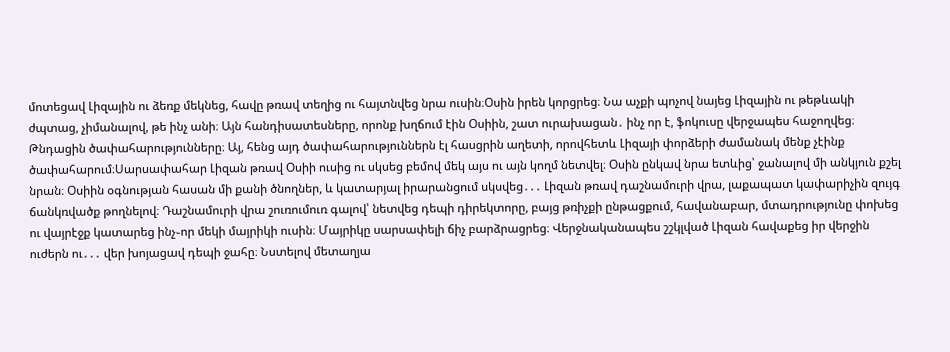մոտեցավ Լիզային ու ձեռք մեկնեց, հավը թռավ տեղից ու հայտնվեց նրա ուսին։Օսին իրեն կորցրեց։ Նա աչքի պոչով նայեց Լիզային ու թեթևակի ժպտաց, չիմանալով, թե ինչ անի։ Այն հանդիսատեսները, որոնք խղճում էին Օսիին, շատ ուրախացան․ ինչ որ է, ֆոկուսը վերջապես հաջողվեց։ Թնդացին ծափահարությունները։ Այ, հենց այդ ծափահարություններն էլ հասցրին աղետի, որովհետև Լիզայի փորձերի ժամանակ մենք չէինք ծափահարում։Սարսափահար Լիզան թռավ Օսիի ուսից ու սկսեց բեմով մեկ այս ու այն կողմ նետվել։ Օսին ընկավ նրա ետևից՝ ջանալով մի անկյուն քշել նրան։ Օսիին օգնության հասան մի քանի ծնողներ, և կատարյալ իրարանցում սկսվեց․․․ Լիզան թռավ դաշնամուրի վրա, լաքապատ կափարիչին զույգ ճանկռվածք թողնելով։ Դաշնամուրի վրա շուռումուռ գալով՝ նետվեց դեպի դիրեկտորը, բայց թռիչքի ընթացքում, հավանաբար, մտադրությունը փոխեց ու վայրէջք կատարեց ինչ֊որ մեկի մայրիկի ուսին։ Մայրիկը սարսափելի ճիչ բարձրացրեց։ Վերջնականապես շշկլված Լիզան հավաքեց իր վերջին ուժերն ու․․․ վեր խոյացավ դեպի ջահը։ Նստելով մետաղյա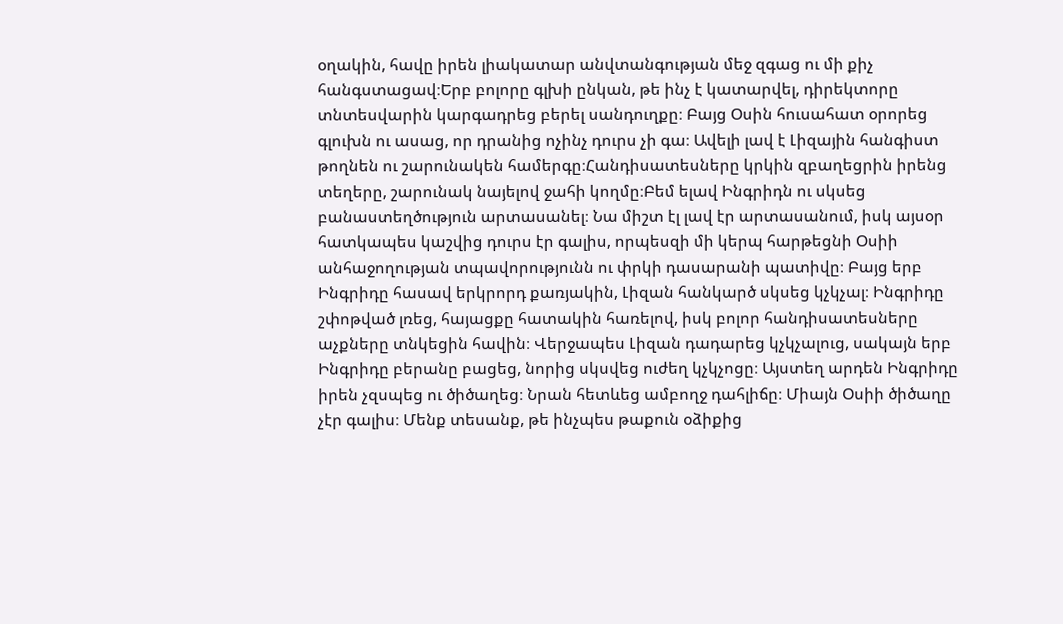օղակին, հավը իրեն լիակատար անվտանգության մեջ զգաց ու մի քիչ հանգստացավ։Երբ բոլորը գլխի ընկան, թե ինչ է կատարվել, դիրեկտորը տնտեսվարին կարգադրեց բերել սանդուղքը։ Բայց Օսին հուսահատ օրորեց գլուխն ու ասաց, որ դրանից ոչինչ դուրս չի գա։ Ավելի լավ է Լիզային հանգիստ թողնեն ու շարունակեն համերգը։Հանդիսատեսները կրկին զբաղեցրին իրենց տեղերը, շարունակ նայելով ջահի կողմը։Բեմ ելավ Ինգրիդն ու սկսեց բանաստեղծություն արտասանել։ Նա միշտ էլ լավ էր արտասանում, իսկ այսօր հատկապես կաշվից դուրս էր գալիս, որպեսզի մի կերպ հարթեցնի Օսիի անհաջողության տպավորությունն ու փրկի դասարանի պատիվը։ Բայց երբ Ինգրիդը հասավ երկրորդ քառյակին, Լիզան հանկարծ սկսեց կչկչալ։ Ինգրիդը շփոթված լռեց, հայացքը հատակին հառելով, իսկ բոլոր հանդիսատեսները աչքները տնկեցին հավին։ Վերջապես Լիզան դադարեց կչկչալուց, սակայն երբ Ինգրիդը բերանը բացեց, նորից սկսվեց ուժեղ կչկչոցը։ Այստեղ արդեն Ինգրիդը իրեն չզսպեց ու ծիծաղեց։ Նրան հետևեց ամբողջ դահլիճը։ Միայն Օսիի ծիծաղը չէր գալիս։ Մենք տեսանք, թե ինչպես թաքուն օձիքից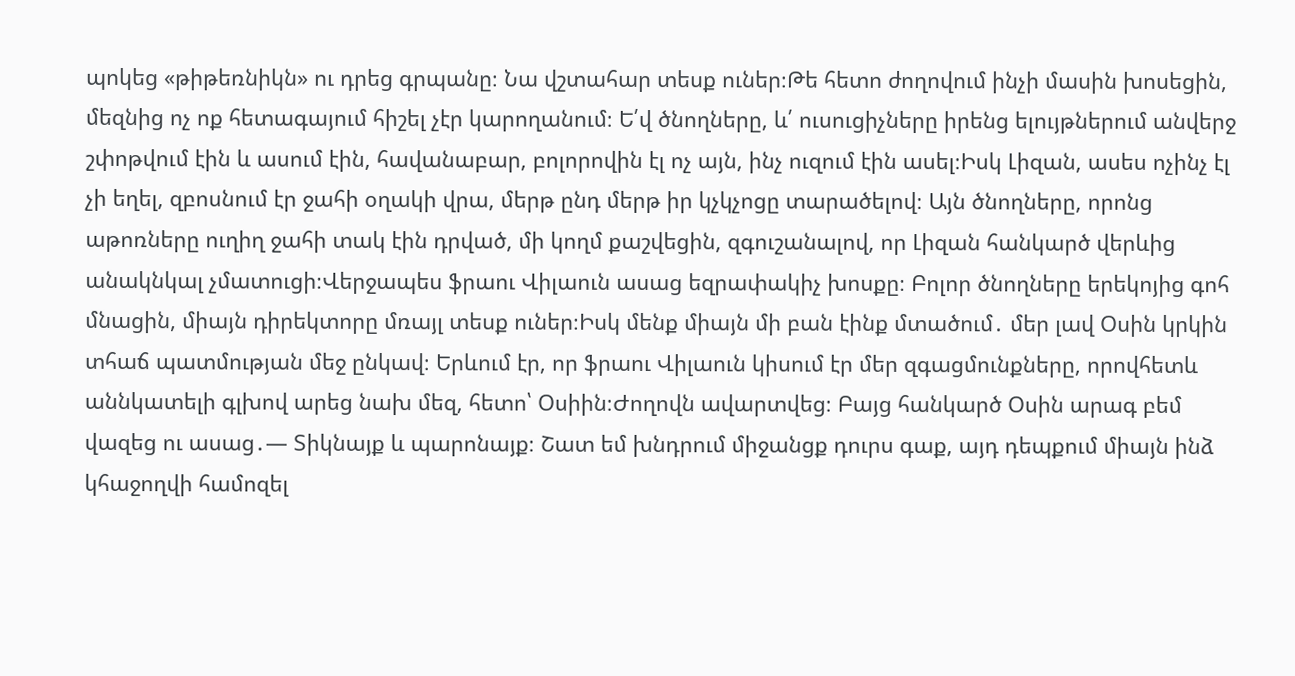պոկեց «թիթեռնիկն» ու դրեց գրպանը։ Նա վշտահար տեսք ուներ։Թե հետո ժողովում ինչի մասին խոսեցին, մեզնից ոչ ոք հետագայում հիշել չէր կարողանում։ Ե՛վ ծնողները, և՛ ուսուցիչները իրենց ելույթներում անվերջ շփոթվում էին և ասում էին, հավանաբար, բոլորովին էլ ոչ այն, ինչ ուզում էին ասել։Իսկ Լիզան, ասես ոչինչ էլ չի եղել, զբոսնում էր ջահի օղակի վրա, մերթ ընդ մերթ իր կչկչոցը տարածելով։ Այն ծնողները, որոնց աթոռները ուղիղ ջահի տակ էին դրված, մի կողմ քաշվեցին, զգուշանալով, որ Լիզան հանկարծ վերևից անակնկալ չմատուցի։Վերջապես ֆրաու Վիլաուն ասաց եզրափակիչ խոսքը։ Բոլոր ծնողները երեկոյից գոհ մնացին, միայն դիրեկտորը մռայլ տեսք ուներ։Իսկ մենք միայն մի բան էինք մտածում․ մեր լավ Օսին կրկին տհաճ պատմության մեջ ընկավ։ Երևում էր, որ ֆրաու Վիլաուն կիսում էր մեր զգացմունքները, որովհետև աննկատելի գլխով արեց նախ մեզ, հետո՝ Օսիին։Ժողովն ավարտվեց։ Բայց հանկարծ Օսին արագ բեմ վազեց ու ասաց․― Տիկնայք և պարոնայք։ Շատ եմ խնդրում միջանցք դուրս գաք, այդ դեպքում միայն ինձ կհաջողվի համոզել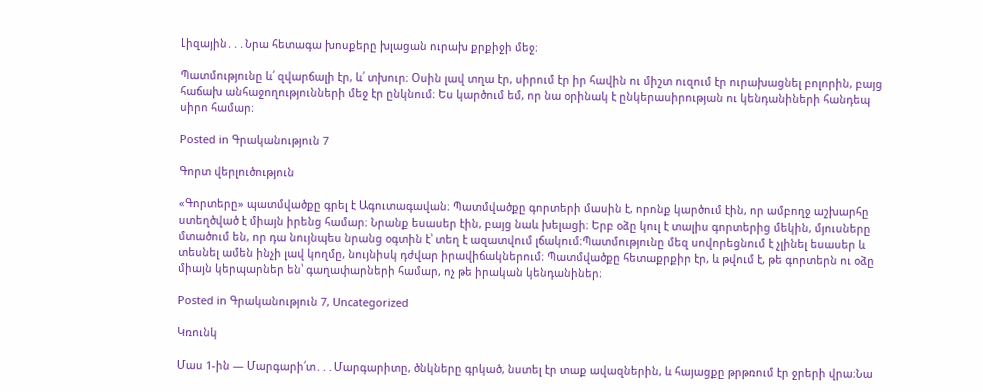Լիզային․․․Նրա հետագա խոսքերը խլացան ուրախ քրքիջի մեջ։

Պատմությունը և՛ զվարճալի էր, և՛ տխուր։ Օսին լավ տղա էր, սիրում էր իր հավին ու միշտ ուզում էր ուրախացնել բոլորին, բայց հաճախ անհաջողությունների մեջ էր ընկնում։ Ես կարծում եմ, որ նա օրինակ է ընկերասիրության ու կենդանիների հանդեպ սիրո համար։

Posted in Գրականություն 7

Գորտ վերլուծություն

«Գորտերը» պատմվածքը գրել է Ագուտագավան։ Պատմվածքը գորտերի մասին է, որոնք կարծում էին, որ ամբողջ աշխարհը ստեղծված է միայն իրենց համար։ Նրանք եսասեր էին, բայց նաև խելացի։ Երբ օձը կուլ է տալիս գորտերից մեկին, մյուսները մտածում են, որ դա նույնպես նրանց օգտին է՝ տեղ է ազատվում լճակում։Պատմությունը մեզ սովորեցնում է չլինել եսասեր և տեսնել ամեն ինչի լավ կողմը, նույնիսկ դժվար իրավիճակներում։ Պատմվածքը հետաքրքիր էր, և թվում է, թե գորտերն ու օձը միայն կերպարներ են՝ գաղափարների համար, ոչ թե իրական կենդանիներ։

Posted in Գրականություն 7, Uncategorized

Կռունկ

Մաս 1-ին — Մարգարի՛տ․․․Մարգարիտը, ծնկները գրկած, նստել էր տաք ավազներին, և հայացքը թրթռում էր ջրերի վրա։Նա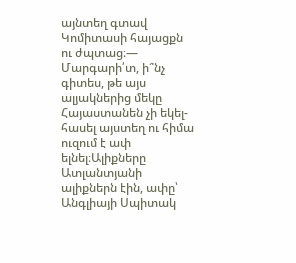այնտեղ գտավ Կոմիտասի հայացքն ու ժպտաց։— Մարգարի՛տ, ի՞նչ գիտես, թե այս ալյակներից մեկը Հայաստանեն չի եկել-հասել այստեղ ու հիմա ուզում է ափ ելնել։Ալիքները Ատլանտյանի ալիքներն էին, ափը՝ Անգլիայի Սպիտակ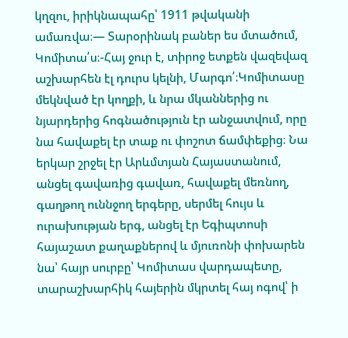կղզու, իրիկնապահը՝ 1911 թվականի ամառվա։— Տարօրինակ բաներ ես մտածում, Կոմիտա՛ս։-Հայ ջուր է, տիրոջ ետքեն վազեվազ աշխարհեն էլ դուրս կելնի, Մարգո՛։Կոմիտասը մեկնված էր կողքի, և նրա մկաններից ու նյարդերից հոգնածություն էր անջատվում, որը նա հավաքել էր տաք ու փոշոտ ճամփեքից։ Նա երկար շրջել էր Արևմտյան Հայաստանում, անցել գավառից գավառ, հավաքել մեռնող, գաղթող ուննջող երգերը, սերմել հույս և ուրախության երգ, անցել էր Եգիպտոսի հայաշատ քաղաքներով և մյուռոնի փոխարեն նա՝ հայր սուրբը՝ Կոմիտաս վարդապետը, տարաշխարհիկ հայերին մկրտել հայ ոգով՝ ի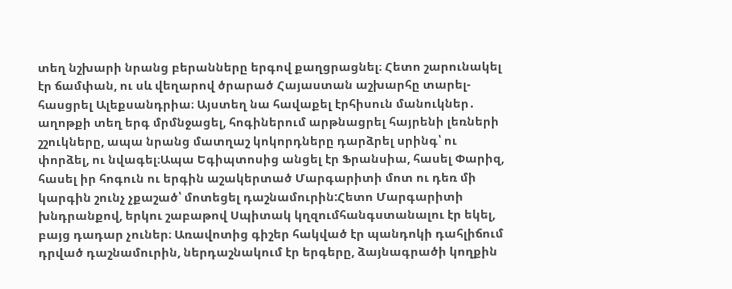տեղ նշխարի նրանց բերանները երգով քաղցրացնել։ Հետո շարունակել էր ճամփան, ու սև վեղարով ծրարած Հայաստան աշխարհը տարել-հասցրել Ալեքսանդրիա։ Այստեղ նա հավաքել էրհիսուն մանուկներ․ աղոթքի տեղ երգ մրմնջացել, հոգիներում արթնացրել հայրենի լեռների շշուկները, ապա նրանց մատղաշ կոկորդները դարձրել սրինգ՝ ու փորձել, ու նվագել։Ապա Եգիպտոսից անցել էր Ֆրանսիա, հասել Փարիզ, հասել իր հոգուն ու երգին աշակերտած Մարգարիտի մոտ ու դեռ մի կարգին շունչ չքաշած՝ մոտեցել դաշնամուրին:Հետո Մարգարիտի խնդրանքով, երկու շաբաթով Սպիտակ կղզումհանգստանալու էր եկել, բայց դադար չուներ։ Առավոտից գիշեր հակված էր պանդոկի դահլիճում դրված դաշնամուրին, ներդաշնակում էր երգերը, ձայնագրածի կողքին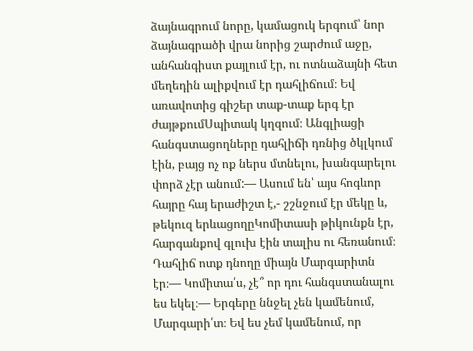ձայնագրում նորը, կամացուկ երգում՝ նոր ձայնագրածի վրա նորից շարժում աջը, անհանգիստ քայլում էր, ու ոտնաձայնի հետ մեղեդին ալիքվում էր դահլիճում։ Եվ առավոտից գիշեր տաք-տաք երգ էր ժայթքումՍպիտակ կղզում։ Անգլիացի հանգստացողները դահլիճի դռնից ծկլկում էին, բայց ոչ ոք ներս մտնելու, խանգարելու փորձ չէր անում:— Ասում են՝ այս հոգևոր հայրը հայ երաժիշտ է,- շշնջում էր մեկը և, թեկուզ երևացողըԿոմիտասի թիկունքն էր, հարգանքով գլուխ էին տալիս ու հեռանում։ Դահլիճ ոտք դնողը միայն Մարգարիտն էր։— Կոմիտա՛ս, չէ՞ որ դու հանգստանալու ես եկել։— Երգերը ննջել չեն կամենում, Մարգարի՛տ։ Եվ ես չեմ կամենում, որ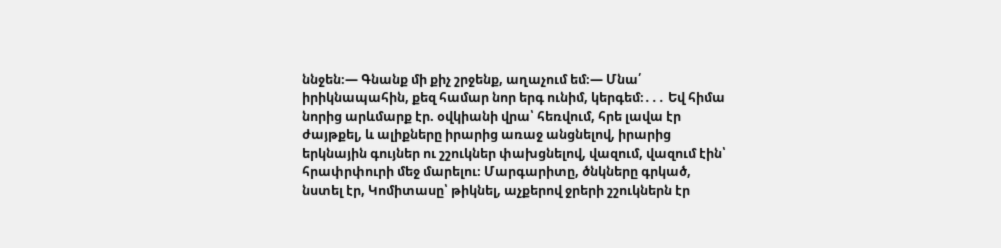ննջեն։— Գնանք մի քիչ շրջենք, աղաչում եմ։— Մնա՛ իրիկնապահին, քեզ համար նոր երգ ունիմ, կերգեմ։․․․ Եվ հիմա նորից արևմարք էր. օվկիանի վրա՝ հեռվում, հրե լավա էր ժայթքել, և ալիքները իրարից առաջ անցնելով, իրարից երկնային գույներ ու շշուկներ փախցնելով, վազում, վազում էին՝ հրափրփուրի մեջ մարելու։ Մարգարիտը, ծնկները գրկած, նստել էր, Կոմիտասը՝ թիկնել, աչքերով ջրերի շշուկներն էր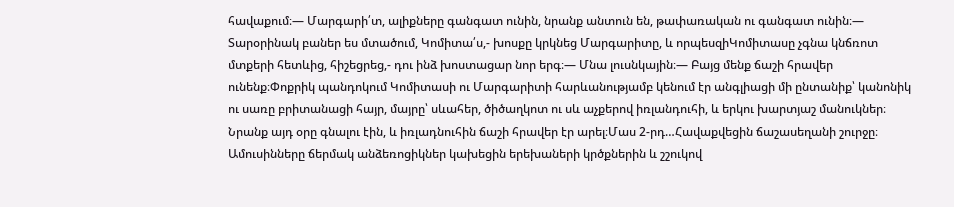հավաքում։— Մարգարի՛տ, ալիքները գանգատ ունին, նրանք անտուն են, թափառական ու գանգատ ունին։— Տարօրինակ բաներ ես մտածում, Կոմիտա՛ս,- խոսքը կրկնեց Մարգարիտը, և որպեսզիԿոմիտասը չգնա կնճռոտ մտքերի հետևից, հիշեցրեց,- դու ինձ խոստացար նոր երգ։— Մնա լուսնկային։— Բայց մենք ճաշի հրավեր ունենք։Փոքրիկ պանդոկում Կոմիտասի ու Մարգարիտի հարևանությամբ կենում էր անգլիացի մի ընտանիք՝ կանոնիկ ու սառը բրիտանացի հայր, մայրը՝ սևահեր, ծիծաղկոտ ու սև աչքերով իռլանդուհի, և երկու խարտյաշ մանուկներ։ Նրանք այդ օրը գնալու էին, և իռլադնուհին ճաշի հրավեր էր արել։Մաս 2-րդ…Հավաքվեցին ճաշասեղանի շուրջը։ Ամուսինները ճերմակ անձեռոցիկներ կախեցին երեխաների կրծքներին և շշուկով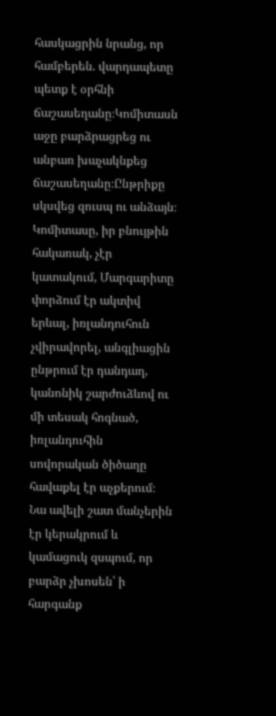հասկացրին նրանց, որ համբերեն. վարդապետը պետք է օրհնի ճաշասեղանը։Կոմիտասն աջը բարձրացրեց ու անբառ խաչակնքեց ճաշասեղանը։Ընթրիքը սկսվեց զուսպ ու անձայն։ Կոմիտասը, իր բնույթին հակառակ, չէր կատակում, Մարգարիտը փորձում էր ակտիվ երևալ, իռլանդուհուն չվիրավորել, անգլիացին ընթրում էր դանդաղ, կանոնիկ շարժուձևով ու մի տեսակ հոգնած, իռլանդուհին սովորական ծիծաղը հավաքել էր աչքերում։ Նա ավելի շատ մանչերին էր կերակրում և կամացուկ զսպում, որ բարձր չխոսեն՝ ի հարգանք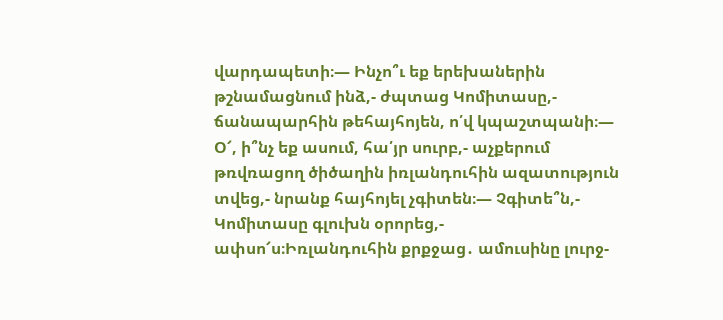վարդապետի։— Ինչո՞ւ եք երեխաներին թշնամացնում ինձ,- ժպտաց Կոմիտասը,- ճանապարհին թեհայհոյեն, ո՛վ կպաշտպանի։— Օ՜, ի՞նչ եք ասում, հա՛յր սուրբ,- աչքերում թռվռացող ծիծաղին իռլանդուհին ազատություն տվեց,- նրանք հայհոյել չգիտեն։— Չգիտե՞ն,- Կոմիտասը գլուխն օրորեց,- ափսո՜ս։Իռլանդուհին քրքջաց․ ամուսինը լուրջ-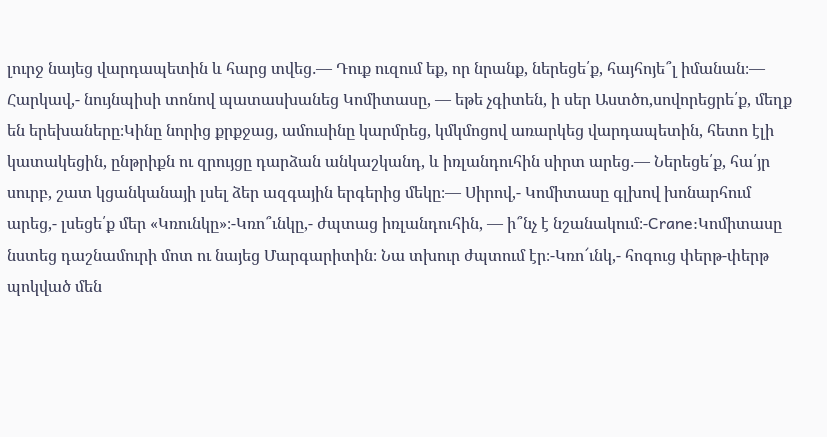լուրջ նայեց վարդապետին և հարց տվեց․— Դուք ուզում եք, որ նրանք, ներեցե՛ք, հայհոյե՞լ իմանան։— Հարկավ,- նույնպիսի տոնով պատասխանեց Կոմիտասը, — եթե չգիտեն, ի սեր Աստծո,սովորեցրե՛ք, մեղք են երեխաները։Կինը նորից քրքջաց, ամուսինը կարմրեց, կմկմոցով առարկեց վարդապետին, հետո էլի կատակեցին, ընթրիքն ու զրույցը դարձան անկաշկանդ, և իռլանդուհին սիրտ արեց․— Ներեցե՛ք, հա՛յր սուրբ, շատ կցանկանայի լսել ձեր ազգային երգերից մեկը։— Սիրով,- Կոմիտասը գլխով խոնարհում արեց,- լսեցե՛ք մեր «Կռունկը»։-Կռո՞ւնկը,- ժպտաց իռլանդուհին, — ի՞նչ է նշանակում։-Crane:Կոմիտասը նստեց դաշնամուրի մոտ ու նայեց Մարգարիտին։ Նա տխուր ժպտում էր։-Կռո՜ւնկ,- հոգուց փերթ-փերթ պոկված մեն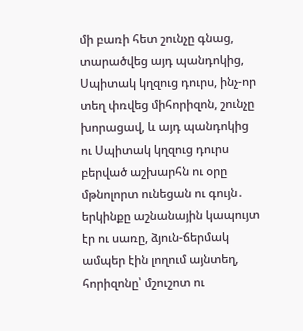մի բառի հետ շունչը գնաց, տարածվեց այդ պանդոկից, Սպիտակ կղզուց դուրս, ինչ-որ տեղ փռվեց միհորիզոն, շունչը խորացավ, և այդ պանդոկից ու Սպիտակ կղզուց դուրս բերված աշխարհն ու օրը մթնոլորտ ունեցան ու գույն․ երկինքը աշնանային կապույտ էր ու սառը, ձյուն-ճերմակ ամպեր էին լողում այնտեղ, հորիզոնը՝ մշուշոտ ու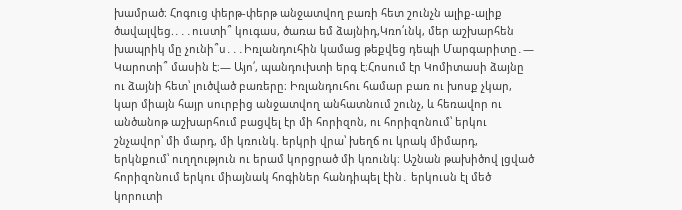խամրած։ Հոգուց փերթ-փերթ անջատվող բառի հետ շունչն ալիք-ալիք ծավալվեց.․․․ուստի՞ կուգաս, ծառա եմ ձայնիդ,Կռո՛ւնկ, մեր աշխարհեն խապրիկ մը չունի՞ս․․․Իռլանդուհին կամաց թեքվեց դեպի Մարգարիտը․— Կարոտի՞ մասին է։— Այո՛, պանդուխտի երգ է։Հոսում էր Կոմիտասի ձայնը ու ձայնի հետ՝ լուծված բառերը։ Իռլանդուհու համար բառ ու խոսք չկար, կար միայն հայր սուրբից անջատվող անհատնում շունչ, և հեռավոր ու անծանոթ աշխարհում բացվել էր մի հորիզոն, ու հորիզոնում՝ երկու շնչավոր՝ մի մարդ, մի կռունկ. երկրի վրա՝ խեղճ ու կրակ միմարդ, երկնքում՝ ուղղություն ու երամ կորցրած մի կռունկ։ Աշնան թախիծով լցված հորիզոնում երկու միայնակ հոգիներ հանդիպել էին․ երկուսն էլ մեծ կորուտի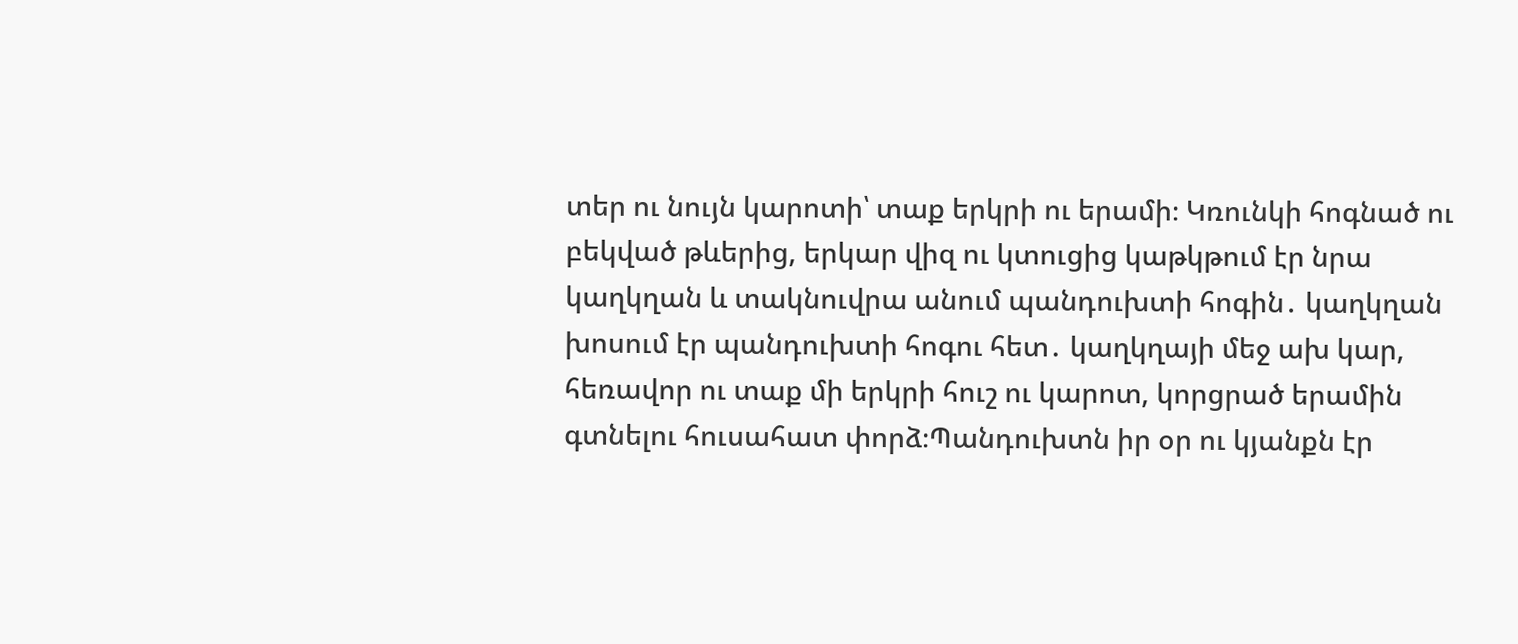տեր ու նույն կարոտի՝ տաք երկրի ու երամի։ Կռունկի հոգնած ու բեկված թևերից, երկար վիզ ու կտուցից կաթկթում էր նրա կաղկղան և տակնուվրա անում պանդուխտի հոգին․ կաղկղան խոսում էր պանդուխտի հոգու հետ․ կաղկղայի մեջ ախ կար, հեռավոր ու տաք մի երկրի հուշ ու կարոտ, կորցրած երամին գտնելու հուսահատ փորձ։Պանդուխտն իր օր ու կյանքն էր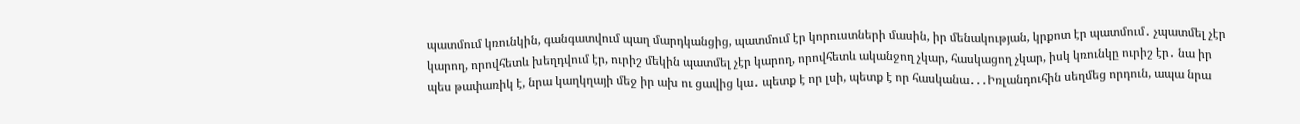պատմում կռունկին, գանգատվում պաղ մարդկանցից, պատմում էր կորուստների մասին, իր մենակության, կրքոտ էր պատմում․ չպատմել չէր կարող, որովհետև խեղդվում էր, ուրիշ մեկին պատմել չէր կարող, որովհետև ականջող չկար, հասկացող չկար, իսկ կռունկը ուրիշ էր․ նա իր պես թափառիկ է, նրա կաղկղայի մեջ իր ախ ու ցավից կա․ պետք է որ լսի, պետք է որ հասկանա․․․Իռլանդուհին սեղմեց որդուն, ապա նրա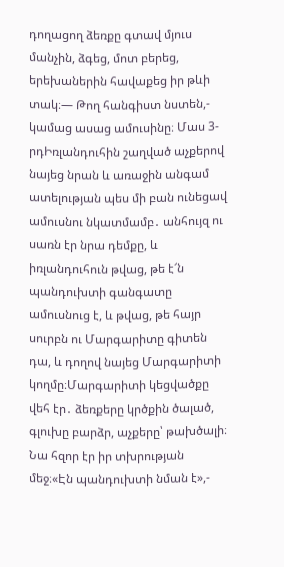դողացող ձեռքը գտավ մյուս մանչին, ձգեց, մոտ բերեց, երեխաներին հավաքեց իր թևի տակ։— Թող հանգիստ նստեն,- կամաց ասաց ամուսինը։ Մաս 3-րդԻռլանդուհին շաղված աչքերով նայեց նրան և առաջին անգամ ատելության պես մի բան ունեցավ ամուսնու նկատմամբ․ անհույզ ու սառն էր նրա դեմքը, և իռլանդուհուն թվաց, թե է՜ն պանդուխտի գանգատը ամուսնուց է, և թվաց, թե հայր սուրբն ու Մարգարիտը գիտեն դա, և դողով նայեց Մարգարիտի կողմը։Մարգարիտի կեցվածքը վեհ էր․ ձեռքերը կրծքին ծալած, գլուխը բարձր, աչքերը՝ թախծալի։ Նա հզոր էր իր տխրության մեջ։«Էն պանդուխտի նման է»,-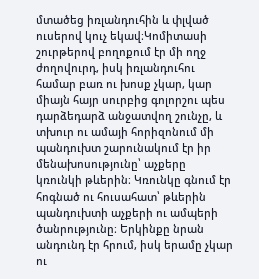մտածեց իռլանդուհին և փլված ուսերով կուչ եկավ։Կոմիտասի շուրթերով բողոքում էր մի ողջ ժողովուրդ, իսկ իռլանդուհու համար բառ ու խոսք չկար, կար միայն հայր սուրբից գոլորշու պես դարձեդարձ անջատվող շունչը, և տխուր ու ամայի հորիզոնում մի պանդուխտ շարունակում էր իր մենախոսությունը՝ աչքերը կռունկի թևերին։ Կռունկը գնում էր հոգնած ու հուսահատ՝ թևերին պանդուխտի աչքերի ու ամպերի ծանրությունը։ Երկինքը նրան անդունդ էր հրում, իսկ երամը չկար ու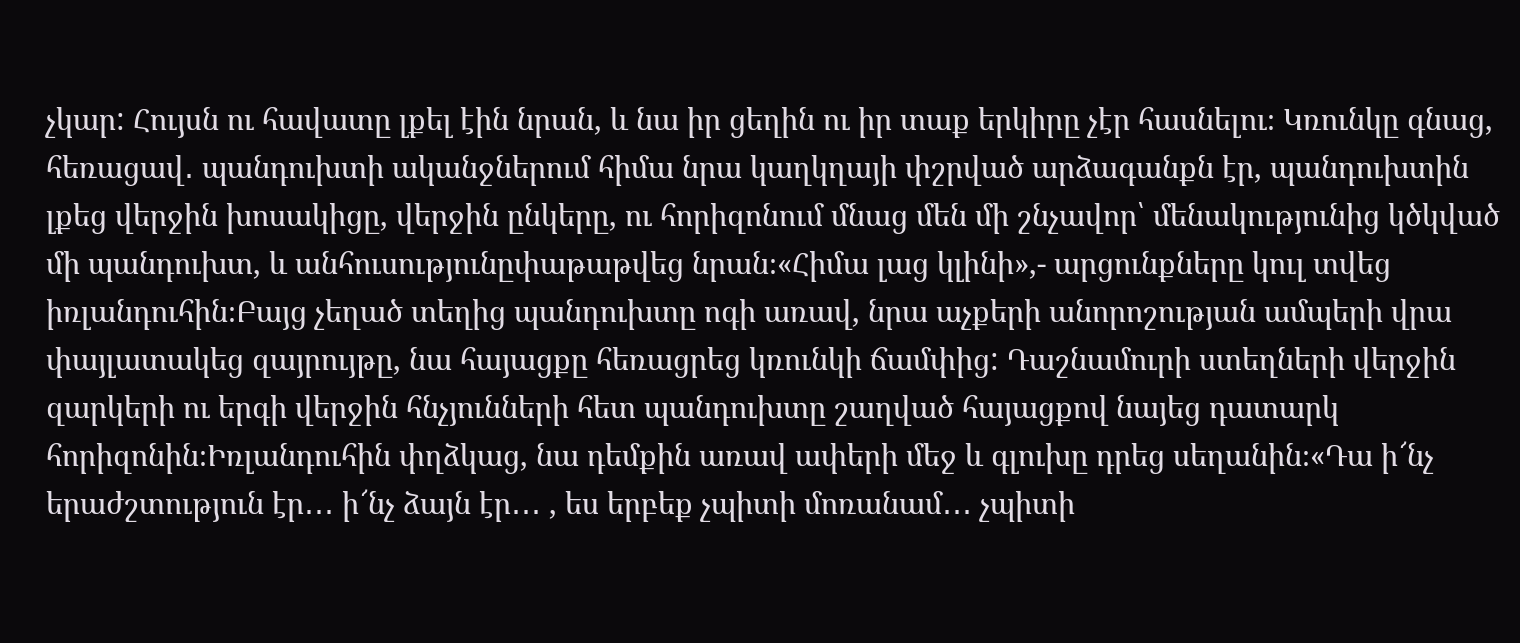չկար: Հույսն ու հավատը լքել էին նրան, և նա իր ցեղին ու իր տաք երկիրը չէր հասնելու։ Կռունկը գնաց, հեռացավ․ պանդուխտի ականջներում հիմա նրա կաղկղայի փշրված արձագանքն էր, պանդուխտին լքեց վերջին խոսակիցը, վերջին ընկերը, ու հորիզոնում մնաց մեն մի շնչավոր՝ մենակությունից կծկված մի պանդուխտ, և անհուսությունըփաթաթվեց նրան։«Հիմա լաց կլինի»,- արցունքները կուլ տվեց իռլանդուհին։Բայց չեղած տեղից պանդուխտը ոգի առավ, նրա աչքերի անորոշության ամպերի վրա փայլատակեց զայրույթը, նա հայացքը հեռացրեց կռունկի ճամփից: Դաշնամուրի ստեղների վերջին զարկերի ու երգի վերջին հնչյունների հետ պանդուխտը շաղված հայացքով նայեց դատարկ հորիզոնին։Իռլանդուհին փղձկաց, նա դեմքին առավ ափերի մեջ և գլուխը դրեց սեղանին։«Դա ի՜նչ երաժշտություն էր․․․ ի՜նչ ձայն էր․․․ , ես երբեք չպիտի մոռանամ․․․ չպիտի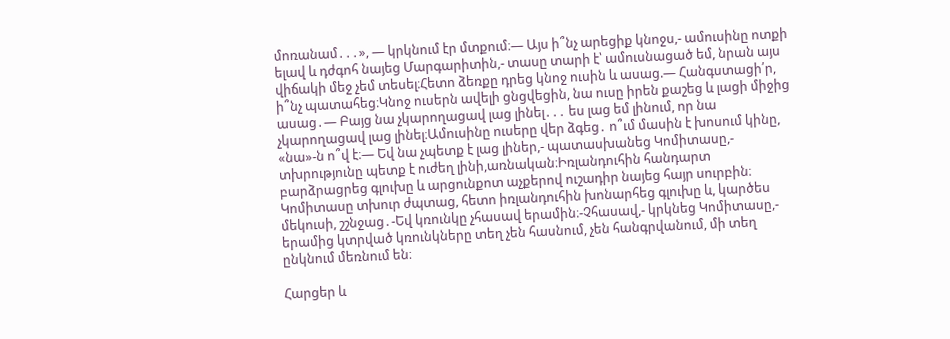մոռանամ․․․», — կրկնում էր մտքում։— Այս ի՞նչ արեցիք կնոջս,- ամուսինը ոտքի ելավ և դժգոհ նայեց Մարգարիտին,- տասը տարի է՝ ամուսնացած եմ, նրան այս վիճակի մեջ չեմ տեսել։Հետո ձեռքը դրեց կնոջ ուսին և ասաց.— Հանգստացի՛ր, ի՞նչ պատահեց։Կնոջ ուսերն ավելի ցնցվեցին, նա ուսը իրեն քաշեց և լացի միջից ասաց․— Բայց նա չկարողացավ լաց լինել․․․ ես լաց եմ լինում, որ նա չկարողացավ լաց լինել։Ամուսինը ուսերը վեր ձգեց․ ո՞ւմ մասին է խոսում կինը, «նա»-ն ո՞վ է։— Եվ նա չպետք է լաց լիներ,- պատասխանեց Կոմիտասը,- տխրությունը պետք է ուժեղ լինի,առնական։Իռլանդուհին հանդարտ բարձրացրեց գլուխը և արցունքոտ աչքերով ուշադիր նայեց հայր սուրբին։ Կոմիտասը տխուր ժպտաց, հետո իռլանդուհին խոնարհեց գլուխը և, կարծես մեկուսի, շշնջաց․-Եվ կռունկը չհասավ երամին։-Չհասավ,- կրկնեց Կոմիտասը,- երամից կտրված կռունկները տեղ չեն հասնում, չեն հանգրվանում, մի տեղ ընկնում մեռնում են։

Հարցեր և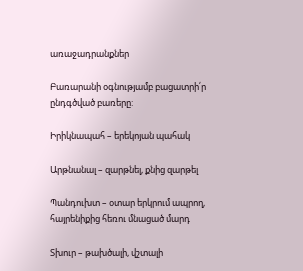առաջադրանքներ

Բառարանի օգնությամբ բացատրի՛ր ընդգծված բառերը:

Իրիկնապահ – երեկոյան պահակ

Արթնանալ – զարթնել, քնից զարթել

Պանդուխտ – օտար երկրում ապրող, հայրենիքից հեռու մնացած մարդ

Տխուր – թախծալի, վշտալի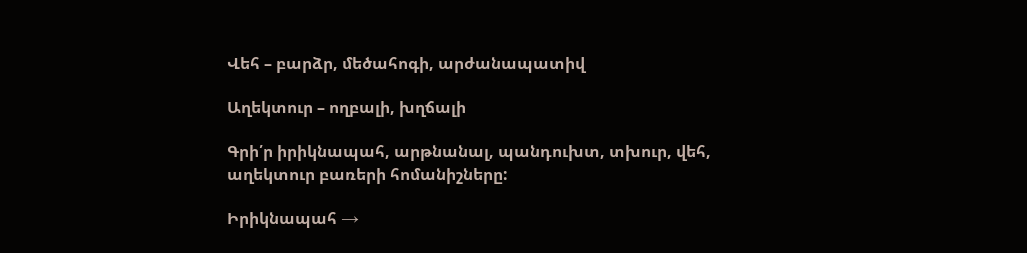Վեհ – բարձր, մեծահոգի, արժանապատիվ

Աղեկտուր – ողբալի, խղճալի

Գրի՛ր իրիկնապահ, արթնանալ, պանդուխտ, տխուր, վեհ, աղեկտուր բառերի հոմանիշները:

Իրիկնապահ →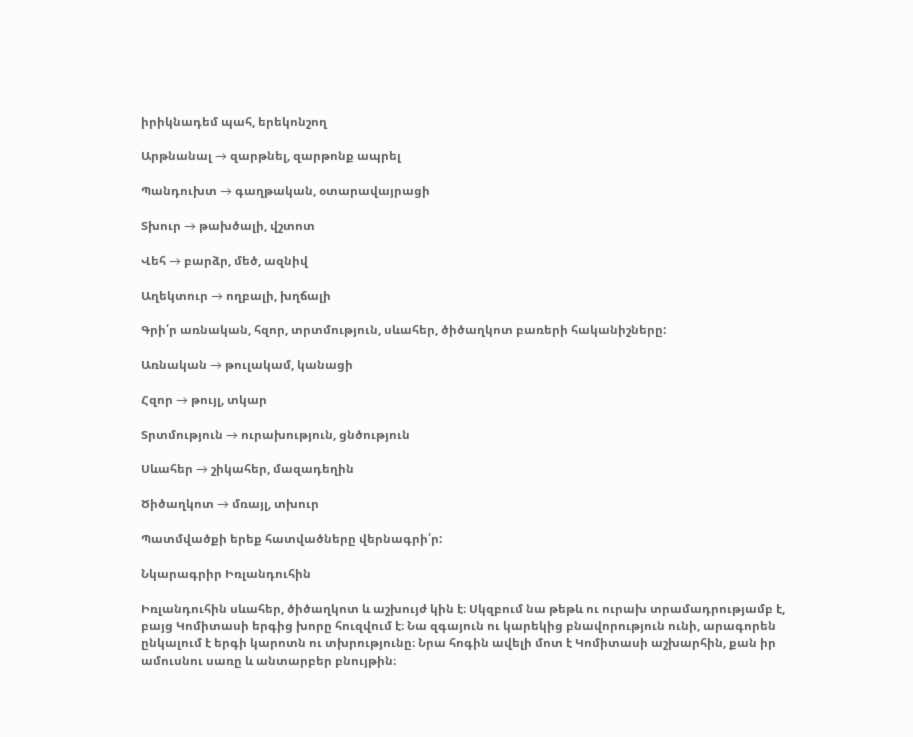իրիկնադեմ պահ, երեկոնշող

Արթնանալ → զարթնել, զարթոնք ապրել

Պանդուխտ → գաղթական, օտարավայրացի

Տխուր → թախծալի, վշտոտ

Վեհ → բարձր, մեծ, ազնիվ

Աղեկտուր → ողբալի, խղճալի

Գրի՛ր առնական, հզոր, տրտմություն, սևահեր, ծիծաղկոտ բառերի հականիշները:

Առնական → թուլակամ, կանացի

Հզոր → թույլ, տկար

Տրտմություն → ուրախություն, ցնծություն

Սևահեր → շիկահեր, մազադեղին

Ծիծաղկոտ → մռայլ, տխուր

Պատմվածքի երեք հատվածները վերնագրի՛ր:

Նկարագրիր Իռլանդուհին

Իռլանդուհին սևահեր, ծիծաղկոտ և աշխույժ կին է։ Սկզբում նա թեթև ու ուրախ տրամադրությամբ է, բայց Կոմիտասի երգից խորը հուզվում է։ Նա զգայուն ու կարեկից բնավորություն ունի, արագորեն ընկալում է երգի կարոտն ու տխրությունը։ Նրա հոգին ավելի մոտ է Կոմիտասի աշխարհին, քան իր ամուսնու սառը և անտարբեր բնույթին։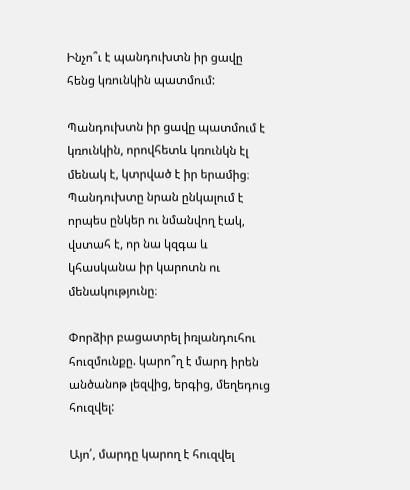Ինչո՞ւ է պանդուխտն իր ցավը հենց կռունկին պատմում:

Պանդուխտն իր ցավը պատմում է կռունկին, որովհետև կռունկն էլ մենակ է, կտրված է իր երամից։ Պանդուխտը նրան ընկալում է որպես ընկեր ու նմանվող էակ, վստահ է, որ նա կզգա և կհասկանա իր կարոտն ու մենակությունը։

Փորձիր բացատրել իռլանդուհու հուզմունքը. կարո՞ղ է մարդ իրեն անծանոթ լեզվից, երգից, մեղեդուց հուզվել:

Այո՛, մարդը կարող է հուզվել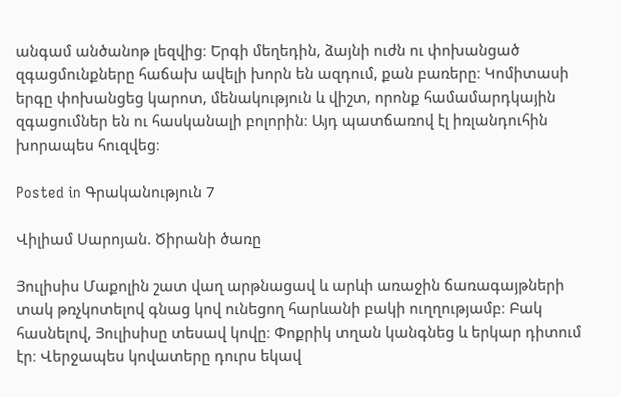անգամ անծանոթ լեզվից։ Երգի մեղեդին, ձայնի ուժն ու փոխանցած զգացմունքները հաճախ ավելի խորն են ազդում, քան բառերը։ Կոմիտասի երգը փոխանցեց կարոտ, մենակություն և վիշտ, որոնք համամարդկային զգացումներ են ու հասկանալի բոլորին։ Այդ պատճառով էլ իռլանդուհին խորապես հուզվեց։

Posted in Գրականություն 7

Վիլիամ Սարոյան. Ծիրանի ծառը

Յուլիսիս Մաքոլին շատ վաղ արթնացավ և արևի առաջին ճառագայթների տակ թռչկոտելով գնաց կով ունեցող հարևանի բակի ուղղությամբ։ Բակ հասնելով, Յուլիսիսը տեսավ կովը։ Փոքրիկ տղան կանգնեց և երկար դիտում էր։ Վերջապես կովատերը դուրս եկավ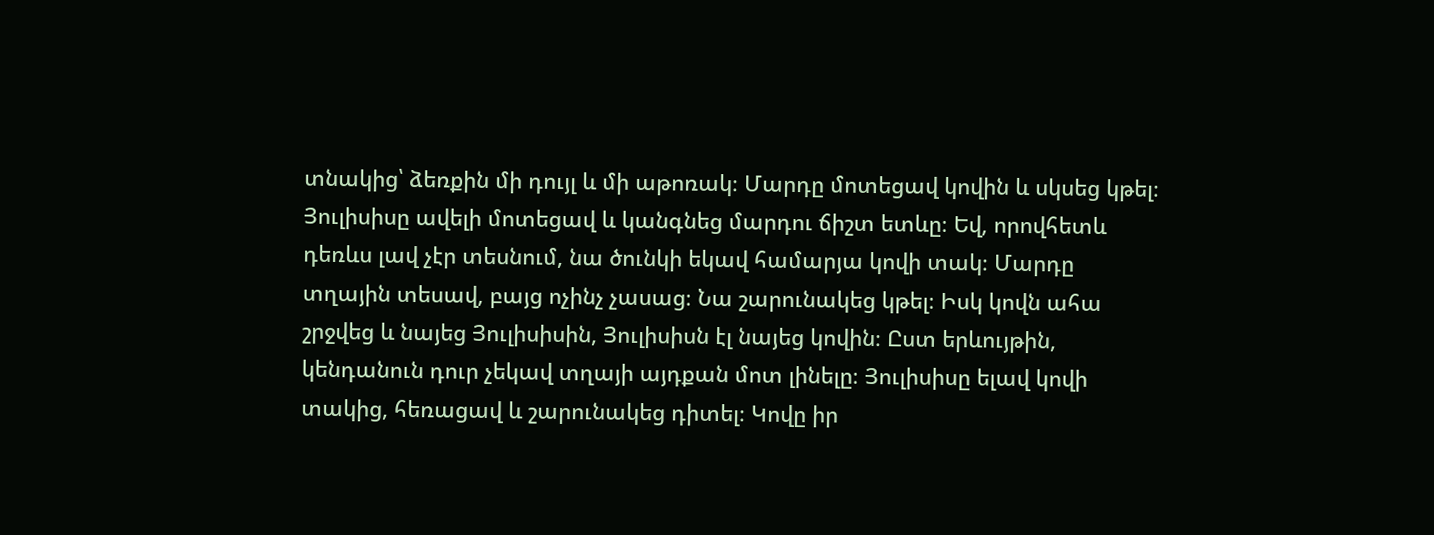տնակից՝ ձեռքին մի դույլ և մի աթոռակ։ Մարդը մոտեցավ կովին և սկսեց կթել։ Յուլիսիսը ավելի մոտեցավ և կանգնեց մարդու ճիշտ ետևը։ Եվ, որովհետև դեռևս լավ չէր տեսնում, նա ծունկի եկավ համարյա կովի տակ։ Մարդը տղային տեսավ, բայց ոչինչ չասաց։ Նա շարունակեց կթել։ Իսկ կովն ահա շրջվեց և նայեց Յուլիսիսին, Յուլիսիսն էլ նայեց կովին։ Ըստ երևույթին, կենդանուն դուր չեկավ տղայի այդքան մոտ լինելը։ Յուլիսիսը ելավ կովի տակից, հեռացավ և շարունակեց դիտել։ Կովը իր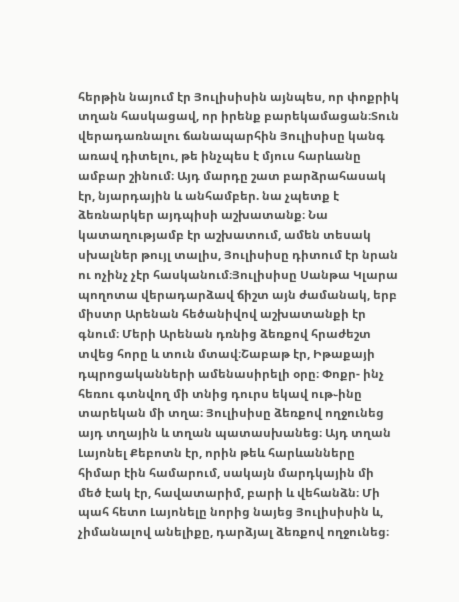հերթին նայում էր Յուլիսիսին այնպես, որ փոքրիկ տղան հասկացավ, որ իրենք բարեկամացան։Տուն վերադառնալու ճանապարհին Յուլիսիսը կանգ առավ դիտելու, թե ինչպես է մյուս հարևանը ամբար շինում։ Այդ մարդը շատ բարձրահասակ էր, նյարդային և անհամբեր. նա չպետք է ձեռնարկեր այդպիսի աշխատանք։ Նա կատաղությամբ էր աշխատում, ամեն տեսակ սխալներ թույլ տալիս, Յուլիսիսը դիտում էր նրան ու ոչինչ չէր հասկանում։Յուլիսիսը Սանթա Կլարա պողոտա վերադարձավ ճիշտ այն ժամանակ, երբ միստր Արենան հեծանիվով աշխատանքի էր գնում։ Մերի Արենան դռնից ձեռքով հրաժեշտ տվեց հորը և տուն մտավ։Շաբաթ էր, Իթաքայի դպրոցականների ամենասիրելի օրը։ Փոքր- ինչ հեռու գտնվող մի տնից դուրս եկավ ութ֊ինը տարեկան մի տղա։ Յուլիսիսը ձեռքով ողջունեց այդ տղային և տղան պատասխանեց։ Այդ տղան Լայոնել Քեբոտն էր, որին թեև հարևանները հիմար էին համարում, սակայն մարդկային մի մեծ էակ էր, հավատարիմ, բարի և վեհանձն։ Մի պահ հետո Լայոնելը նորից նայեց Յուլիսիսին և, չիմանալով անելիքը, դարձյալ ձեռքով ողջունեց։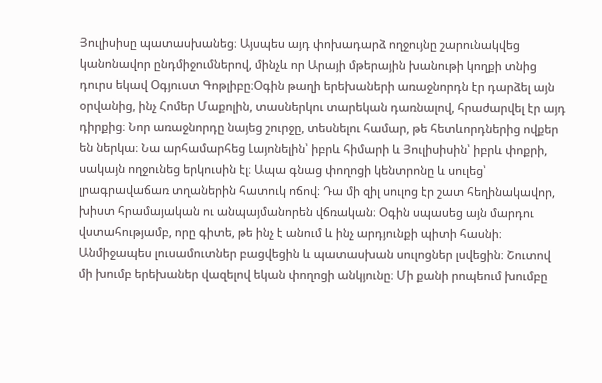Յուլիսիսը պատասխանեց։ Այսպես այդ փոխադարձ ողջույնը շարունակվեց կանոնավոր ընդմիջումներով, մինչև որ Արայի մթերային խանութի կողքի տնից դուրս եկավ Օգյուստ Գոթլիբը։Օգին թաղի երեխաների առաջնորդն էր դարձել այն օրվանից, ինչ Հոմեր Մաքոլին, տասներկու տարեկան դառնալով, հրաժարվել էր այդ դիրքից։ Նոր առաջնորդը նայեց շուրջը, տեսնելու համար, թե հետևորդներից ովքեր են ներկա։ Նա արհամարհեց Լայոնելին՝ իբրև հիմարի և Յուլիսիսին՝ իբրև փոքրի, սակայն ողջունեց երկուսին էլ։ Ապա գնաց փողոցի կենտրոնը և սուլեց՝ լրագրավաճառ տղաներին հատուկ ոճով։ Դա մի զիլ սուլոց էր շատ հեղինակավոր, խիստ հրամայական ու անպայմանորեն վճռական։ Օգին սպասեց այն մարդու վստահությամբ, որը գիտե, թե ինչ է անում և ինչ արդյունքի պիտի հասնի։ Անմիջապես լուսամուտներ բացվեցին և պատասխան սուլոցներ լսվեցին։ Շուտով մի խումբ երեխաներ վազելով եկան փողոցի անկյունը։ Մի քանի րոպեում խումբը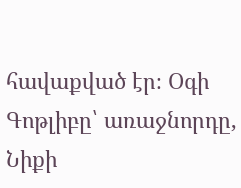հավաքված էր։ Օգի Գոթլիբը՝ առաջնորդը, Նիքի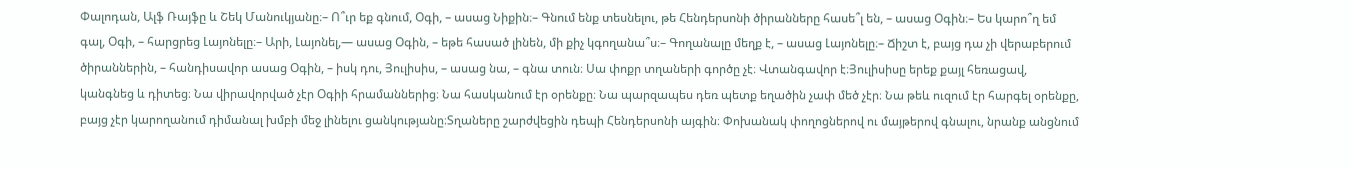Փալոդան, Ալֆ Ռայֆը և Շեկ Մանուկյանը։– Ո՞ւր եք գնում, Օգի, – ասաց Նիքին։– Գնում ենք տեսնելու, թե Հենդերսոնի ծիրանները հասե՞լ են, – ասաց Օգին։– Ես կարո՞ղ եմ գալ, Օգի, – հարցրեց Լայոնելը։– Արի, Լայոնել,— ասաց Օգին, – եթե հասած լինեն, մի քիչ կգողանա՞ս։– Գողանալը մեղք է, – ասաց Լայոնելը։– Ճիշտ է, բայց դա չի վերաբերում ծիրաններին, – հանդիսավոր ասաց Օգին, – իսկ դու, Յուլիսիս, – ասաց նա, – գնա տուն։ Սա փոքր տղաների գործը չէ։ Վտանգավոր է։Յուլիսիսը երեք քայլ հեռացավ, կանգնեց և դիտեց։ Նա վիրավորված չէր Օգիի հրամաններից։ Նա հասկանում էր օրենքը։ Նա պարզապես դեռ պետք եղածին չափ մեծ չէր։ Նա թեև ուզում էր հարգել օրենքը, բայց չէր կարողանում դիմանալ խմբի մեջ լինելու ցանկությանը։Տղաները շարժվեցին դեպի Հենդերսոնի այգին։ Փոխանակ փողոցներով ու մայթերով գնալու, նրանք անցնում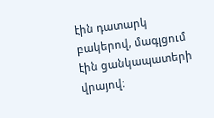էին դատարկ բակերով, մագլցում էին ցանկապատերի վրայով։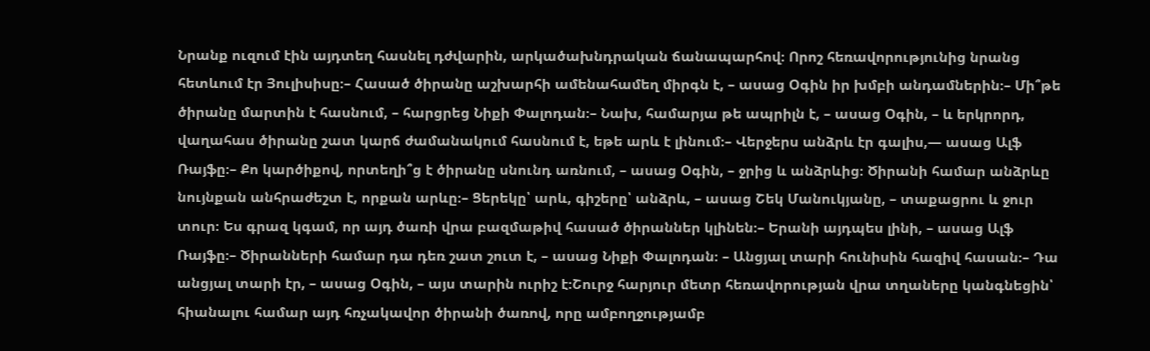Նրանք ուզում էին այդտեղ հասնել դժվարին, արկածախնդրական ճանապարհով։ Որոշ հեռավորությունից նրանց հետևում էր Յուլիսիսը։– Հասած ծիրանը աշխարհի ամենահամեղ միրգն է, – ասաց Օգին իր խմբի անդամներին։– Մի՞թե ծիրանը մարտին է հասնում, – հարցրեց Նիքի Փալոդան։– Նախ, համարյա թե ապրիլն է, – ասաց Օգին, – և երկրորդ, վաղահաս ծիրանը շատ կարճ ժամանակում հասնում է, եթե արև է լինում։– Վերջերս անձրև էր գալիս,— ասաց Ալֆ Ռայֆը։– Քո կարծիքով, որտեղի՞ց է ծիրանը սնունդ առնում, – ասաց Օգին, – ջրից և անձրևից։ Ծիրանի համար անձրևը նույնքան անհրաժեշտ է, որքան արևը։– Ցերեկը՝ արև, գիշերը՝ անձրև, – ասաց Շեկ Մանուկյանը, – տաքացրու և ջուր տուր։ Ես գրազ կգամ, որ այդ ծառի վրա բազմաթիվ հասած ծիրաններ կլինեն։– Երանի այդպես լինի, – ասաց Ալֆ Ռայֆը։– Ծիրանների համար դա դեռ շատ շուտ է, – ասաց Նիքի Փալոդան։ – Անցյալ տարի հունիսին հազիվ հասան։– Դա անցյալ տարի էր, – ասաց Օգին, – այս տարին ուրիշ է։Շուրջ հարյուր մետր հեռավորության վրա տղաները կանգնեցին՝ հիանալու համար այդ հռչակավոր ծիրանի ծառով, որը ամբողջությամբ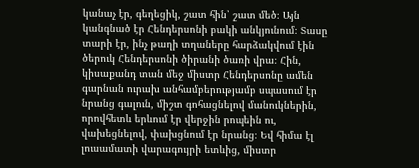կանաչ էր, գեղեցիկ, շատ հին՝ շատ մեծ։ Այն կանգնած էր Հենդերսոնի բակի անկյունում։ Տասը տարի էր, ինչ թաղի տղաները հարձակվում էին ծերուկ Հենդերսոնի ծիրանի ծառի վրա։ Հին, կիսաքանդ տան մեջ միստր Հենդերսոնը ամեն գարնան ուրախ անհամբերությամբ սպասում էր նրանց գալուն, միշտ գոհացնելով մանուկներին, որովհետև երևում էր վերջին րոպեին ու, վախեցնելով, փախցնում էր նրանց։ Եվ հիմա էլ լուսամատի վարագույրի ետևից, միստր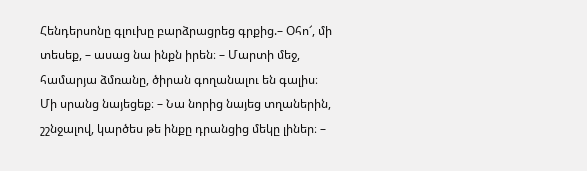Հենդերսոնը գլուխը բարձրացրեց գրքից.– Օհո՜, մի տեսեք, – ասաց նա ինքն իրեն։ – Մարտի մեջ, համարյա ձմռանը, ծիրան գողանալու են գալիս։ Մի սրանց նայեցեք։ – Նա նորից նայեց տղաներին, շշնջալով, կարծես թե ինքը դրանցից մեկը լիներ։ –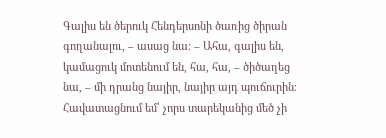Գալիս են ծերուկ Հենդերսոնի ծառից ծիրան գողանալու, – ասաց նա։ – Ահա, գալիս են, կամացուկ մոտենում են, հա, հա, – ծիծաղեց նա, – մի դրանց նայիր, նայիր այդ պուճուրին։ Հավատացնում եմ՝ չորս տարեկանից մեծ չի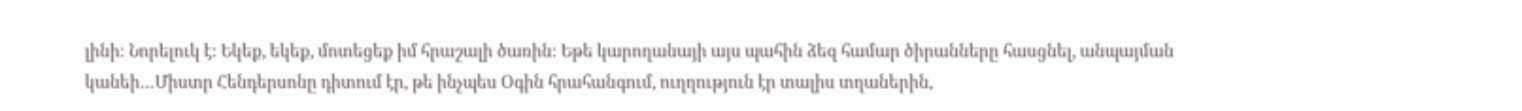լինի։ Նորելուկ է։ Եկեք, եկեք, մոտեցեք իմ հրաշալի ծառին։ Եթե կարողանայի այս պահին ձեզ համար ծիրանները հասցնել, անպայման կանեի…Միստր Հենդերսոնը դիտում էր, թե ինչպես Օգին հրահանգում, ուղղություն էր տալիս տղաներին,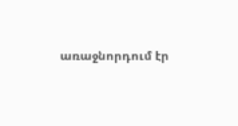առաջնորդում էր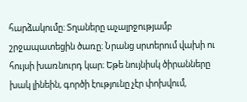հարձակումը։ Տղաները աչալրջությամբ շրջապատեցին ծառը։ Նրանց սրտերում վախի ու հույսի խառնուրդ կար։ Եթե նույնիսկ ծիրանները խակ լինեին, գործի էությունը չէր փոխվում,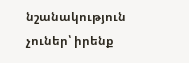նշանակություն չուներ՝ իրենք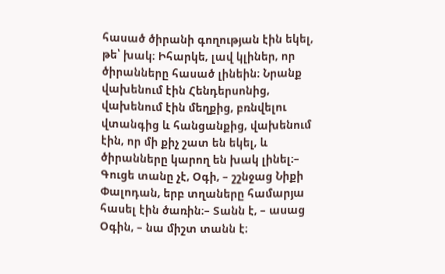հասած ծիրանի գողության էին եկել, թե՝ խակ։ Իհարկե, լավ կլիներ, որ ծիրանները հասած լինեին։ Նրանք վախենում էին Հենդերսոնից, վախենում էին մեղքից, բռնվելու վտանգից և հանցանքից, վախենում էին, որ մի քիչ շատ են եկել, և ծիրանները կարող են խակ լինել։– Գուցե տանը չէ, Օգի, – շշնջաց Նիքի Փալոդան, երբ տղաները համարյա հասել էին ծառին։– Տանն է, – ասաց Օգին, – նա միշտ տանն է։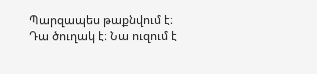Պարզապես թաքնվում է։ Դա ծուղակ է։ Նա ուզում է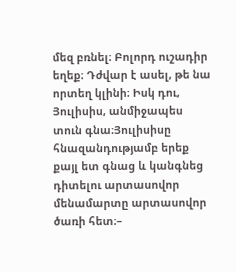մեզ բռնել։ Բոլորդ ուշադիր եղեք։ Դժվար է ասել, թե նա որտեղ կլինի։ Իսկ դու, Յուլիսիս, անմիջապես տուն գնա։Յուլիսիսը հնազանդությամբ երեք քայլ ետ գնաց և կանգնեց դիտելու արտասովոր մենամարտը արտասովոր ծառի հետ։–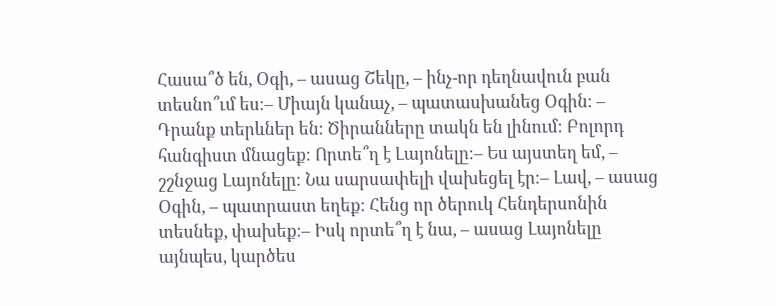Հասա՞ծ են, Օգի, – ասաց Շեկը, – ինչ-որ դեղնավուն բան տեսնո՞ւմ ես։– Միայն կանաչ, – պատասխանեց Օգին։ – Դրանք տերևներ են։ Ծիրանները տակն են լինում։ Բոլորդ հանգիստ մնացեք։ Որտե՞ղ է Լայոնելը։– Ես այստեղ եմ, – շշնջաց Լայոնելը։ Նա սարսափելի վախեցել էր։– Լավ, – ասաց Օգին, – պատրաստ եղեք։ Հենց որ ծերուկ Հենդերսոնին տեսնեք, փախեք։– Իսկ որտե՞ղ է նա, – ասաց Լայոնելը այնպես, կարծես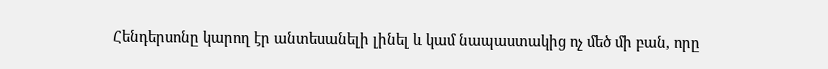Հենդերսոնը կարող էր անտեսանելի լինել և կամ նապաստակից ոչ մեծ մի բան, որը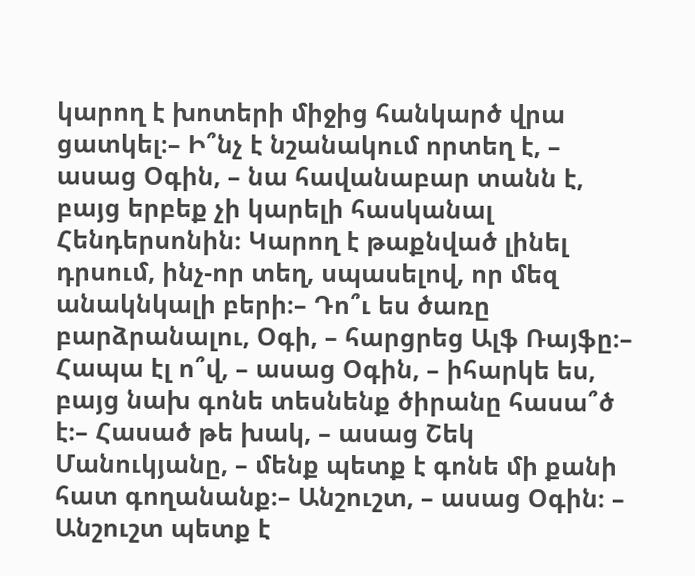կարող է խոտերի միջից հանկարծ վրա ցատկել։– Ի՞նչ է նշանակում որտեղ է, – ասաց Օգին, – նա հավանաբար տանն է, բայց երբեք չի կարելի հասկանալ Հենդերսոնին։ Կարող է թաքնված լինել դրսում, ինչ-որ տեղ, սպասելով, որ մեզ անակնկալի բերի։– Դո՞ւ ես ծառը բարձրանալու, Օգի, – հարցրեց Ալֆ Ռայֆը։– Հապա էլ ո՞վ, – ասաց Օգին, – իհարկե ես, բայց նախ գոնե տեսնենք ծիրանը հասա՞ծ է։– Հասած թե խակ, – ասաց Շեկ Մանուկյանը, – մենք պետք է գոնե մի քանի հատ գողանանք։– Անշուշտ, – ասաց Օգին։ – Անշուշտ պետք է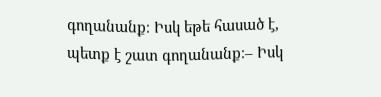գողանանք։ Իսկ եթե հասած է, պետք է շատ գողանանք։– Իսկ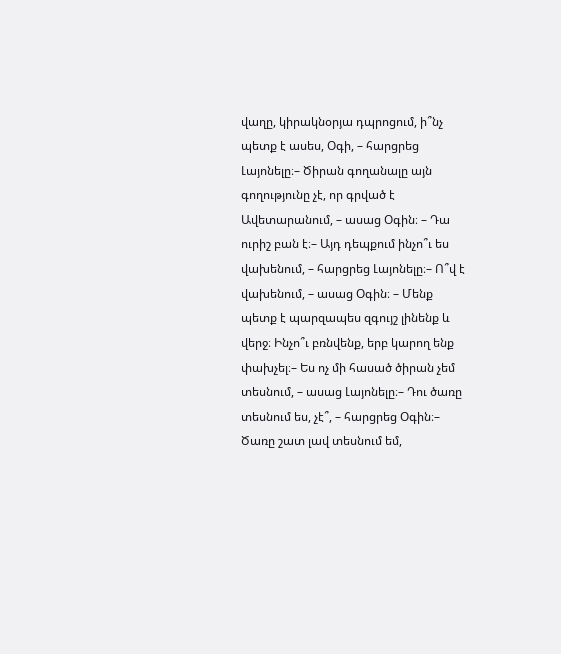վաղը, կիրակնօրյա դպրոցում, ի՞նչ պետք է ասես, Օգի, – հարցրեց Լայոնելը։– Ծիրան գողանալը այն գողությունը չէ, որ գրված է Ավետարանում, – ասաց Օգին։ – Դա ուրիշ բան է։– Այդ դեպքում ինչո՞ւ ես վախենում, – հարցրեց Լայոնելը։– Ո՞վ է վախենում, – ասաց Օգին։ – Մենք պետք է պարզապես զգույշ լինենք և վերջ։ Ինչո՞ւ բռնվենք, երբ կարող ենք փախչել։– Ես ոչ մի հասած ծիրան չեմ տեսնում, – ասաց Լայոնելը։– Դու ծառը տեսնում ես, չէ՞, – հարցրեց Օգին։– Ծառը շատ լավ տեսնում եմ,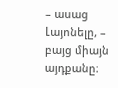– ասաց Լայոնելը, – բայց միայն այդքանը։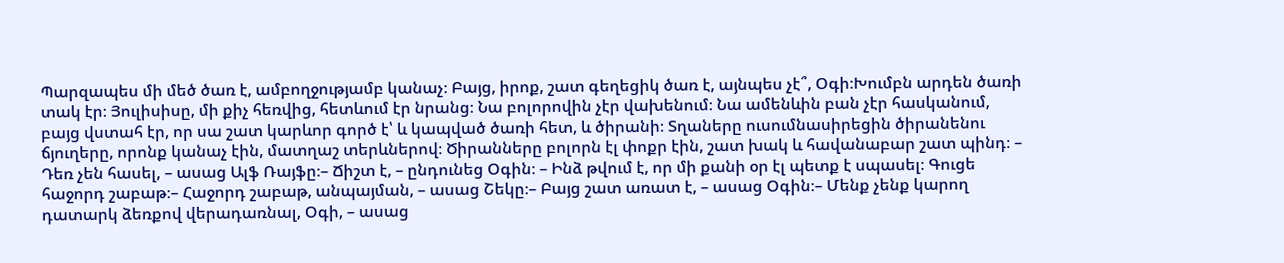Պարզապես մի մեծ ծառ է, ամբողջությամբ կանաչ։ Բայց, իրոք, շատ գեղեցիկ ծառ է, այնպես չէ՞, Օգի։Խումբն արդեն ծառի տակ էր։ Յուլիսիսը, մի քիչ հեռվից, հետևում էր նրանց։ Նա բոլորովին չէր վախենում։ Նա ամենևին բան չէր հասկանում, բայց վստահ էր, որ սա շատ կարևոր գործ է՝ և կապված ծառի հետ, և ծիրանի։ Տղաները ուսումնասիրեցին ծիրանենու ճյուղերը, որոնք կանաչ էին, մատղաշ տերևներով։ Ծիրանները բոլորն էլ փոքր էին, շատ խակ և հավանաբար շատ պինդ։ – Դեռ չեն հասել, – ասաց Ալֆ Ռայֆը։– Ճիշտ է, – ընդունեց Օգին։ – Ինձ թվում է, որ մի քանի օր էլ պետք է սպասել։ Գուցե հաջորդ շաբաթ։– Հաջորդ շաբաթ, անպայման, – ասաց Շեկը։– Բայց շատ առատ է, – ասաց Օգին։– Մենք չենք կարող դատարկ ձեռքով վերադառնալ, Օգի, – ասաց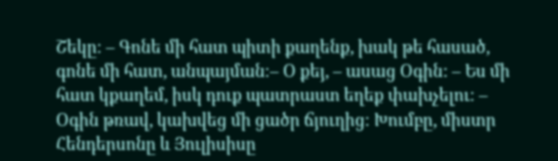Շեկը։ – Գոնե մի հատ պիտի քաղենք, խակ թե հասած, գոնե մի հատ, անպայման։– Օ քեյ, – ասաց Օգին: – Ես մի հատ կքաղեմ, իսկ դուք պատրաստ եղեք փախչելու։ – Օգին թռավ, կախվեց մի ցածր ճյուղից։ Խումբը, միստր Հենդերսոնը և Յուլիսիսը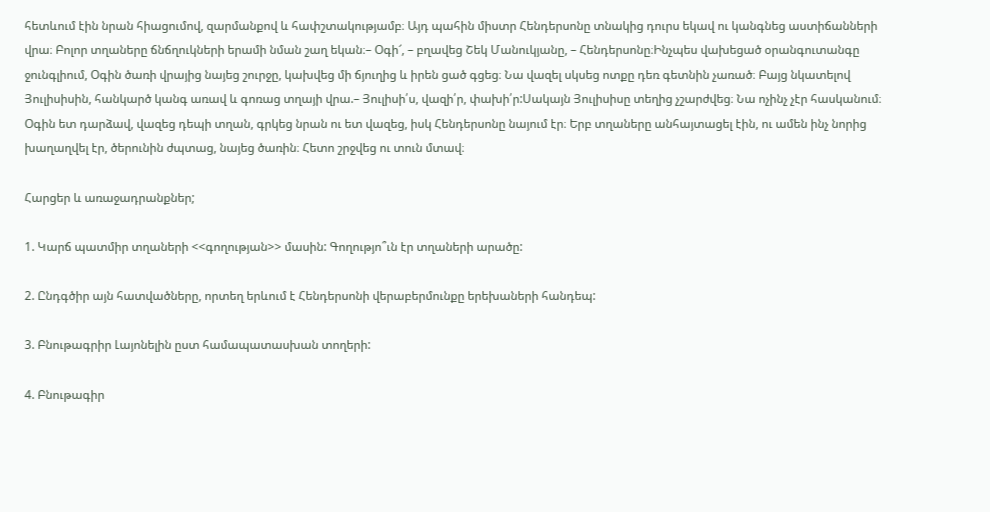հետևում էին նրան հիացումով, զարմանքով և հափշտակությամբ։ Այդ պահին միստր Հենդերսոնը տնակից դուրս եկավ ու կանգնեց աստիճանների վրա։ Բոլոր տղաները ճնճղուկների երամի նման շաղ եկան։– Օգի՜, – բղավեց Շեկ Մանուկյանը, – Հենդերսոնը։Ինչպես վախեցած օրանգուտանգը ջունգլիում, Օգին ծառի վրայից նայեց շուրջը, կախվեց մի ճյուղից և իրեն ցած գցեց։ Նա վազել սկսեց ոտքը դեռ գետնին չառած։ Բայց նկատելով Յուլիսիսին, հանկարծ կանգ առավ և գոռաց տղայի վրա.– Յուլիսի՛ս, վազի՛ր, փախի՛ր:Սակայն Յուլիսիսը տեղից չշարժվեց։ Նա ոչինչ չէր հասկանում։ Օգին ետ դարձավ, վազեց դեպի տղան, գրկեց նրան ու ետ վազեց, իսկ Հենդերսոնը նայում էր։ Երբ տղաները անհայտացել էին, ու ամեն ինչ նորից խաղաղվել էր, ծերունին ժպտաց, նայեց ծառին։ Հետո շրջվեց ու տուն մտավ։

Հարցեր և առաջադրանքներ;

1. Կարճ պատմիր տղաների <<գողության>> մասին: Գողությո՞ւն էր տղաների արածը:

2. Ընդգծիր այն հատվածները, որտեղ երևում է Հենդերսոնի վերաբերմունքը երեխաների հանդեպ:

3. Բնութագրիր Լայոնելին ըստ համապատասխան տողերի:

4. Բնութագիր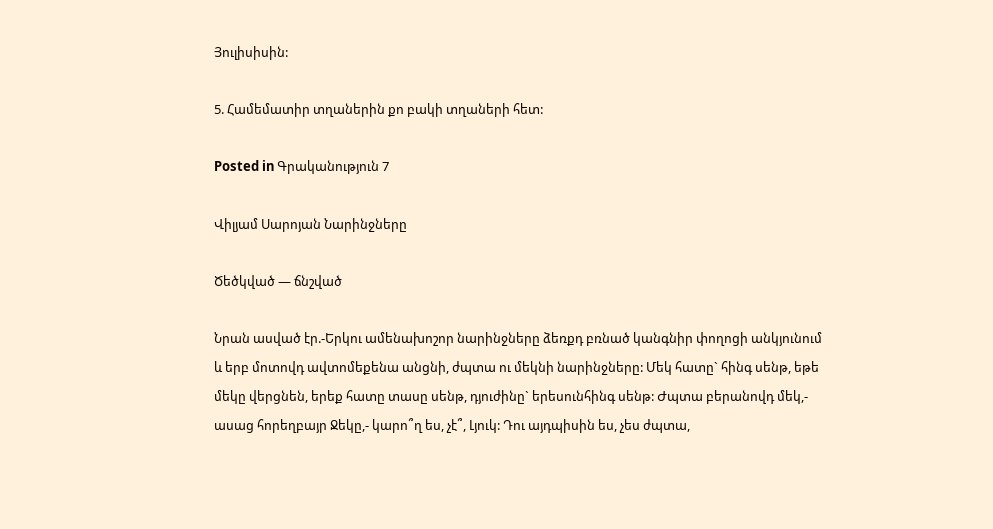Յուլիսիսին:

5. Համեմատիր տղաներին քո բակի տղաների հետ:

Posted in Գրականություն 7

Վիլյամ Սարոյան Նարինջները

Ծեծկված — ճնշված

Նրան ասված էր.-Երկու ամենախոշոր նարինջները ձեռքդ բռնած կանգնիր փողոցի անկյունում և երբ մոտովդ ավտոմեքենա անցնի, ժպտա ու մեկնի նարինջները: Մեկ հատը` հինգ սենթ, եթե մեկը վերցնեն, երեք հատը տասը սենթ, դյուժինը` երեսունհինգ սենթ: Ժպտա բերանովդ մեկ,- ասաց հորեղբայր Ջեկը,- կարո՞ղ ես, չէ՞, Լյուկ: Դու այդպիսին ես, չես ժպտա,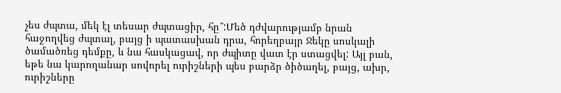չես ժպտա, մեկ էլ տեսար ժպտացիր, հը՞:Մեծ դժվարությամբ նրան հաջողվեց ժպտալ, բայց ի պատասխան դրա, հորեղբայր Ջեկը սոսկալի ծամածռեց դեմքը, և նա հասկացավ, որ ժպիտը վատ էր ստացվել: Այլ բան, եթե նա կարողանար սովորել ուրիշների պես բարձր ծիծաղել, բայց, ախր, ուրիշները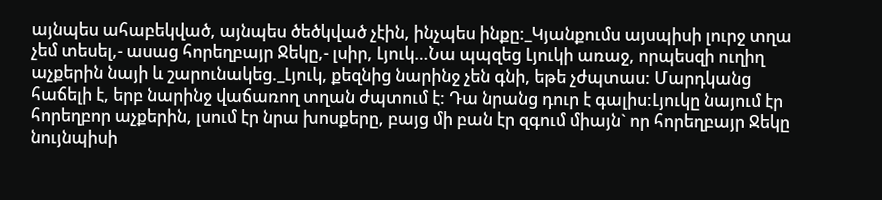այնպես ահաբեկված, այնպես ծեծկված չէին, ինչպես ինքը:_Կյանքումս այսպիսի լուրջ տղա չեմ տեսել,- ասաց հորեղբայր Ջեկը,- լսիր, Լյուկ…Նա պպզեց Լյուկի առաջ, որպեսզի ուղիղ աչքերին նայի և շարունակեց._Լյուկ, քեզնից նարինջ չեն գնի, եթե չժպտաս: Մարդկանց հաճելի է, երբ նարինջ վաճառող տղան ժպտում է: Դա նրանց դուր է գալիս:Լյուկը նայում էր հորեղբոր աչքերին, լսում էր նրա խոսքերը, բայց մի բան էր զգում միայն` որ հորեղբայր Ջեկը նույնպիսի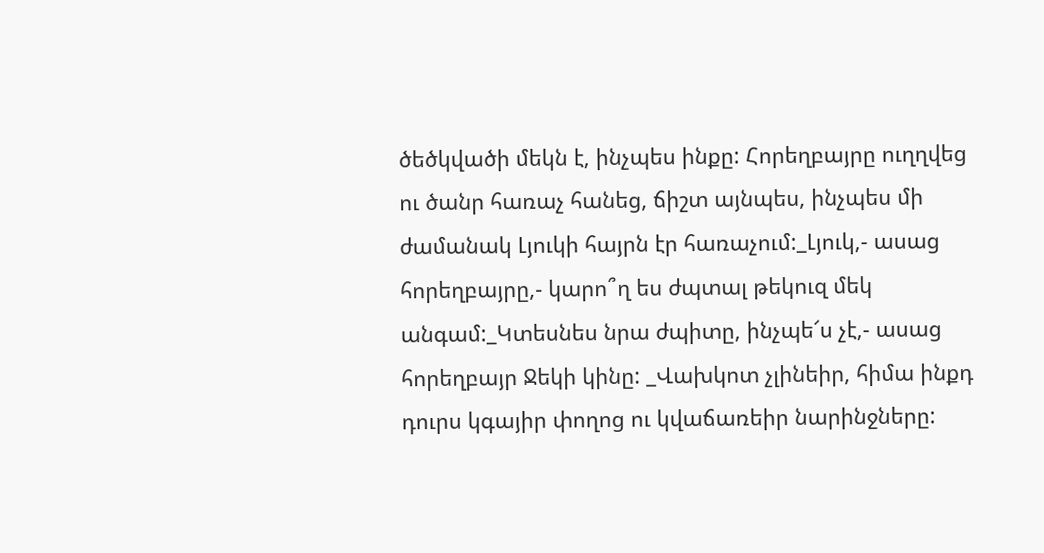ծեծկվածի մեկն է, ինչպես ինքը: Հորեղբայրը ուղղվեց ու ծանր հառաչ հանեց, ճիշտ այնպես, ինչպես մի ժամանակ Լյուկի հայրն էր հառաչում:_Լյուկ,- ասաց հորեղբայրը,- կարո՞ղ ես ժպտալ թեկուզ մեկ անգամ:_Կտեսնես նրա ժպիտը, ինչպե՜ս չէ,- ասաց հորեղբայր Ջեկի կինը: _Վախկոտ չլինեիր, հիմա ինքդ դուրս կգայիր փողոց ու կվաճառեիր նարինջները: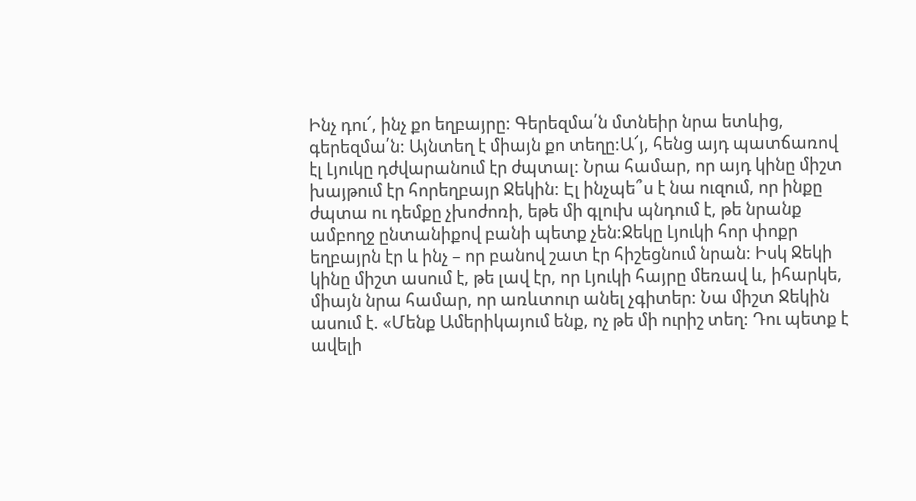Ինչ դու՜, ինչ քո եղբայրը: Գերեզմա՛ն մտնեիր նրա ետևից, գերեզմա՛ն: Այնտեղ է միայն քո տեղը:Ա՜յ, հենց այդ պատճառով էլ Լյուկը դժվարանում էր ժպտալ: Նրա համար, որ այդ կինը միշտ խայթում էր հորեղբայր Ջեկին: Էլ ինչպե՞ս է նա ուզում, որ ինքը ժպտա ու դեմքը չխոժոռի, եթե մի գլուխ պնդում է, թե նրանք ամբողջ ընտանիքով բանի պետք չեն:Ջեկը Լյուկի հոր փոքր եղբայրն էր և ինչ – որ բանով շատ էր հիշեցնում նրան: Իսկ Ջեկի կինը միշտ ասում է, թե լավ էր, որ Լյուկի հայրը մեռավ և, իհարկե, միայն նրա համար, որ առևտուր անել չգիտեր: Նա միշտ Ջեկին ասում է. «Մենք Ամերիկայում ենք, ոչ թե մի ուրիշ տեղ: Դու պետք է ավելի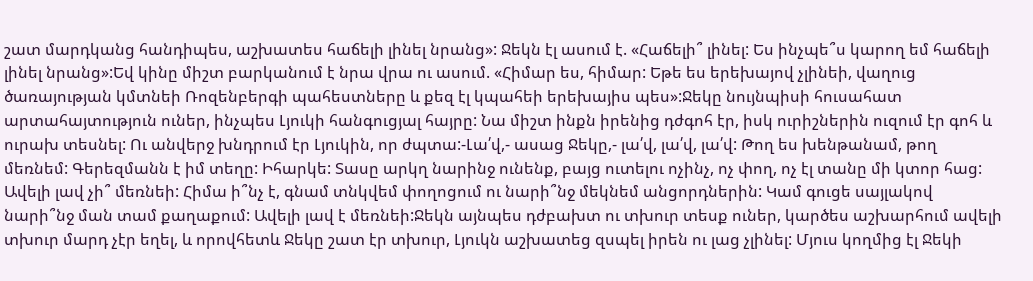շատ մարդկանց հանդիպես, աշխատես հաճելի լինել նրանց»: Ջեկն էլ ասում է. «Հաճելի՞ լինել: Ես ինչպե՞ս կարող եմ հաճելի լինել նրանց»:Եվ կինը միշտ բարկանում է նրա վրա ու ասում. «Հիմար ես, հիմար: Եթե ես երեխայով չլինեի, վաղուց ծառայության կմտնեի Ռոզենբերգի պահեստները և քեզ էլ կպահեի երեխայիս պես»:Ջեկը նույնպիսի հուսահատ արտահայտություն ուներ, ինչպես Լյուկի հանգուցյալ հայրը: Նա միշտ ինքն իրենից դժգոհ էր, իսկ ուրիշներին ուզում էր գոհ և ուրախ տեսնել: Ու անվերջ խնդրում էր Լյուկին, որ ժպտա:-Լա՛վ,- ասաց Ջեկը,- լա՛վ, լա՛վ, լա՛վ: Թող ես խենթանամ, թող մեռնեմ: Գերեզմանն է իմ տեղը: Իհարկե: Տասը արկղ նարինջ ունենք, բայց ուտելու ոչինչ, ոչ փող, ոչ էլ տանը մի կտոր հաց: Ավելի լավ չի՞ մեռնեի: Հիմա ի՞նչ է, գնամ տնկվեմ փողոցում ու նարի՞նջ մեկնեմ անցորդներին: Կամ գուցե սայլակով նարի՞նջ ման տամ քաղաքում: Ավելի լավ է մեռնեի:Ջեկն այնպես դժբախտ ու տխուր տեսք ուներ, կարծես աշխարհում ավելի տխուր մարդ չէր եղել, և որովհետև Ջեկը շատ էր տխուր, Լյուկն աշխատեց զսպել իրեն ու լաց չլինել: Մյուս կողմից էլ Ջեկի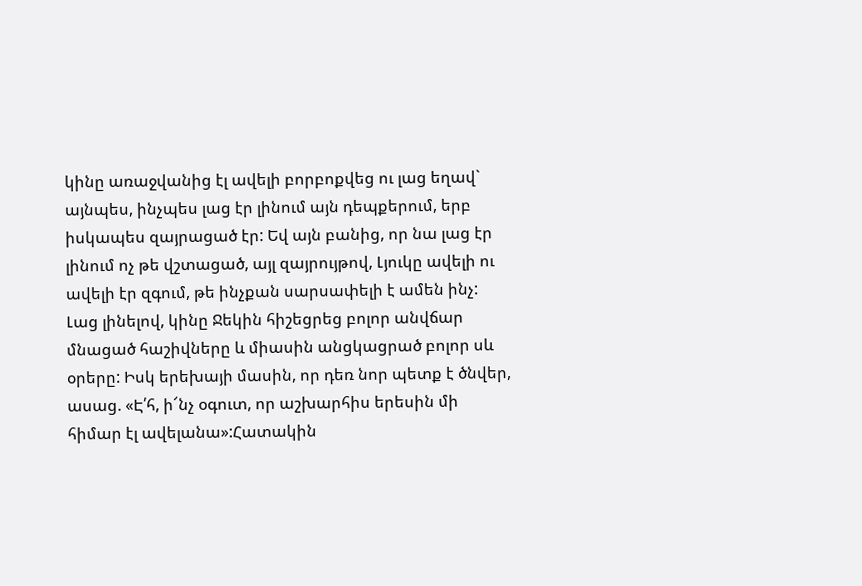կինը առաջվանից էլ ավելի բորբոքվեց ու լաց եղավ` այնպես, ինչպես լաց էր լինում այն դեպքերում, երբ իսկապես զայրացած էր: Եվ այն բանից, որ նա լաց էր լինում ոչ թե վշտացած, այլ զայրույթով, Լյուկը ավելի ու ավելի էր զգում, թե ինչքան սարսափելի է ամեն ինչ: Լաց լինելով, կինը Ջեկին հիշեցրեց բոլոր անվճար մնացած հաշիվները և միասին անցկացրած բոլոր սև օրերը: Իսկ երեխայի մասին, որ դեռ նոր պետք է ծնվեր, ասաց. «Է՛հ, ի՜նչ օգուտ, որ աշխարհիս երեսին մի հիմար էլ ավելանա»:Հատակին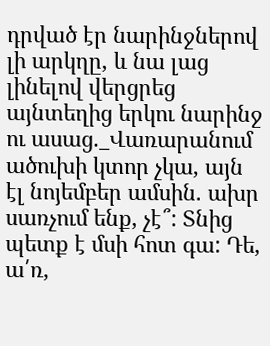դրված էր նարինջներով լի արկղը, և նա լաց լինելով վերցրեց այնտեղից երկու նարինջ ու ասաց._Վառարանում ածուխի կտոր չկա, այն էլ նոյեմբեր ամսին. ախր սառչում ենք, չէ՞: Տնից պետք է մսի հոտ գա: Դե, ա՛ռ,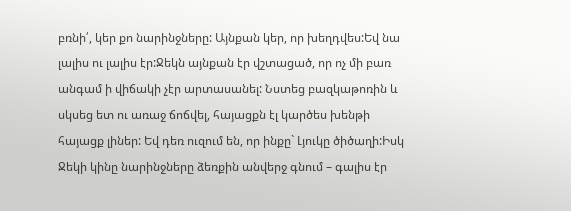բռնի՛, կեր քո նարինջները: Այնքան կեր, որ խեղդվես:Եվ նա լալիս ու լալիս էր:Ջեկն այնքան էր վշտացած, որ ոչ մի բառ անգամ ի վիճակի չէր արտասանել: Նստեց բազկաթոռին և սկսեց ետ ու առաջ ճոճվել, հայացքն էլ կարծես խենթի հայացք լիներ: Եվ դեռ ուզում են, որ ինքը` Լյուկը ծիծաղի:Իսկ Ջեկի կինը նարինջները ձեռքին անվերջ գնում – գալիս էր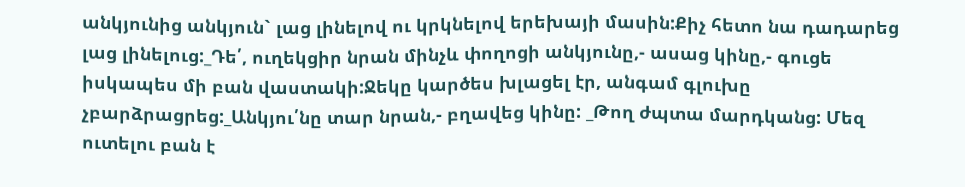անկյունից անկյուն` լաց լինելով ու կրկնելով երեխայի մասին:Քիչ հետո նա դադարեց լաց լինելուց:_Դե՛, ուղեկցիր նրան մինչև փողոցի անկյունը,- ասաց կինը,- գուցե իսկապես մի բան վաստակի:Ջեկը կարծես խլացել էր, անգամ գլուխը չբարձրացրեց:_Անկյու՛նը տար նրան,- բղավեց կինը: _Թող ժպտա մարդկանց: Մեզ ուտելու բան է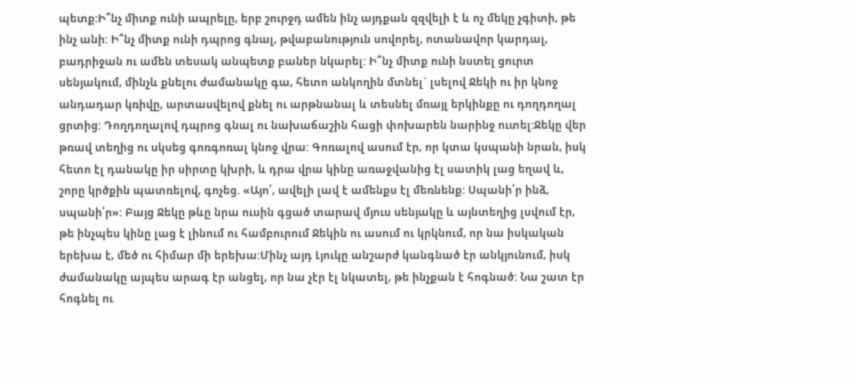պետք:Ի՞նչ միտք ունի ապրելը, երբ շուրջդ ամեն ինչ այդքան զզվելի է և ոչ մեկը չգիտի, թե ինչ անի: Ի՞նչ միտք ունի դպրոց գնալ, թվաբանություն սովորել, ոտանավոր կարդալ, բադրիջան ու ամեն տեսակ անպետք բաներ նկարել: Ի՞նչ միտք ունի նստել ցուրտ սենյակում, մինչև քնելու ժամանակը գա, հետո անկողին մտնել` լսելով Ջեկի ու իր կնոջ անդադար կռիվը, արտասվելով քնել ու արթնանալ և տեսնել մռայլ երկինքը ու դողդողալ ցրտից: Դողդողալով դպրոց գնալ ու նախաճաշին հացի փոխարեն նարինջ ուտել:Ջեկը վեր թռավ տեղից ու սկսեց գոռգոռալ կնոջ վրա: Գոռալով ասում էր, որ կտա կսպանի նրան, իսկ հետո էլ դանակը իր սիրտը կխրի, և դրա վրա կինը առաջվանից էլ սատիկ լաց եղավ և, շորը կրծքին պատռելով, գոչեց. «Այո՛, ավելի լավ է ամենքս էլ մեռնենք: Սպանի՛ր ինձ, սպանի՛ր»: Բայց Ջեկը թևը նրա ուսին գցած տարավ մյուս սենյակը և այնտեղից լսվում էր, թե ինչպես կինը լաց է լինում ու համբուրում Ջեկին ու ասում ու կրկնում, որ նա իսկական երեխա է, մեծ ու հիմար մի երեխա:Մինչ այդ Լյուկը անշարժ կանգնած էր անկյունում, իսկ ժամանակը այպես արագ էր անցել, որ նա չէր էլ նկատել, թե ինչքան է հոգնած: Նա շատ էր հոգնել ու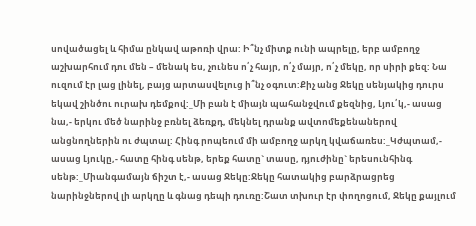սովածացել և հիմա ընկավ աթոռի վրա: Ի՞նչ միտք ունի ապրելը, երբ ամբողջ աշխարհում դու մեն – մենակ ես, չունես ո՛չ հայր, ո՛չ մայր, ո՛չ մեկը, որ սիրի քեզ: Նա ուզում էր լաց լինել, բայց արտասվելուց ի՞նչ օգուտ:Քիչ անց Ջեկը սենյակից դուրս եկավ շինծու ուրախ դեմքով:_Մի բան է միայն պահանջվում քեզնից, Լյու՛կ,- ասաց նա,- երկու մեծ նարինջ բռնել ձեռքդ, մեկնել դրանք ավտոմեքենաներով անցնողներին ու ժպտալ: Հինգ րոպեում մի ամբողջ արկղ կվաճառես:_Կժպտամ,- ասաց Լյուկը,- հատը հինգ սենթ, երեք հատը` տասը, դյուժինը` երեսունհինգ սենթ:_Միանգամայն ճիշտ է,- ասաց Ջեկը:Ջեկը հատակից բարձրացրեց նարինջներով լի արկղը և գնաց դեպի դուռը:Շատ տխուր էր փողոցում, Ջեկը քայլում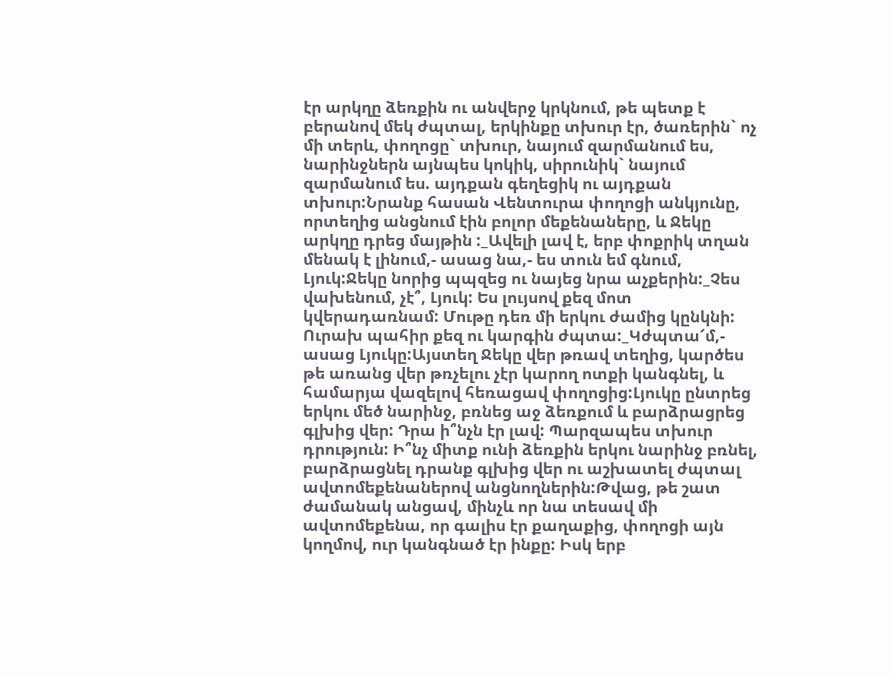էր արկղը ձեռքին ու անվերջ կրկնում, թե պետք է բերանով մեկ ժպտալ, երկինքը տխուր էր, ծառերին` ոչ մի տերև, փողոցը` տխուր, նայում զարմանում ես, նարինջներն այնպես կոկիկ, սիրունիկ` նայում զարմանում ես. այդքան գեղեցիկ ու այդքան տխուր:Նրանք հասան Վենտուրա փողոցի անկյունը, որտեղից անցնում էին բոլոր մեքենաները, և Ջեկը արկղը դրեց մայթին :_Ավելի լավ է, երբ փոքրիկ տղան մենակ է լինում,- ասաց նա,- ես տուն եմ գնում, Լյուկ:Ջեկը նորից պպզեց ու նայեց նրա աչքերին:_Չես վախենում, չէ՞, Լյուկ: Ես լույսով քեզ մոտ կվերադառնամ: Մութը դեռ մի երկու ժամից կընկնի: Ուրախ պահիր քեզ ու կարգին ժպտա:_Կժպտա՜մ,- ասաց Լյուկը:Այստեղ Ջեկը վեր թռավ տեղից, կարծես թե առանց վեր թռչելու չէր կարող ոտքի կանգնել, և համարյա վազելով հեռացավ փողոցից:Լյուկը ընտրեց երկու մեծ նարինջ, բռնեց աջ ձեռքում և բարձրացրեց գլխից վեր: Դրա ի՞նչն էր լավ: Պարզապես տխուր դրություն: Ի՞նչ միտք ունի ձեռքին երկու նարինջ բռնել, բարձրացնել դրանք գլխից վեր ու աշխատել ժպտալ ավտոմեքենաներով անցնողներին:Թվաց, թե շատ ժամանակ անցավ, մինչև որ նա տեսավ մի ավտոմեքենա, որ գալիս էր քաղաքից, փողոցի այն կողմով, ուր կանգնած էր ինքը: Իսկ երբ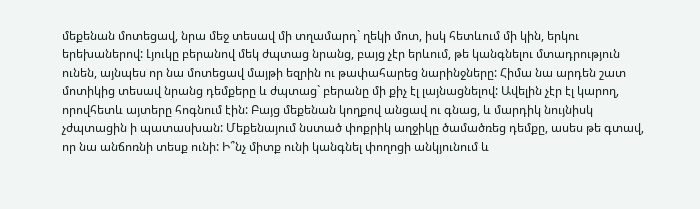մեքենան մոտեցավ, նրա մեջ տեսավ մի տղամարդ` ղեկի մոտ, իսկ հետևում մի կին, երկու երեխաներով: Լյուկը բերանով մեկ ժպտաց նրանց, բայց չէր երևում, թե կանգնելու մտադրություն ունեն, այնպես որ նա մոտեցավ մայթի եզրին ու թափահարեց նարինջները: Հիմա նա արդեն շատ մոտիկից տեսավ նրանց դեմքերը և ժպտաց` բերանը մի քիչ էլ լայնացնելով: Ավելին չէր էլ կարող, որովհետև այտերը հոգնում էին: Բայց մեքենան կողքով անցավ ու գնաց, և մարդիկ նույնիսկ չժպտացին ի պատասխան: Մեքենայում նստած փոքրիկ աղջիկը ծամածռեց դեմքը, ասես թե գտավ, որ նա անճոռնի տեսք ունի: Ի՞նչ միտք ունի կանգնել փողոցի անկյունում և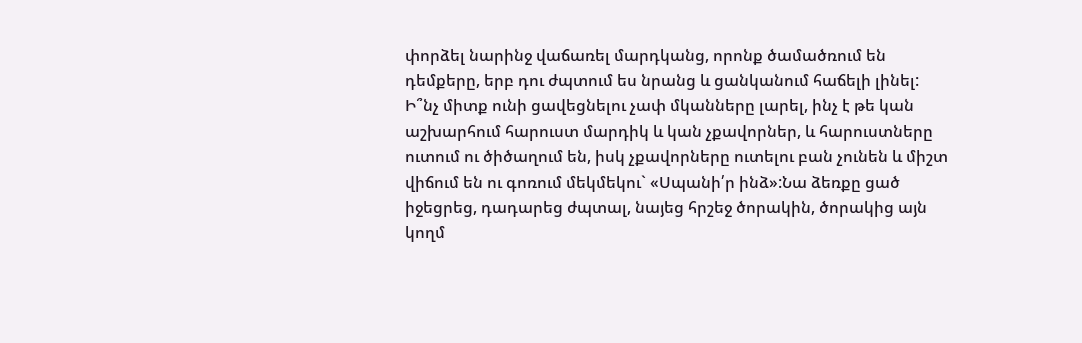փորձել նարինջ վաճառել մարդկանց, որոնք ծամածռում են դեմքերը, երբ դու ժպտում ես նրանց և ցանկանում հաճելի լինել: Ի՞նչ միտք ունի ցավեցնելու չափ մկանները լարել, ինչ է թե կան աշխարհում հարուստ մարդիկ և կան չքավորներ, և հարուստները ուտում ու ծիծաղում են, իսկ չքավորները ուտելու բան չունեն և միշտ վիճում են ու գոռում մեկմեկու` «Սպանի՛ր ինձ»:Նա ձեռքը ցած իջեցրեց, դադարեց ժպտալ, նայեց հրշեջ ծորակին, ծորակից այն կողմ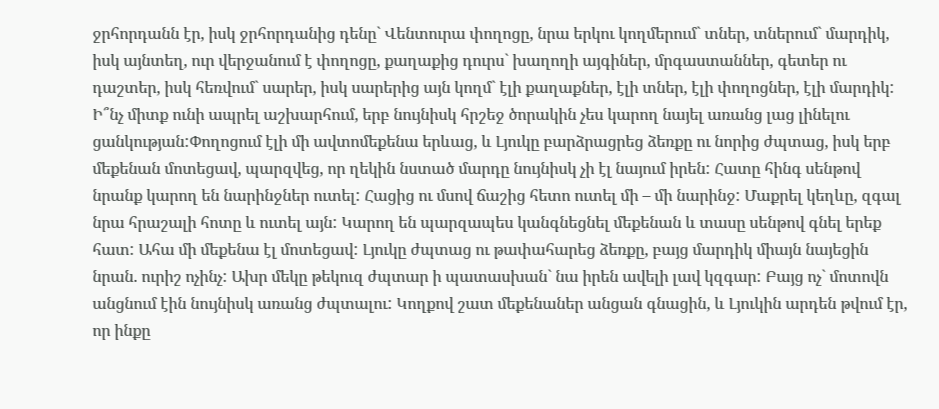ջրհորդանն էր, իսկ ջրհորդանից դենը` Վենտուրա փողոցը, նրա երկու կողմերում` տներ, տներում` մարդիկ, իսկ այնտեղ, ուր վերջանում է փողոցը, քաղաքից դուրս` խաղողի այգիներ, մրգաստաններ, գետեր ու դաշտեր, իսկ հեռվում` սարեր, իսկ սարերից այն կողմ` էլի քաղաքներ, էլի տներ, էլի փողոցներ, էլի մարդիկ: Ի՞նչ միտք ունի ապրել աշխարհում, երբ նույնիսկ հրշեջ ծորակին չես կարող նայել առանց լաց լինելու ցանկության:Փողոցում էլի մի ավտոմեքենա երևաց, և Լյուկը բարձրացրեց ձեռքը ու նորից ժպտաց, իսկ երբ մեքենան մոտեցավ, պարզվեց, որ ղեկին նստած մարդը նույնիսկ չի էլ նայում իրեն: Հատը հինգ սենթով նրանք կարող են նարինջներ ուտել: Հացից ու մսով ճաշից հետո ուտել մի – մի նարինջ: Մաքրել կեղևը, զգալ նրա հրաշալի հոտը և ուտել այն: Կարող են պարզապես կանգնեցնել մեքենան և տասը սենթով գնել երեք հատ: Ահա մի մեքենա էլ մոտեցավ: Լյուկը ժպտաց ու թափահարեց ձեռքը, բայց մարդիկ միայն նայեցին նրան. ուրիշ ոչինչ: Ախր մեկը թեկուզ ժպտար ի պատասխան` նա իրեն ավելի լավ կզգար: Բայց ոչ` մոտովն անցնում էին նույնիսկ առանց ժպտալու: Կողքով շատ մեքենաներ անցան գնացին, և Լյուկին արդեն թվում էր, որ ինքը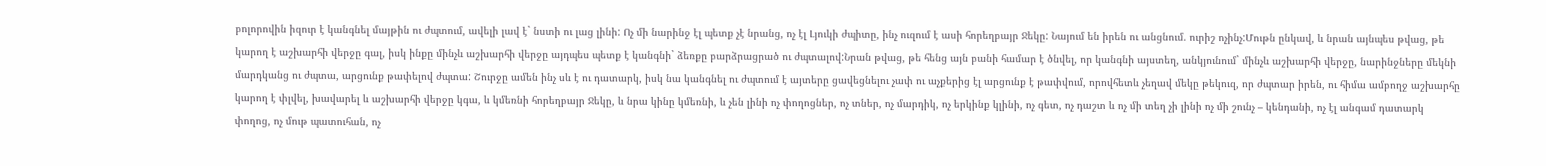բոլորովին իզուր է կանգնել մայթին ու ժպտում, ավելի լավ է` նստի ու լաց լինի: Ոչ մի նարինջ էլ պետք չէ նրանց, ոչ էլ Լյուկի ժպիտը, ինչ ուզում է ասի հորեղբայր Ջեկը: Նայում են իրեն ու անցնում. ուրիշ ոչինչ:Մութն ընկավ, և նրան այնպես թվաց, թե կարող է աշխարհի վերջը գալ, իսկ ինքը մինչև աշխարհի վերջը այդպես պետք է կանգնի` ձեռքը բարձրացրած ու ժպտալով:Նրան թվաց, թե հենց այն բանի համար է ծնվել, որ կանգնի այստեղ, անկյունում` մինչև աշխարհի վերջը, նարինջները մեկնի մարդկանց ու ժպտա, արցունք թափելով ժպտա: Շուրջը ամեն ինչ սև է ու դատարկ, իսկ նա կանգնել ու ժպտում է այտերը ցավեցնելու չափ ու աչքերից էլ արցունք է թափվում, որովհետև չեղավ մեկը թեկուզ, որ ժպտար իրեն, ու հիմա ամբողջ աշխարհը կարող է փլվել, խավարել և աշխարհի վերջը կգա, և կմեռնի հորեղբայր Ջեկը, և նրա կինը կմեռնի, և չեն լինի ոչ փողոցներ, ոչ տներ, ոչ մարդիկ, ոչ երկինք կլինի, ոչ գետ, ոչ դաշտ և ոչ մի տեղ չի լինի ոչ մի շունչ – կենդանի, ոչ էլ անգամ դատարկ փողոց, ոչ մութ պատուհան, ոչ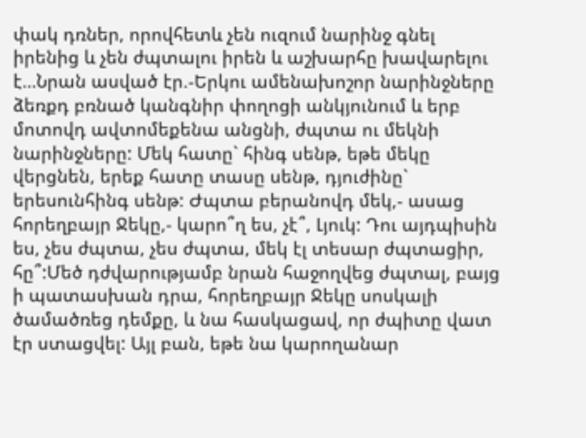փակ դռներ, որովհետև չեն ուզում նարինջ գնել իրենից և չեն ժպտալու իրեն և աշխարհը խավարելու է…Նրան ասված էր.-Երկու ամենախոշոր նարինջները ձեռքդ բռնած կանգնիր փողոցի անկյունում և երբ մոտովդ ավտոմեքենա անցնի, ժպտա ու մեկնի նարինջները: Մեկ հատը` հինգ սենթ, եթե մեկը վերցնեն, երեք հատը տասը սենթ, դյուժինը` երեսունհինգ սենթ: Ժպտա բերանովդ մեկ,- ասաց հորեղբայր Ջեկը,- կարո՞ղ ես, չէ՞, Լյուկ: Դու այդպիսին ես, չես ժպտա, չես ժպտա, մեկ էլ տեսար ժպտացիր, հը՞:Մեծ դժվարությամբ նրան հաջողվեց ժպտալ, բայց ի պատասխան դրա, հորեղբայր Ջեկը սոսկալի ծամածռեց դեմքը, և նա հասկացավ, որ ժպիտը վատ էր ստացվել: Այլ բան, եթե նա կարողանար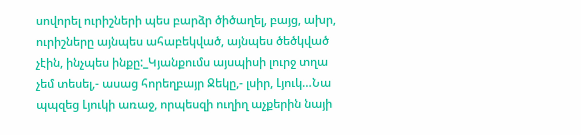սովորել ուրիշների պես բարձր ծիծաղել, բայց, ախր, ուրիշները այնպես ահաբեկված, այնպես ծեծկված չէին, ինչպես ինքը:_Կյանքումս այսպիսի լուրջ տղա չեմ տեսել,- ասաց հորեղբայր Ջեկը,- լսիր, Լյուկ…Նա պպզեց Լյուկի առաջ, որպեսզի ուղիղ աչքերին նայի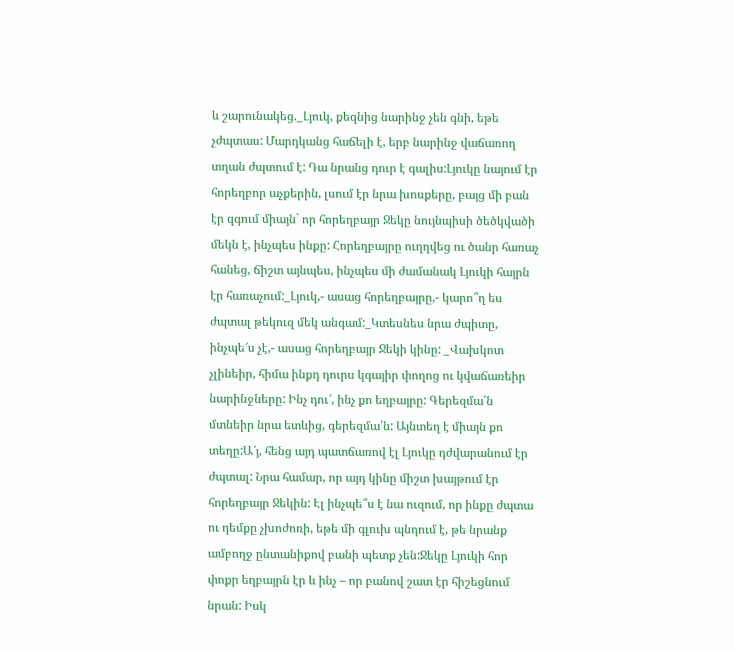և շարունակեց._Լյուկ, քեզնից նարինջ չեն գնի, եթե չժպտաս: Մարդկանց հաճելի է, երբ նարինջ վաճառող տղան ժպտում է: Դա նրանց դուր է գալիս:Լյուկը նայում էր հորեղբոր աչքերին, լսում էր նրա խոսքերը, բայց մի բան էր զգում միայն` որ հորեղբայր Ջեկը նույնպիսի ծեծկվածի մեկն է, ինչպես ինքը: Հորեղբայրը ուղղվեց ու ծանր հառաչ հանեց, ճիշտ այնպես, ինչպես մի ժամանակ Լյուկի հայրն էր հառաչում:_Լյուկ,- ասաց հորեղբայրը,- կարո՞ղ ես ժպտալ թեկուզ մեկ անգամ:_Կտեսնես նրա ժպիտը, ինչպե՜ս չէ,- ասաց հորեղբայր Ջեկի կինը: _Վախկոտ չլինեիր, հիմա ինքդ դուրս կգայիր փողոց ու կվաճառեիր նարինջները: Ինչ դու՜, ինչ քո եղբայրը: Գերեզմա՛ն մտնեիր նրա ետևից, գերեզմա՛ն: Այնտեղ է միայն քո տեղը:Ա՜յ, հենց այդ պատճառով էլ Լյուկը դժվարանում էր ժպտալ: Նրա համար, որ այդ կինը միշտ խայթում էր հորեղբայր Ջեկին: Էլ ինչպե՞ս է նա ուզում, որ ինքը ժպտա ու դեմքը չխոժոռի, եթե մի գլուխ պնդում է, թե նրանք ամբողջ ընտանիքով բանի պետք չեն:Ջեկը Լյուկի հոր փոքր եղբայրն էր և ինչ – որ բանով շատ էր հիշեցնում նրան: Իսկ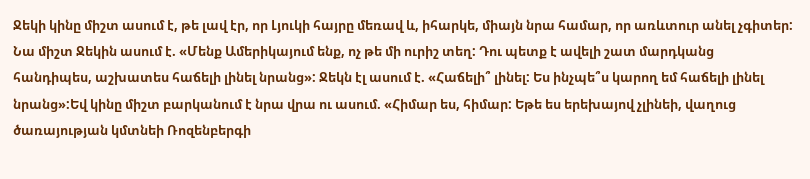Ջեկի կինը միշտ ասում է, թե լավ էր, որ Լյուկի հայրը մեռավ և, իհարկե, միայն նրա համար, որ առևտուր անել չգիտեր: Նա միշտ Ջեկին ասում է. «Մենք Ամերիկայում ենք, ոչ թե մի ուրիշ տեղ: Դու պետք է ավելի շատ մարդկանց հանդիպես, աշխատես հաճելի լինել նրանց»: Ջեկն էլ ասում է. «Հաճելի՞ լինել: Ես ինչպե՞ս կարող եմ հաճելի լինել նրանց»:Եվ կինը միշտ բարկանում է նրա վրա ու ասում. «Հիմար ես, հիմար: Եթե ես երեխայով չլինեի, վաղուց ծառայության կմտնեի Ռոզենբերգի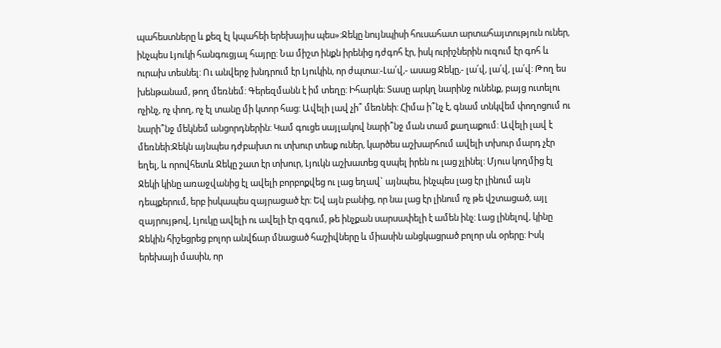պահեստները և քեզ էլ կպահեի երեխայիս պես»:Ջեկը նույնպիսի հուսահատ արտահայտություն ուներ, ինչպես Լյուկի հանգուցյալ հայրը: Նա միշտ ինքն իրենից դժգոհ էր, իսկ ուրիշներին ուզում էր գոհ և ուրախ տեսնել: Ու անվերջ խնդրում էր Լյուկին, որ ժպտա:-Լա՛վ,- ասաց Ջեկը,- լա՛վ, լա՛վ, լա՛վ: Թող ես խենթանամ, թող մեռնեմ: Գերեզմանն է իմ տեղը: Իհարկե: Տասը արկղ նարինջ ունենք, բայց ուտելու ոչինչ, ոչ փող, ոչ էլ տանը մի կտոր հաց: Ավելի լավ չի՞ մեռնեի: Հիմա ի՞նչ է, գնամ տնկվեմ փողոցում ու նարի՞նջ մեկնեմ անցորդներին: Կամ գուցե սայլակով նարի՞նջ ման տամ քաղաքում: Ավելի լավ է մեռնեի:Ջեկն այնպես դժբախտ ու տխուր տեսք ուներ, կարծես աշխարհում ավելի տխուր մարդ չէր եղել, և որովհետև Ջեկը շատ էր տխուր, Լյուկն աշխատեց զսպել իրեն ու լաց չլինել: Մյուս կողմից էլ Ջեկի կինը առաջվանից էլ ավելի բորբոքվեց ու լաց եղավ` այնպես, ինչպես լաց էր լինում այն դեպքերում, երբ իսկապես զայրացած էր: Եվ այն բանից, որ նա լաց էր լինում ոչ թե վշտացած, այլ զայրույթով, Լյուկը ավելի ու ավելի էր զգում, թե ինչքան սարսափելի է ամեն ինչ: Լաց լինելով, կինը Ջեկին հիշեցրեց բոլոր անվճար մնացած հաշիվները և միասին անցկացրած բոլոր սև օրերը: Իսկ երեխայի մասին, որ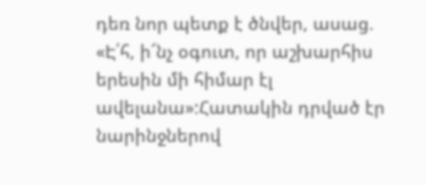դեռ նոր պետք է ծնվեր, ասաց. «Է՛հ, ի՜նչ օգուտ, որ աշխարհիս երեսին մի հիմար էլ ավելանա»:Հատակին դրված էր նարինջներով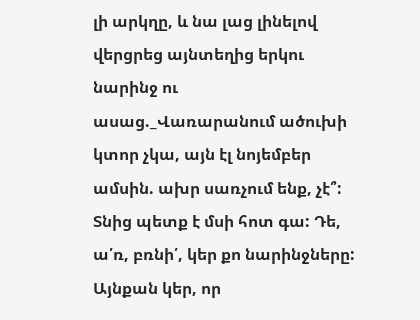լի արկղը, և նա լաց լինելով վերցրեց այնտեղից երկու նարինջ ու ասաց._Վառարանում ածուխի կտոր չկա, այն էլ նոյեմբեր ամսին. ախր սառչում ենք, չէ՞: Տնից պետք է մսի հոտ գա: Դե, ա՛ռ, բռնի՛, կեր քո նարինջները: Այնքան կեր, որ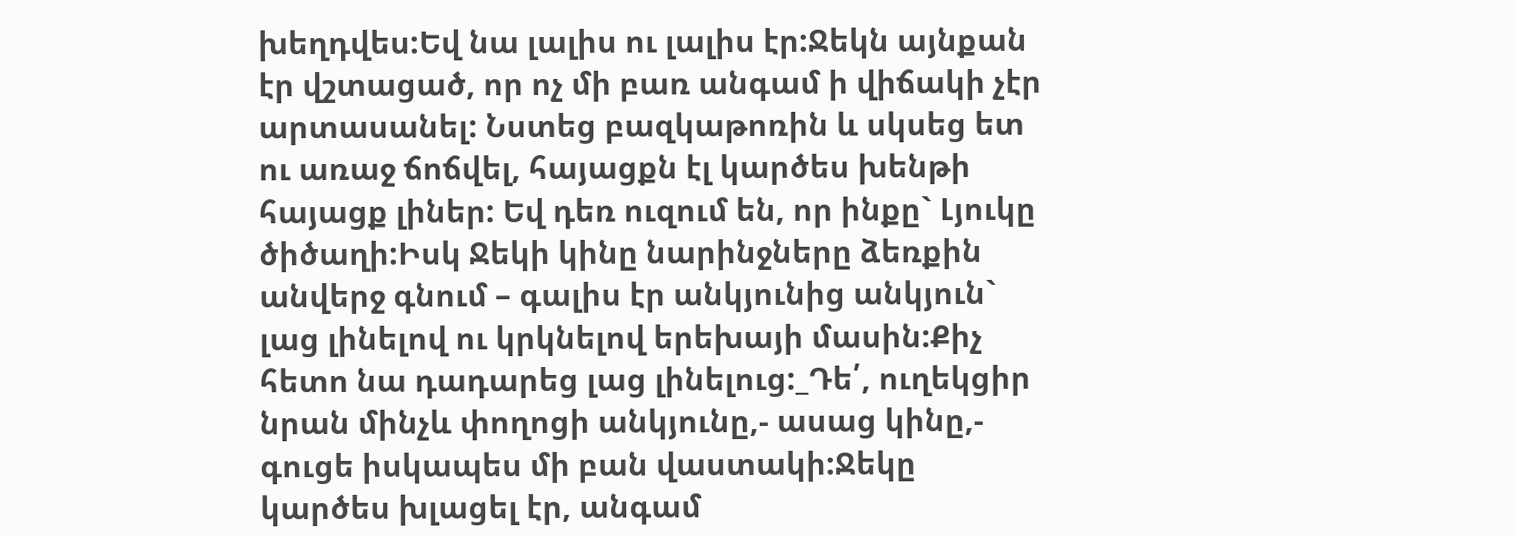խեղդվես:Եվ նա լալիս ու լալիս էր:Ջեկն այնքան էր վշտացած, որ ոչ մի բառ անգամ ի վիճակի չէր արտասանել: Նստեց բազկաթոռին և սկսեց ետ ու առաջ ճոճվել, հայացքն էլ կարծես խենթի հայացք լիներ: Եվ դեռ ուզում են, որ ինքը` Լյուկը ծիծաղի:Իսկ Ջեկի կինը նարինջները ձեռքին անվերջ գնում – գալիս էր անկյունից անկյուն` լաց լինելով ու կրկնելով երեխայի մասին:Քիչ հետո նա դադարեց լաց լինելուց:_Դե՛, ուղեկցիր նրան մինչև փողոցի անկյունը,- ասաց կինը,- գուցե իսկապես մի բան վաստակի:Ջեկը կարծես խլացել էր, անգամ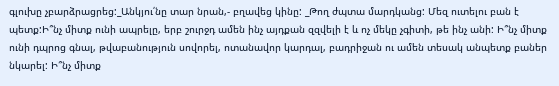գլուխը չբարձրացրեց:_Անկյու՛նը տար նրան,- բղավեց կինը: _Թող ժպտա մարդկանց: Մեզ ուտելու բան է պետք:Ի՞նչ միտք ունի ապրելը, երբ շուրջդ ամեն ինչ այդքան զզվելի է և ոչ մեկը չգիտի, թե ինչ անի: Ի՞նչ միտք ունի դպրոց գնալ, թվաբանություն սովորել, ոտանավոր կարդալ, բադրիջան ու ամեն տեսակ անպետք բաներ նկարել: Ի՞նչ միտք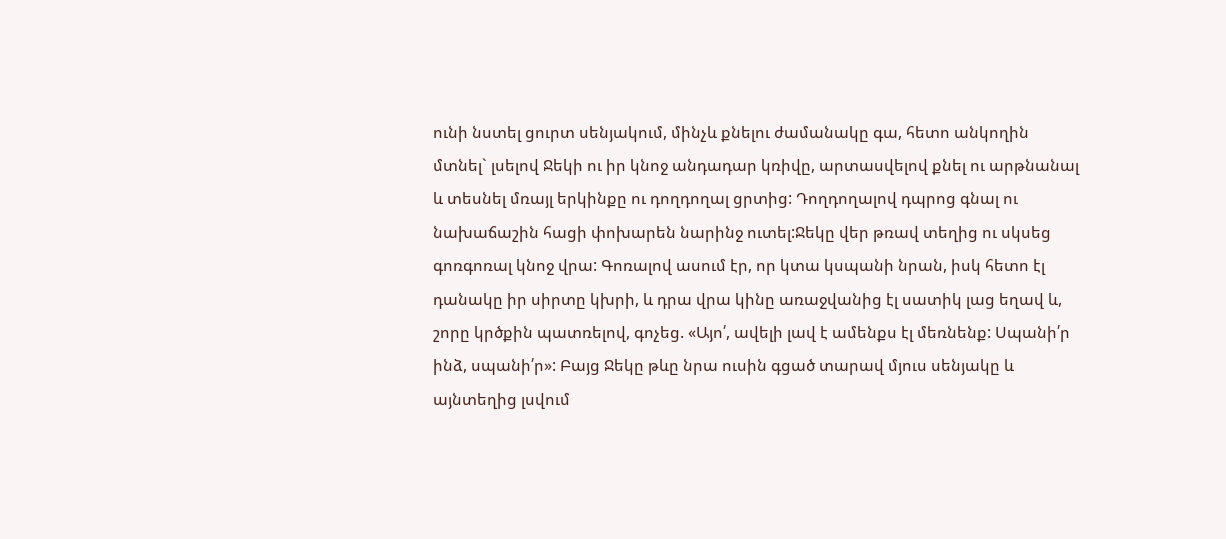ունի նստել ցուրտ սենյակում, մինչև քնելու ժամանակը գա, հետո անկողին մտնել` լսելով Ջեկի ու իր կնոջ անդադար կռիվը, արտասվելով քնել ու արթնանալ և տեսնել մռայլ երկինքը ու դողդողալ ցրտից: Դողդողալով դպրոց գնալ ու նախաճաշին հացի փոխարեն նարինջ ուտել:Ջեկը վեր թռավ տեղից ու սկսեց գոռգոռալ կնոջ վրա: Գոռալով ասում էր, որ կտա կսպանի նրան, իսկ հետո էլ դանակը իր սիրտը կխրի, և դրա վրա կինը առաջվանից էլ սատիկ լաց եղավ և, շորը կրծքին պատռելով, գոչեց. «Այո՛, ավելի լավ է ամենքս էլ մեռնենք: Սպանի՛ր ինձ, սպանի՛ր»: Բայց Ջեկը թևը նրա ուսին գցած տարավ մյուս սենյակը և այնտեղից լսվում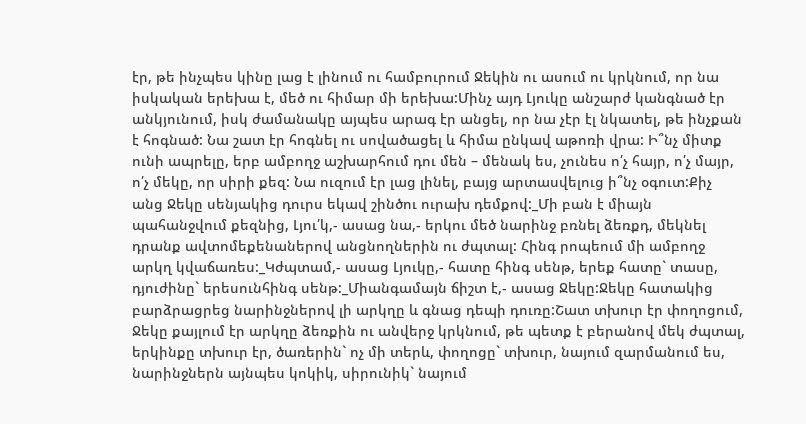էր, թե ինչպես կինը լաց է լինում ու համբուրում Ջեկին ու ասում ու կրկնում, որ նա իսկական երեխա է, մեծ ու հիմար մի երեխա:Մինչ այդ Լյուկը անշարժ կանգնած էր անկյունում, իսկ ժամանակը այպես արագ էր անցել, որ նա չէր էլ նկատել, թե ինչքան է հոգնած: Նա շատ էր հոգնել ու սովածացել և հիմա ընկավ աթոռի վրա: Ի՞նչ միտք ունի ապրելը, երբ ամբողջ աշխարհում դու մեն – մենակ ես, չունես ո՛չ հայր, ո՛չ մայր, ո՛չ մեկը, որ սիրի քեզ: Նա ուզում էր լաց լինել, բայց արտասվելուց ի՞նչ օգուտ:Քիչ անց Ջեկը սենյակից դուրս եկավ շինծու ուրախ դեմքով:_Մի բան է միայն պահանջվում քեզնից, Լյու՛կ,- ասաց նա,- երկու մեծ նարինջ բռնել ձեռքդ, մեկնել դրանք ավտոմեքենաներով անցնողներին ու ժպտալ: Հինգ րոպեում մի ամբողջ արկղ կվաճառես:_Կժպտամ,- ասաց Լյուկը,- հատը հինգ սենթ, երեք հատը` տասը, դյուժինը` երեսունհինգ սենթ:_Միանգամայն ճիշտ է,- ասաց Ջեկը:Ջեկը հատակից բարձրացրեց նարինջներով լի արկղը և գնաց դեպի դուռը:Շատ տխուր էր փողոցում, Ջեկը քայլում էր արկղը ձեռքին ու անվերջ կրկնում, թե պետք է բերանով մեկ ժպտալ, երկինքը տխուր էր, ծառերին` ոչ մի տերև, փողոցը` տխուր, նայում զարմանում ես, նարինջներն այնպես կոկիկ, սիրունիկ` նայում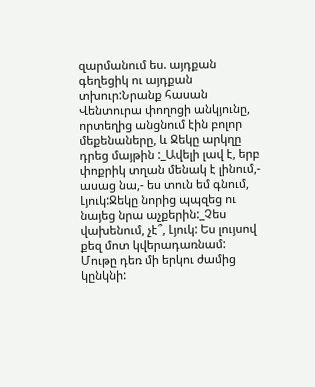զարմանում ես. այդքան գեղեցիկ ու այդքան տխուր:Նրանք հասան Վենտուրա փողոցի անկյունը, որտեղից անցնում էին բոլոր մեքենաները, և Ջեկը արկղը դրեց մայթին :_Ավելի լավ է, երբ փոքրիկ տղան մենակ է լինում,- ասաց նա,- ես տուն եմ գնում, Լյուկ:Ջեկը նորից պպզեց ու նայեց նրա աչքերին:_Չես վախենում, չէ՞, Լյուկ: Ես լույսով քեզ մոտ կվերադառնամ: Մութը դեռ մի երկու ժամից կընկնի: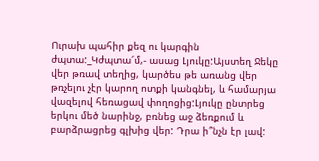Ուրախ պահիր քեզ ու կարգին ժպտա:_Կժպտա՜մ,- ասաց Լյուկը:Այստեղ Ջեկը վեր թռավ տեղից, կարծես թե առանց վեր թռչելու չէր կարող ոտքի կանգնել, և համարյա վազելով հեռացավ փողոցից:Լյուկը ընտրեց երկու մեծ նարինջ, բռնեց աջ ձեռքում և բարձրացրեց գլխից վեր: Դրա ի՞նչն էր լավ: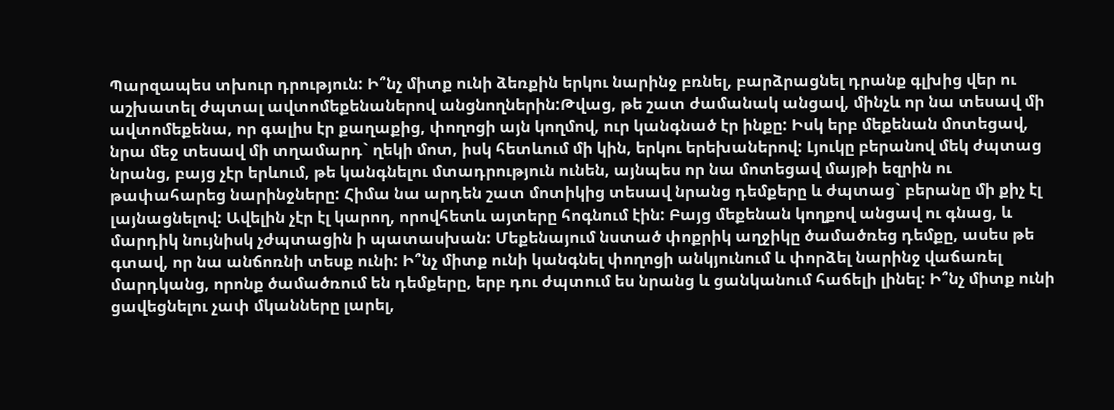Պարզապես տխուր դրություն: Ի՞նչ միտք ունի ձեռքին երկու նարինջ բռնել, բարձրացնել դրանք գլխից վեր ու աշխատել ժպտալ ավտոմեքենաներով անցնողներին:Թվաց, թե շատ ժամանակ անցավ, մինչև որ նա տեսավ մի ավտոմեքենա, որ գալիս էր քաղաքից, փողոցի այն կողմով, ուր կանգնած էր ինքը: Իսկ երբ մեքենան մոտեցավ, նրա մեջ տեսավ մի տղամարդ` ղեկի մոտ, իսկ հետևում մի կին, երկու երեխաներով: Լյուկը բերանով մեկ ժպտաց նրանց, բայց չէր երևում, թե կանգնելու մտադրություն ունեն, այնպես որ նա մոտեցավ մայթի եզրին ու թափահարեց նարինջները: Հիմա նա արդեն շատ մոտիկից տեսավ նրանց դեմքերը և ժպտաց` բերանը մի քիչ էլ լայնացնելով: Ավելին չէր էլ կարող, որովհետև այտերը հոգնում էին: Բայց մեքենան կողքով անցավ ու գնաց, և մարդիկ նույնիսկ չժպտացին ի պատասխան: Մեքենայում նստած փոքրիկ աղջիկը ծամածռեց դեմքը, ասես թե գտավ, որ նա անճոռնի տեսք ունի: Ի՞նչ միտք ունի կանգնել փողոցի անկյունում և փորձել նարինջ վաճառել մարդկանց, որոնք ծամածռում են դեմքերը, երբ դու ժպտում ես նրանց և ցանկանում հաճելի լինել: Ի՞նչ միտք ունի ցավեցնելու չափ մկանները լարել,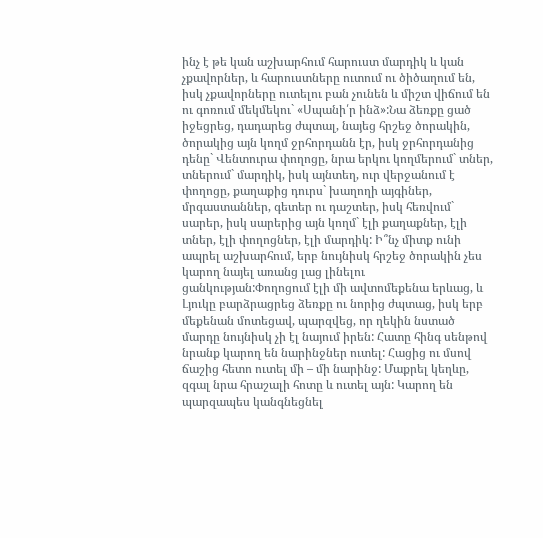ինչ է թե կան աշխարհում հարուստ մարդիկ և կան չքավորներ, և հարուստները ուտում ու ծիծաղում են, իսկ չքավորները ուտելու բան չունեն և միշտ վիճում են ու գոռում մեկմեկու` «Սպանի՛ր ինձ»:Նա ձեռքը ցած իջեցրեց, դադարեց ժպտալ, նայեց հրշեջ ծորակին, ծորակից այն կողմ ջրհորդանն էր, իսկ ջրհորդանից դենը` Վենտուրա փողոցը, նրա երկու կողմերում` տներ, տներում` մարդիկ, իսկ այնտեղ, ուր վերջանում է փողոցը, քաղաքից դուրս` խաղողի այգիներ, մրգաստաններ, գետեր ու դաշտեր, իսկ հեռվում` սարեր, իսկ սարերից այն կողմ` էլի քաղաքներ, էլի տներ, էլի փողոցներ, էլի մարդիկ: Ի՞նչ միտք ունի ապրել աշխարհում, երբ նույնիսկ հրշեջ ծորակին չես կարող նայել առանց լաց լինելու ցանկության:Փողոցում էլի մի ավտոմեքենա երևաց, և Լյուկը բարձրացրեց ձեռքը ու նորից ժպտաց, իսկ երբ մեքենան մոտեցավ, պարզվեց, որ ղեկին նստած մարդը նույնիսկ չի էլ նայում իրեն: Հատը հինգ սենթով նրանք կարող են նարինջներ ուտել: Հացից ու մսով ճաշից հետո ուտել մի – մի նարինջ: Մաքրել կեղևը, զգալ նրա հրաշալի հոտը և ուտել այն: Կարող են պարզապես կանգնեցնել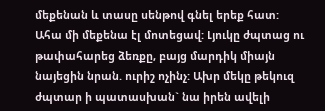մեքենան և տասը սենթով գնել երեք հատ: Ահա մի մեքենա էլ մոտեցավ: Լյուկը ժպտաց ու թափահարեց ձեռքը, բայց մարդիկ միայն նայեցին նրան. ուրիշ ոչինչ: Ախր մեկը թեկուզ ժպտար ի պատասխան` նա իրեն ավելի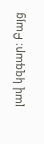լավ կզգար: Բայց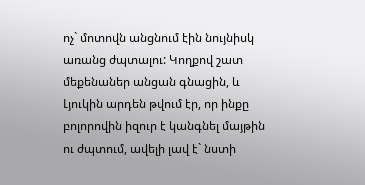ոչ` մոտովն անցնում էին նույնիսկ առանց ժպտալու: Կողքով շատ մեքենաներ անցան գնացին, և Լյուկին արդեն թվում էր, որ ինքը բոլորովին իզուր է կանգնել մայթին ու ժպտում, ավելի լավ է` նստի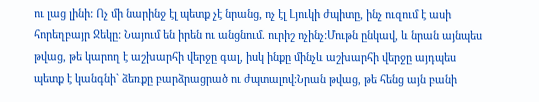ու լաց լինի: Ոչ մի նարինջ էլ պետք չէ նրանց, ոչ էլ Լյուկի ժպիտը, ինչ ուզում է ասի հորեղբայր Ջեկը: Նայում են իրեն ու անցնում. ուրիշ ոչինչ:Մութն ընկավ, և նրան այնպես թվաց, թե կարող է աշխարհի վերջը գալ, իսկ ինքը մինչև աշխարհի վերջը այդպես պետք է կանգնի` ձեռքը բարձրացրած ու ժպտալով:Նրան թվաց, թե հենց այն բանի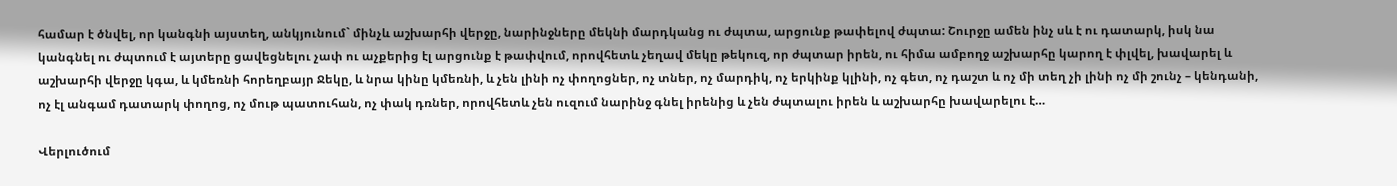համար է ծնվել, որ կանգնի այստեղ, անկյունում` մինչև աշխարհի վերջը, նարինջները մեկնի մարդկանց ու ժպտա, արցունք թափելով ժպտա: Շուրջը ամեն ինչ սև է ու դատարկ, իսկ նա կանգնել ու ժպտում է այտերը ցավեցնելու չափ ու աչքերից էլ արցունք է թափվում, որովհետև չեղավ մեկը թեկուզ, որ ժպտար իրեն, ու հիմա ամբողջ աշխարհը կարող է փլվել, խավարել և աշխարհի վերջը կգա, և կմեռնի հորեղբայր Ջեկը, և նրա կինը կմեռնի, և չեն լինի ոչ փողոցներ, ոչ տներ, ոչ մարդիկ, ոչ երկինք կլինի, ոչ գետ, ոչ դաշտ և ոչ մի տեղ չի լինի ոչ մի շունչ – կենդանի, ոչ էլ անգամ դատարկ փողոց, ոչ մութ պատուհան, ոչ փակ դռներ, որովհետև չեն ուզում նարինջ գնել իրենից և չեն ժպտալու իրեն և աշխարհը խավարելու է…

Վերլուծում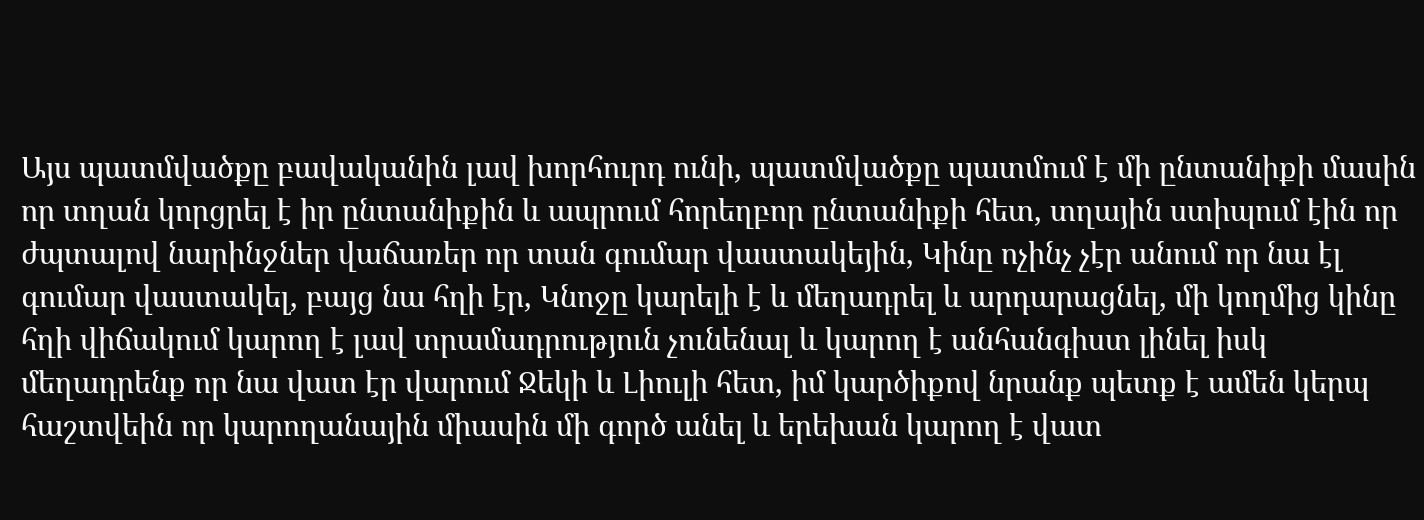Այս պատմվածքը բավականին լավ խորհուրդ ունի, պատմվածքը պատմում է մի ընտանիքի մասին որ տղան կորցրել է իր ընտանիքին և ապրում հորեղբոր ընտանիքի հետ, տղային ստիպում էին որ ժպտալով նարինջներ վաճառեր որ տան գումար վաստակեյին, Կինը ոչինչ չէր անում որ նա էլ գումար վաստակել, բայց նա հղի էր, Կնոջը կարելի է և մեղադրել և արդարացնել, մի կողմից կինը հղի վիճակում կարող է լավ տրամադրություն չունենալ և կարող է անհանգիստ լինել իսկ մեղադրենք որ նա վատ էր վարում Ջեկի և Լիուլի հետ, իմ կարծիքով նրանք պետք է ամեն կերպ հաշտվեին որ կարողանային միասին մի գործ անել և երեխան կարող է վատ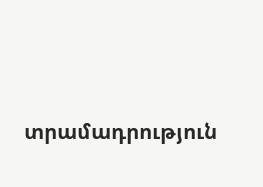տրամադրություն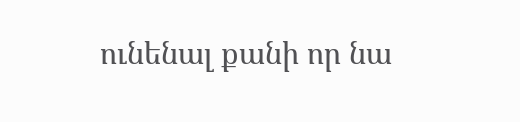ունենալ քանի որ նա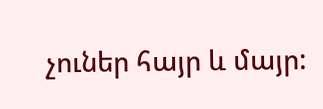չուներ հայր և մայր: